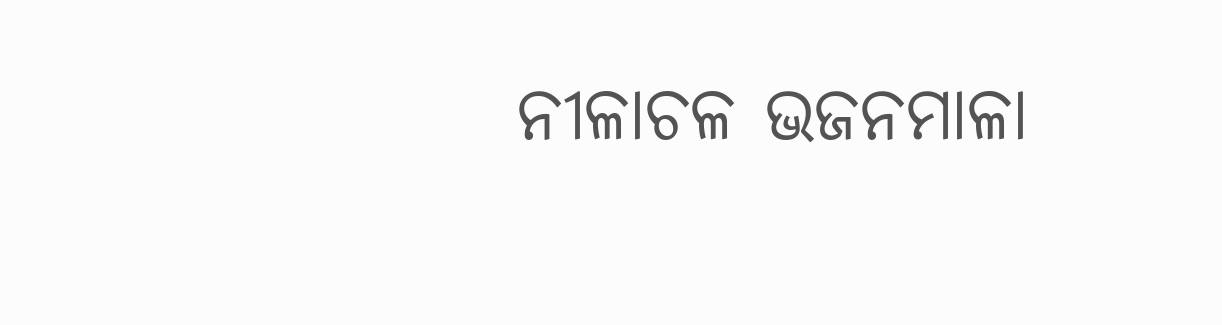ନୀଳାଚଳ ଭଜନମାଳା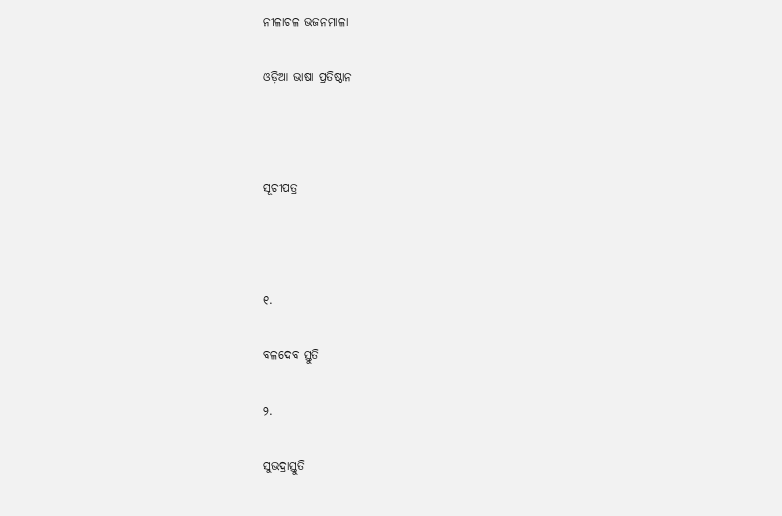ନୀଳାଚଳ ଭଜନମାଳା

ଓଡ଼ିଆ ଭାଷା ପ୍ରତିଷ୍ଠାନ



ସୂଚୀପତ୍ର



୧.

ବଳଦେବ ସ୍ତୁତି

୨.

ସୁଭଦ୍ରାସ୍ତୁତି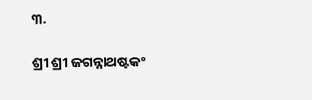୩.

ଶ୍ରୀ ଶ୍ରୀ ଜଗନ୍ନାଥଷ୍ଟକଂ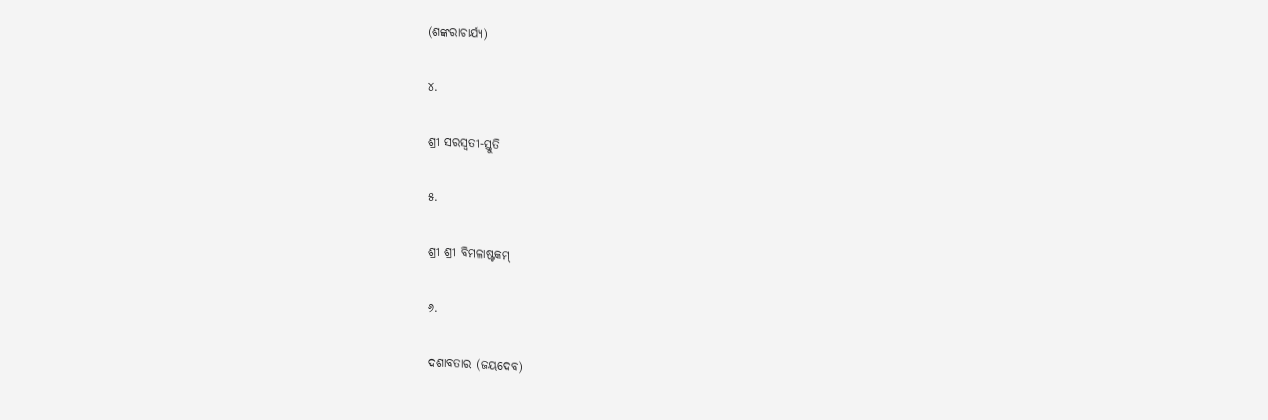(ଶଙ୍କରାଚାର୍ଯ୍ୟ)

୪.

ଶ୍ରୀ ସରସ୍ୱତୀ-ସ୍ତୁତି

୫.

ଶ୍ରୀ ଶ୍ରୀ ବିମଳାଷ୍ଟକମ୍‍

୬.

ଦଶାବତାର (ଜୟଦେବ)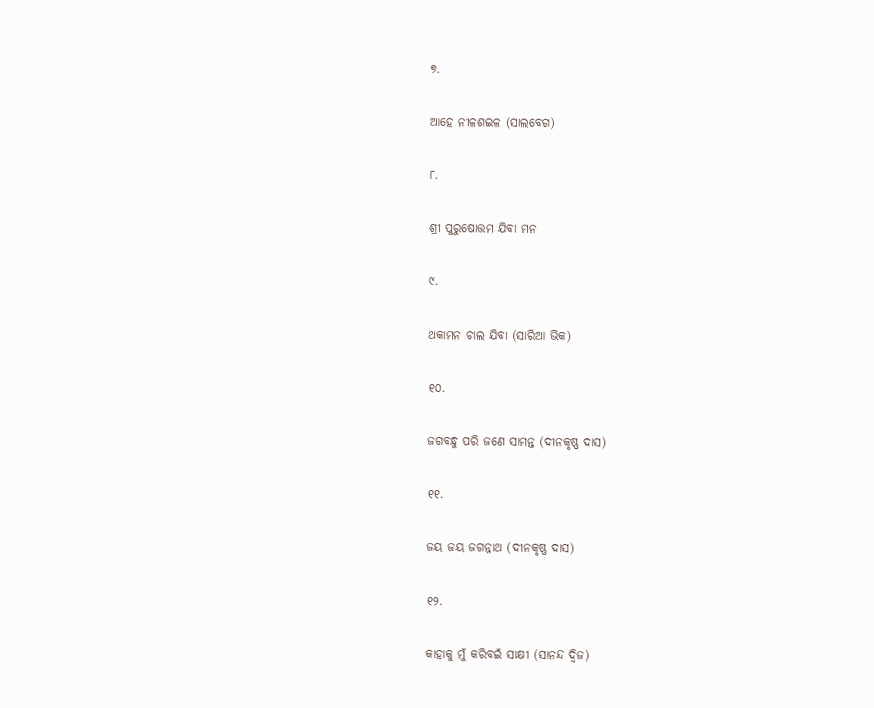୭.

ଆହେ ନୀଳଶଇଳ (ସାଲବେଗ)

୮.

ଶ୍ରୀ ପୁରୁଷୋତ୍ତମ ଯିବା ମନ

୯.

ଥକାମନ ଚାଲ ଯିବା (ସାରିଆ ଭିକ)

୧୦.

ଜଗବନ୍ଧୁ ପରି ଜଣେ ସାମନ୍ତ (ଦୀନକୃଷ୍ଣ ଦାସ)

୧୧.

ଜୟ ଜୟ ଜଗନ୍ନାଥ (ଦୀନକୃଷ୍ଣ ଦାସ)

୧୨.

କାହାକୁ ମୁଁ କରିବଇଁ ସାକ୍ଷୀ (ସାନନ୍ଦ ଦ୍ୱିଜ)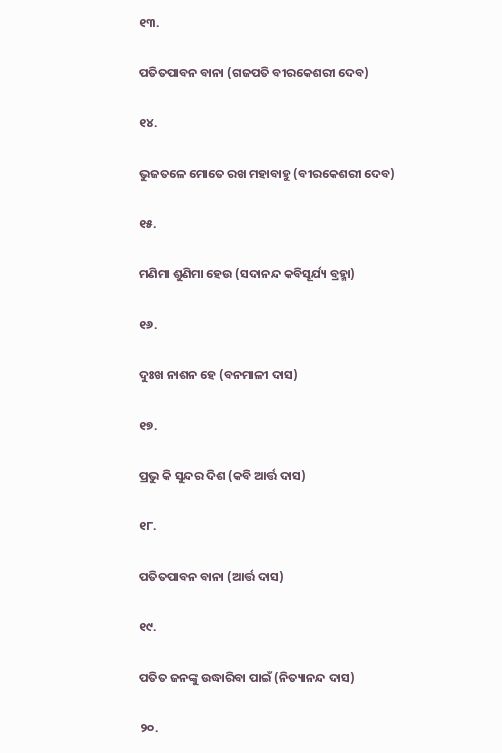୧୩.

ପତିତପାବନ ବାନା (ଗଜପତି ବୀରକେଶରୀ ଦେବ)

୧୪.

ଭୁଜତଳେ ମୋତେ ରଖ ମହାବାହୁ (ବୀରକେଶରୀ ଦେବ)

୧୫.

ମଣିମା ଶୁଣିମା ହେଉ (ସଦାନନ୍ଦ କବିସୂର୍ଯ୍ୟ ବ୍ରହ୍ମା)

୧୬.

ଦୁଃଖ ନାଶନ ହେ (ବନମାଳୀ ଦାସ)

୧୭.

ପ୍ରଭୁ କି ସୁନ୍ଦର ଦିଶ (କବି ଆର୍ତ୍ତ ଦାସ)

୧୮.

ପତିତପାବନ ବାନା (ଆର୍ତ୍ତ ଦାସ)

୧୯.

ପତିତ ଜନଙ୍କୁ ଉଦ୍ଧାରିବା ପାଇଁ (ନିତ୍ୟାନନ୍ଦ ଦାସ)

୨୦.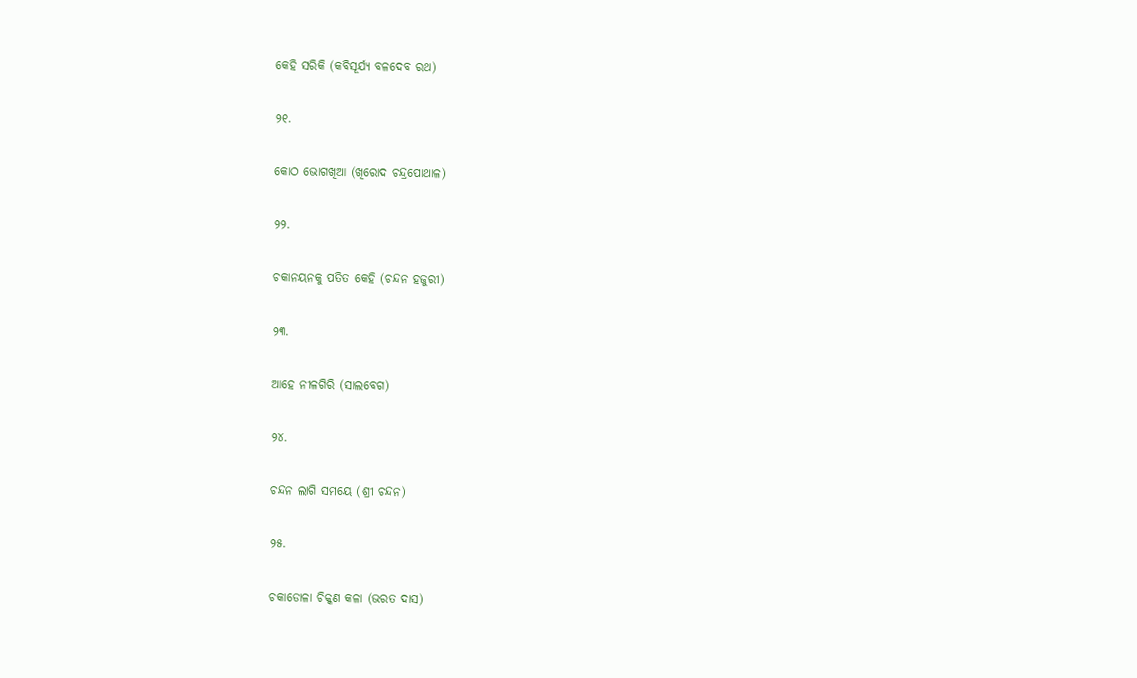କେହି ସରିକି (କବିସୂର୍ଯ୍ୟ ବଳଦେବ ରଥ)

୨୧.

କୋଠ ଭୋଗଖିଆ (ଖିରୋଦ ଚନ୍ଦ୍ରପୋଥାଳ)

୨୨.

ଚକାନୟନକୁ ପତିତ କେହି (ଚନ୍ଦନ ହଜୁରୀ)

୨୩.

ଆହେ ନୀଳଗିରି (ସାଲବେଗ)

୨୪.

ଚନ୍ଦନ ଲାଗି ସମୟେ (ଶ୍ରୀ ଚନ୍ଦନ)

୨୫.

ଚକାଡୋଳା ଚିକ୍କଣ କଳା (ଭରତ ଦାସ)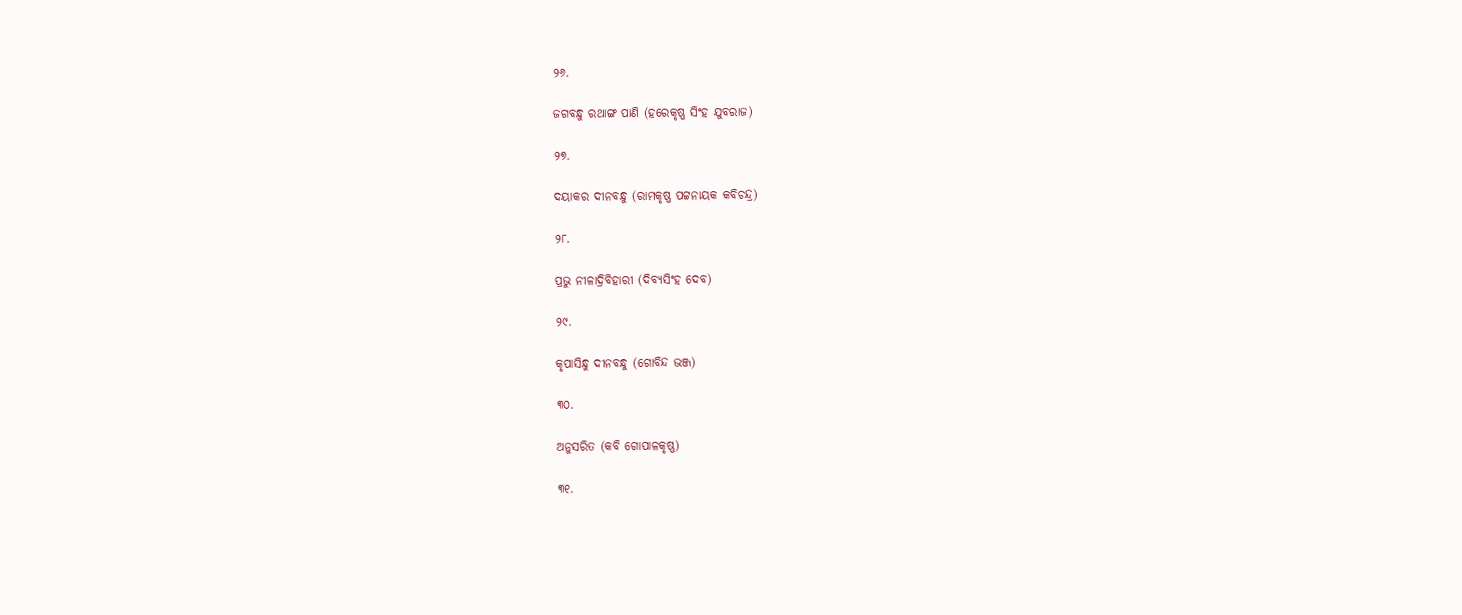୨୬.

ଜଗବନ୍ଧୁ ରଥାଙ୍ଗ ପାଣି (ହରେକୃଷ୍ଣ ସିଂହ ଯୁବରାଜ)

୨୭.

ଦୟାକର ଦୀନବନ୍ଧୁ (ରାମକୃଷ୍ଣ ପଟ୍ଟନାୟକ କବିଚନ୍ଦ୍ର)

୨୮.

ପ୍ରଭୁ ନୀଳାଦ୍ରିବିହାରୀ (ଦିବ୍ୟସିଂହ ଦେବ)

୨୯.

କୃପାସିନ୍ଧୁ ଦୀନବନ୍ଧୁ (ଗୋବିନ୍ଦ ଭଞ୍ଜ)

୩୦.

ଅନୁସରିତ (କବି ଗୋପାଳକୃଷ୍ଣ)

୩୧.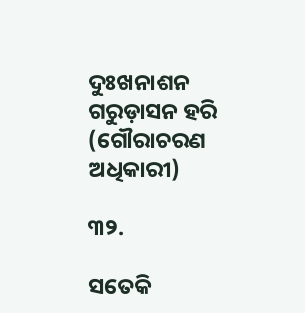ଦୁଃଖନାଶନ ଗରୁଡ଼ାସନ ହରି (ଗୌରାଚରଣ ଅଧିକାରୀ)

୩୨.

ସତେକି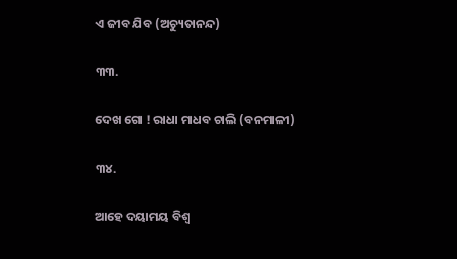ଏ ଜୀବ ଯିବ (ଅଚ୍ୟୁତାନନ୍ଦ)

୩୩.

ଦେଖ ଗୋ ! ରାଧା ମାଧବ ଚାଲି (ବନମାଳୀ)

୩୪.

ଆହେ ଦୟାମୟ ବିଶ୍ୱ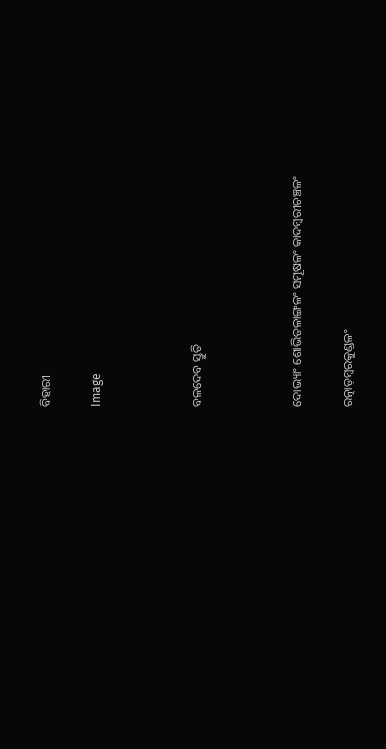ବିହାରୀ

Image



ବଳଦେବ ସ୍ତୁତି



ଦୋଭ୍ୟାଂ ଶୋଭିତଳାଙ୍ଗଳଂ ସମୂଷଳଂ କାଦମ୍ୱରୀଚଞ୍ଚଳଂ

ରତ୍ନାଡ଼ମ୍ୱରକୁଣ୍ଡଳଂ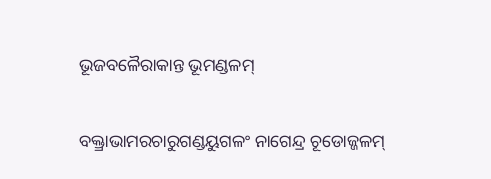ଭୂଜବଳୈରାକାନ୍ତ ଭୂମଣ୍ଡଳମ୍‍

ବକ୍ତ୍ରାଭାମରଚାରୁଗଣ୍ଡୟୁଗଳଂ ନାଗେନ୍ଦ୍ର ଚୂଡୋଜ୍ଜଳମ୍‍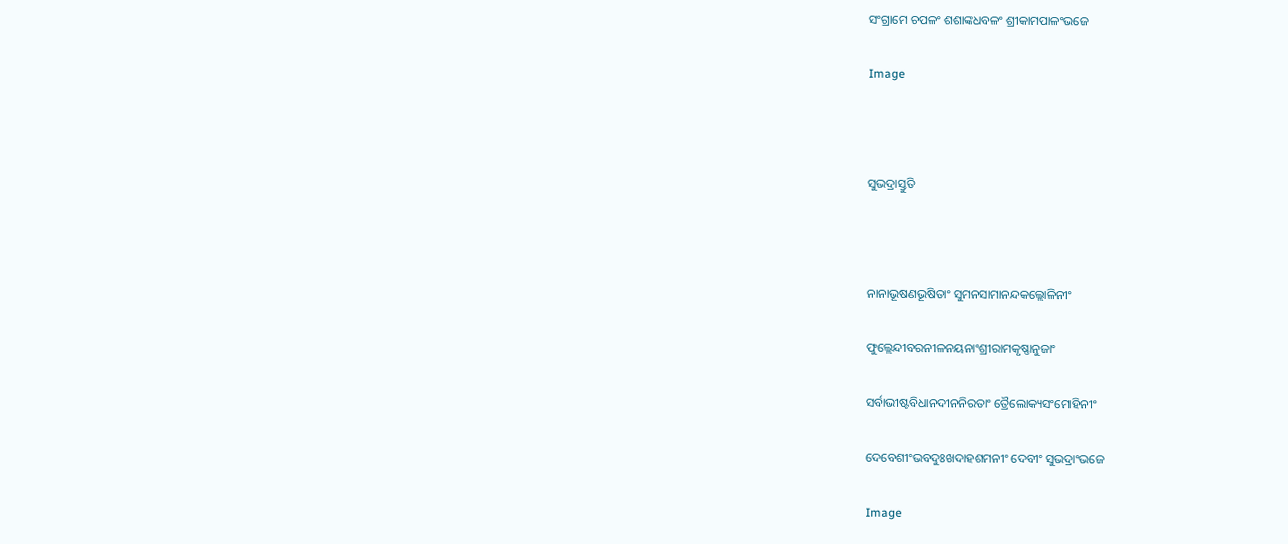ସଂଗ୍ରାମେ ଚପଳଂ ଶଶାଙ୍କଧବଳଂ ଶ୍ରୀକାମପାଳଂଭଜେ

Image



ସୁଭଦ୍ରାସ୍ତୁତି



ନାନାଭୂଷଣଭୂଷିତାଂ ସୁମନସାମାନନ୍ଦକଲ୍ଲୋଳିନୀଂ

ଫୁଲ୍ଲେନ୍ଦୀବରନୀଳନୟନାଂଶ୍ରୀରାମକୃଷ୍ଣାନୁଜାଂ

ସର୍ବାଭୀଷ୍ଟବିଧାନଦୀନନିରତାଂ ତ୍ରୈଲୋକ୍ୟସଂମୋହିନୀଂ

ଦେବେଶୀଂଭବଦୁଃଖଦାହଶମନୀଂ ଦେବୀଂ ସୁଭଦ୍ରାଂଭଜେ

Image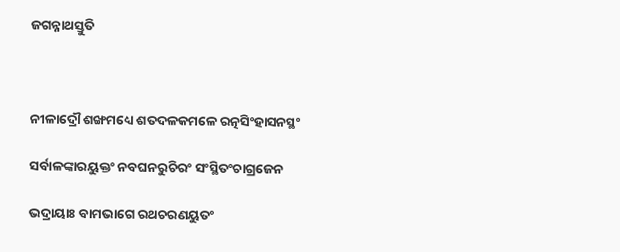ଜଗନ୍ନାଥସ୍ତୁତି



ନୀଳାଦ୍ରୌ ଶଙ୍ଖମଧ୍ୟେ ଶତଦଳକମଳେ ରତ୍ନସିଂହାସନସ୍ଥଂ

ସର୍ବାଳଙ୍କାରୟୁକ୍ତଂ ନବଘନରୁଚିରଂ ସଂସ୍ଥିତଂଚାଗ୍ରଜେନ

ଭଦ୍ରାୟାଃ ବାମଭାଗେ ରଥଚରଣୟୁତଂ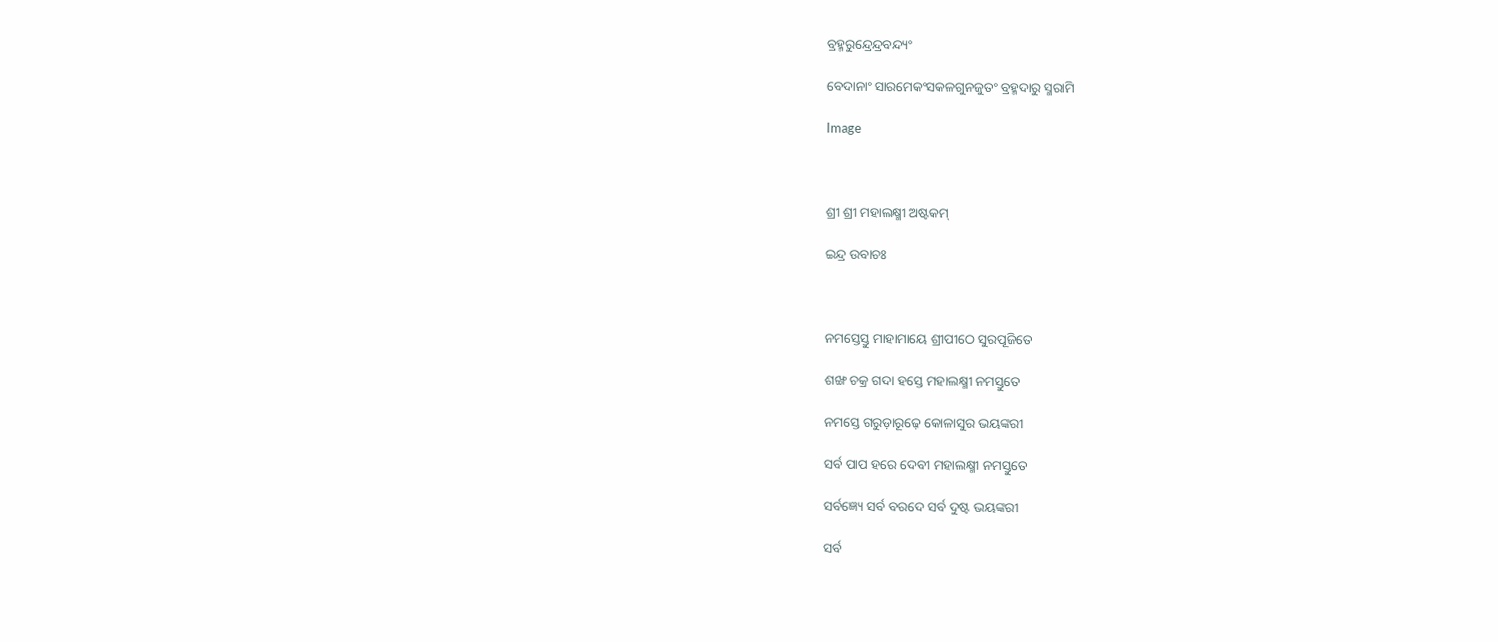ବ୍ରହ୍ମରୁନ୍ଦ୍ରେନ୍ଦ୍ରବନ୍ଦ୍ୟଂ

ବେଦାନାଂ ସାରମେକଂସକଳଗୁନଜୁତଂ ବ୍ରହ୍ମଦାରୁ ସ୍ମରାମି

Image



ଶ୍ରୀ ଶ୍ରୀ ମହାଲକ୍ଷ୍ମୀ ଅଷ୍ଟକମ୍‍

ଇନ୍ଦ୍ର ଉବାଚଃ



ନମସ୍ତେସ୍ତୁ ମାହାମାୟେ ଶ୍ରୀପୀଠେ ସୁରପୂଜିତେ

ଶଙ୍ଖ ଚକ୍ର ଗଦା ହସ୍ତେ ମହାଲକ୍ଷ୍ମୀ ନମସ୍ତୁତେ

ନମସ୍ତେ ଗରୁଡ଼ାରୂଢ଼େ କୋଳାସୁର ଭୟଙ୍କରୀ

ସର୍ବ ପାପ ହରେ ଦେବୀ ମହାଲକ୍ଷ୍ମୀ ନମସ୍ତୁତେ

ସର୍ବଜ୍ଞ୍ୟେ ସର୍ବ ବରଦେ ସର୍ବ ଦୁଷ୍ଟ ଭୟଙ୍କରୀ

ସର୍ବ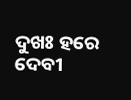ଦୁଖଃ ହରେ ଦେବୀ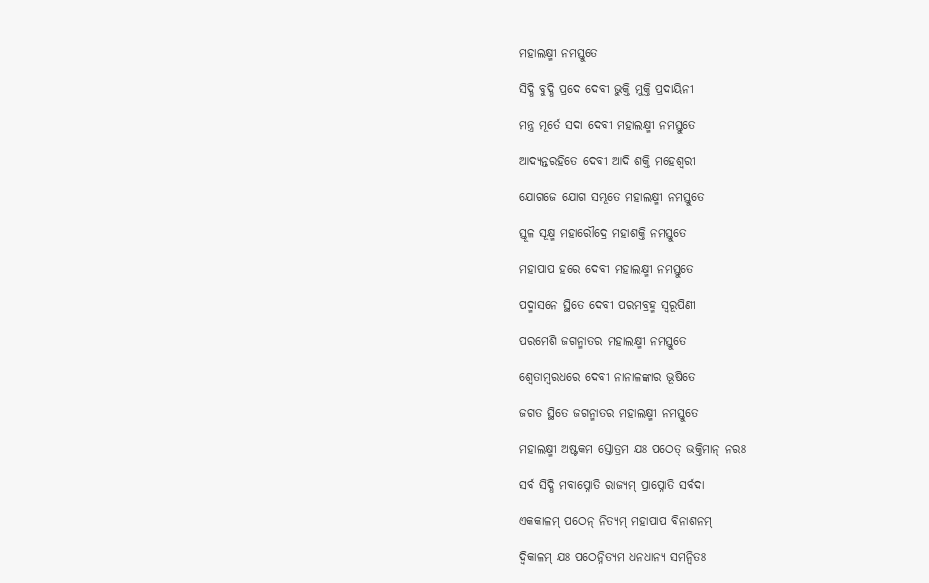ମହାଲକ୍ଷ୍ମୀ ନମସ୍ତୁତେ

ସିଦ୍ଧି ବୁଦ୍ଧି ପ୍ରଦେ ଦେବୀ ଭୁକ୍ତି ମୁକ୍ତି ପ୍ରଦାୟିନୀ

ମନ୍ତ୍ର ମୂର୍ତେ ସଦା ଦେବୀ ମହାଲକ୍ଷ୍ମୀ ନମସ୍ତୁତେ

ଆଦ୍ୟନ୍ତରହିତେ ଦେବୀ ଆଦି ଶକ୍ତି ମହେଶ୍ୱରୀ

ଯୋଗଜେ ଯୋଗ ସମ୍ଭୂତେ ମହାଲକ୍ଷ୍ମୀ ନମସ୍ତୁତେ

ସ୍ତୂଳ ସୂକ୍ଷ୍ମ ମହାରୌଦ୍ରେ ମହାଶକ୍ତି ନମସ୍ତୁତେ

ମହାପାପ ହରେ ଦେବୀ ମହାଲକ୍ଷ୍ମୀ ନମସ୍ତୁତେ

ପଦ୍ମାସନେ ସ୍ଥିତେ ଦେବୀ ପରମବ୍ରହ୍ମ ସ୍ୱରୂପିଣୀ

ପରମେଶି ଜଗନ୍ମାତର ମହାଲକ୍ଷ୍ମୀ ନମସ୍ତୁତେ

ଶ୍ୱେତାମ୍ୱରଧରେ ଦେବୀ ନାନାଳଙ୍କାର ଭୂଷିତେ

ଜଗତ ସ୍ଥିତେ ଜଗନ୍ମାତର ମହାଲକ୍ଷ୍ମୀ ନମସ୍ତୁତେ

ମହାଲକ୍ଷ୍ମୀ ଅଷ୍ଟକମ ସ୍ତୋତ୍ରମ ଯଃ ପଠେତ୍‍ ଭକ୍ତିମାନ୍‍ ନରଃ

ସର୍ବ ସିଦ୍ଧି ମବାପ୍ନୋତି ରାଜ୍ୟମ୍‍ ପ୍ରାପ୍ନୋତି ସର୍ବଦା

ଏକକାଳମ୍‍ ପଠେନ୍‍ ନିତ୍ୟମ୍‍ ମହାପାପ ବିନାଶନମ୍‍

ଦ୍ୱିକାଳମ୍‍ ଯଃ ପଠେନ୍ନିତ୍ୟମ ଧନଧାନ୍ୟ ସମନ୍ୱିତଃ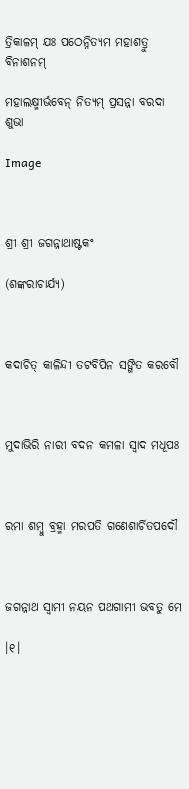ତ୍ରିକାଳମ୍‍ ଯଃ ପଠେନ୍ନିତ୍ୟମ ମହାଶତ୍ରୁ ବିନାଶନମ୍‍

ମହାଲକ୍ଷ୍ମୀର୍ଭବେନ୍‍ ନିତ୍ୟମ୍‍ ପ୍ରସନ୍ନା ବରଦା ଶୁଭା

Image



ଶ୍ରୀ ଶ୍ରୀ ଜଗନ୍ନାଥାଷ୍ଟକଂ

(ଶଙ୍କରାଚାର୍ଯ୍ୟ)



କଦାଚିତ୍‍ କାଳିନ୍ଦୀ ତଟବିପିନ ସଙ୍ଗିତ କରବୌ



ମୁଦାଭିରି ନାରୀ ବଦନ କମଳା ସ୍ୱାଦ ମଧୂପଃ



ରମା ଶମ୍ୱୁ ବ୍ରହ୍ମା ମରପତି ଗଣେଶାର୍ଚିତପଦୌ



ଜଗନ୍ନାଥ ସ୍ୱାମୀ ନୟନ ପଥଗାମୀ ଭବତୁ ମେ

।୧।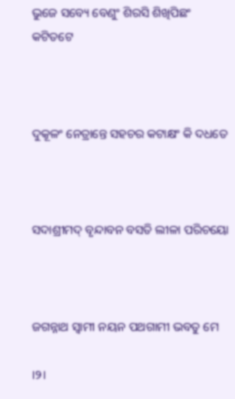ଭୁଜେ ସବ୍ୟେ ବେଣୁଂ ଶିରସି ଶିଖିପିଛଂ କଟିତଟେ



ଦୁକୂଳଂ ନେତ୍ରାନ୍ତେ ସହଚର କଟାକ୍ଷଂ କି ଦଧତେ



ସଦାଶ୍ରୀମଦ୍‍ ବୃନ୍ଦାବନ ବସତି ଲୀଳା ପରିଚୟୋ



ଜଗନ୍ନାଥ ସ୍ୱାମୀ ନୟନ ପଥଗାମୀ ଭବତୁ ମେ

।୨।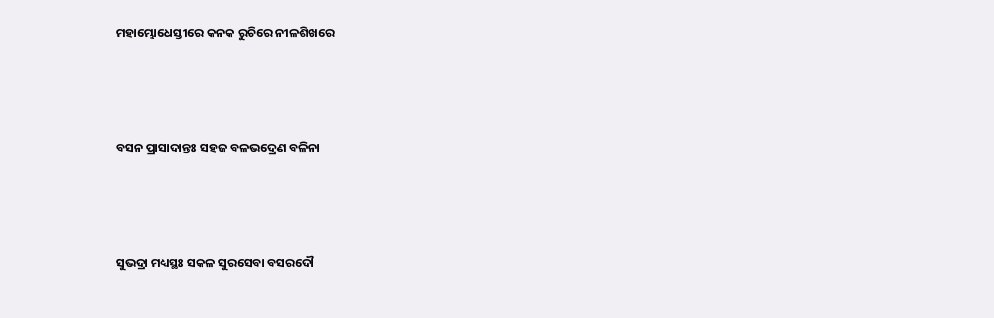ମହାମ୍ଭୋଧେସ୍ତୀରେ କନକ ରୁଚିରେ ନୀଳଶିଖରେ



ବସନ ପ୍ରାସାଦାନ୍ତଃ ସହଜ ବଳଭଦ୍ରେଣ ବଳିନା



ସୁଭଦ୍ରା ମଧ୍ୟସ୍ଥଃ ସକଳ ସୁରସେବା ବସରଦୌ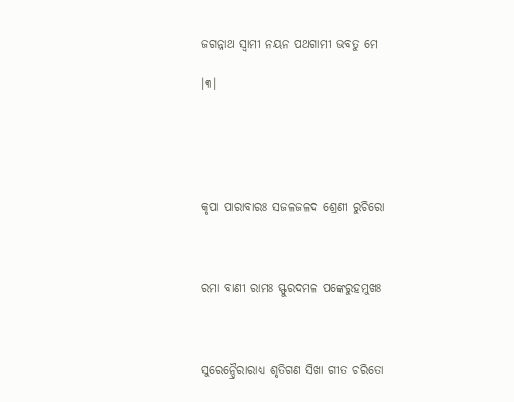ଜଗନ୍ନାଥ ସ୍ୱାମୀ ନୟନ ପଥଗାମୀ ଭବତୁ ମେ

।୩।





କୃପା ପାରାବାରଃ ସଜଳଜଳଦ ଶ୍ରେଣୀ ରୁଚିରୋ



ରମା ବାଣୀ ରାମଃ ସ୍ଫୁରଦମଳ ପଙ୍କେରୁହମୁଖଃ



ସୁରେନ୍ଦ୍ରୈରାରାଧ୍ୟ ଶୃତିଗଣ ସିଖା ଗୀତ ଚରିତୋ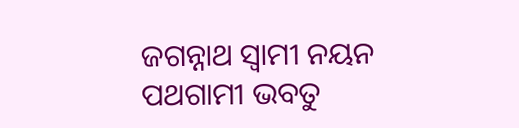ଜଗନ୍ନାଥ ସ୍ୱାମୀ ନୟନ ପଥଗାମୀ ଭବତୁ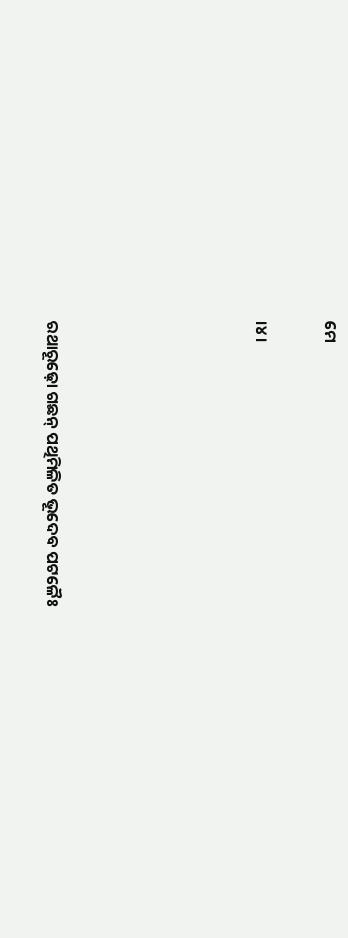ମେ

।୪।





ରଥାରୂଢ଼ୋ ଗଛନ୍‍ ପଥିମିଳିତ ଭୂଦେବ ପଟଳୈଃ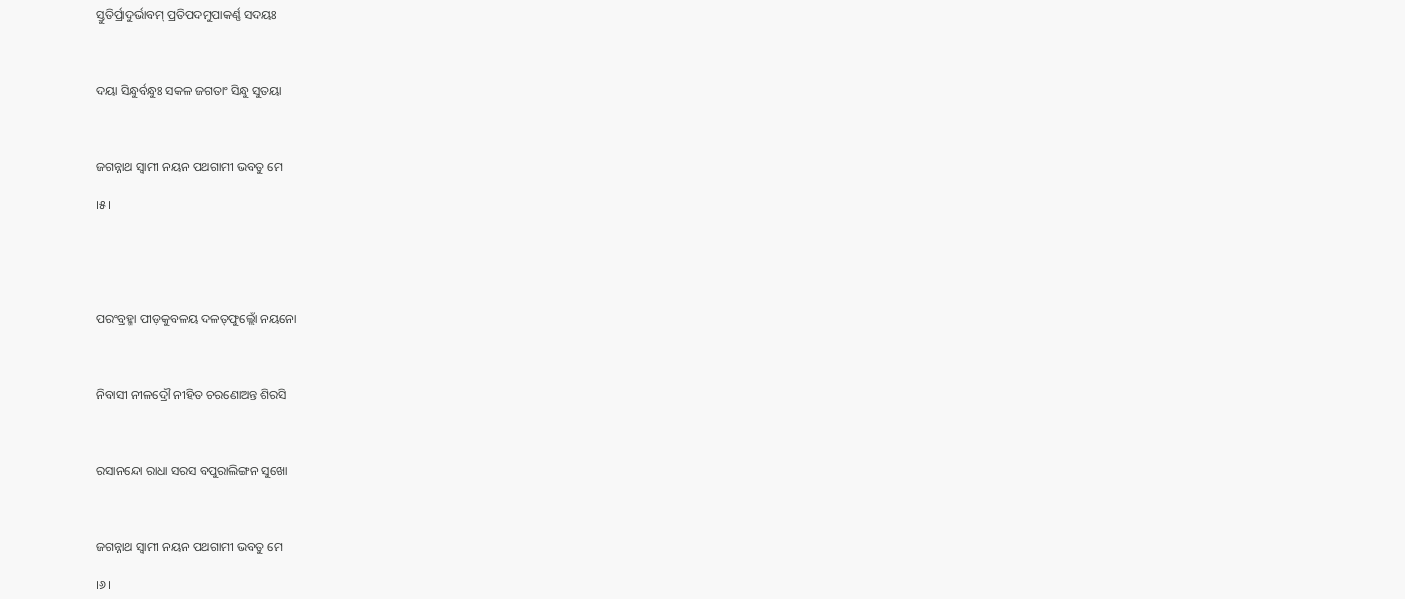ସ୍ତୁତିର୍ପ୍ରାଦୁର୍ଭାବମ୍‍ ପ୍ରତିପଦମୁପାକର୍ଣ୍ଣ ସଦୟଃ



ଦୟା ସିନ୍ଧୁର୍ବନ୍ଧୁଃ ସକଳ ଜଗତାଂ ସିନ୍ଧୁ ସୁତୟା



ଜଗନ୍ନାଥ ସ୍ୱାମୀ ନୟନ ପଥଗାମୀ ଭବତୁ ମେ

।୫।





ପରଂବ୍ରହ୍ମା ପୀଡ଼କୁବଳୟ ଦଳତ୍‍ଫୁଲ୍ଲୋଁ ନୟନୋ



ନିବାସୀ ନୀଳଦ୍ରୌ ନୀହିତ ଚରଣୋଅନ୍ତ ଶିରସି



ରସାନନ୍ଦୋ ରାଧା ସରସ ବପୁରାଲିଙ୍ଗନ ସୁଖୋ



ଜଗନ୍ନାଥ ସ୍ୱାମୀ ନୟନ ପଥଗାମୀ ଭବତୁ ମେ

।୬।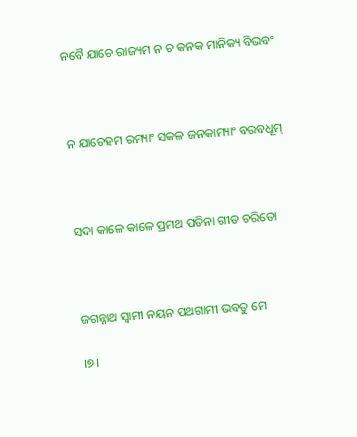ନବୈ ଯାଚେ ରାଜ୍ୟମ ନ ଚ କନକ ମାନିକ୍ୟ ବିଭବଂ



ନ ଯାଚେହମ ରମ୍ୟାଂ ସକଳ ଜନକାମ୍ୟାଂ ବରବଧୂମ୍‍



ସଦା କାଳେ କାଳେ ପ୍ରମଥ ପତିନା ଗୀତ ଚରିତୋ



ଜଗନ୍ନାଥ ସ୍ୱାମୀ ନୟନ ପଥଗାମୀ ଭବତୁ ମେ

।୭।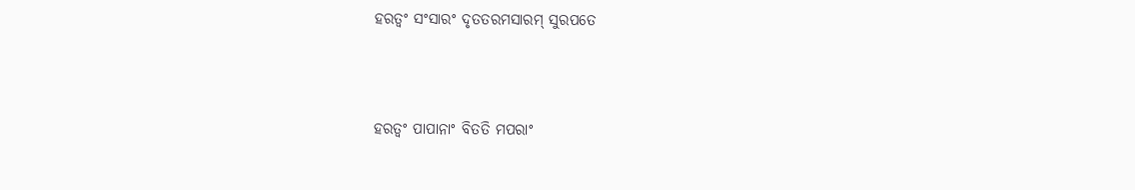ହରତ୍ୱଂ ସଂସାରଂ ଦୃତତରମସାରମ୍‍ ସୁରପତେ



ହରତ୍ୱଂ ପାପାନାଂ ବିତତି ମପରାଂ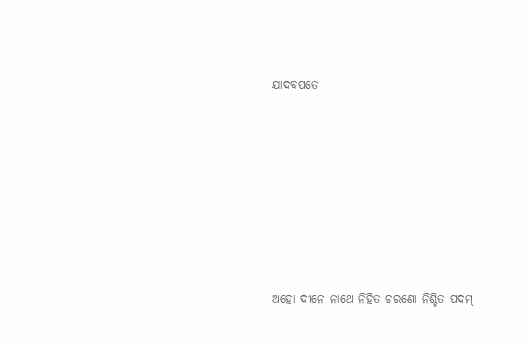ଯାଦବପତେ







ଅହୋ ଦୀନେ ନାଥେ ନିହିତ ଚରଣୋ ନିଶ୍ଚିତ ପଦମ୍‍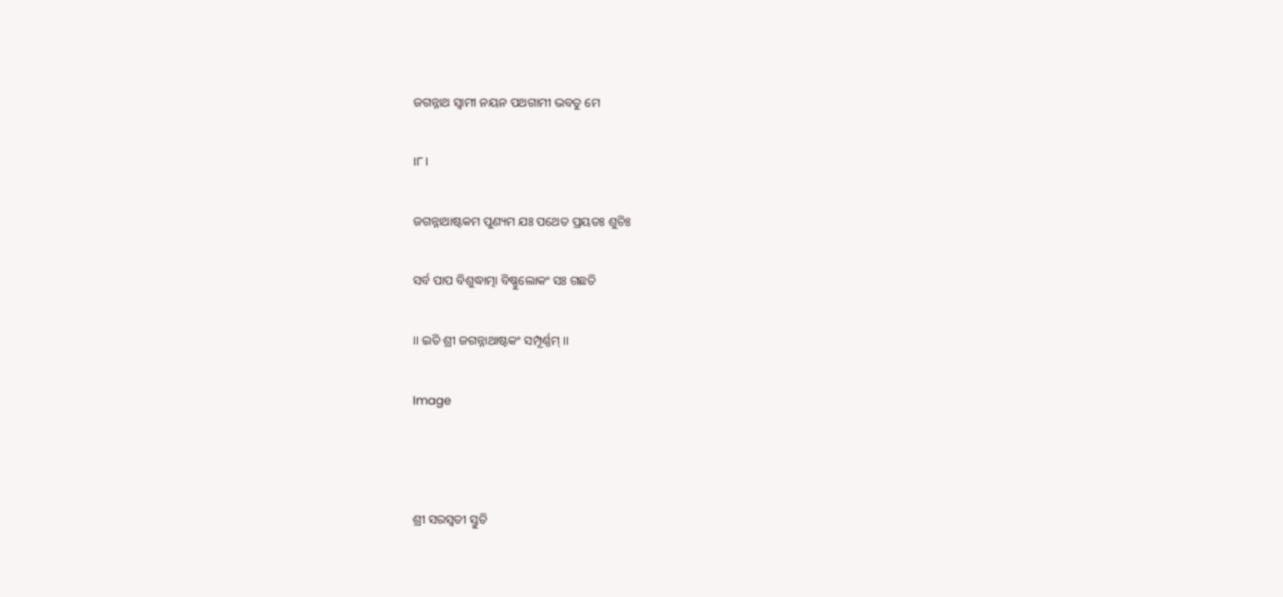ଜଗନ୍ନାଥ ସ୍ୱାମୀ ନୟନ ପଥଗାମୀ ଭବତୁ ମେ

।୮।

ଜଗନ୍ନାଥାଷ୍ଟକମ ପୁଣ୍ୟମ ଯଃ ପଥେତ ପ୍ରୟତଃ ଶୁଚିଃ

ସର୍ବ ପାପ ବିଶୁଦ୍ଧାତ୍ମା ବିଷ୍ଣୁଲୋକଂ ସଃ ଗଛତି

।। ଇତି ଶ୍ରୀ ଜଗନ୍ନାଥାଷ୍ଟକଂ ସମ୍ପୂର୍ଣ୍ଣମ୍‍ ।।

Image



ଶ୍ରୀ ସରସ୍ୱତୀ ସ୍ତୁତି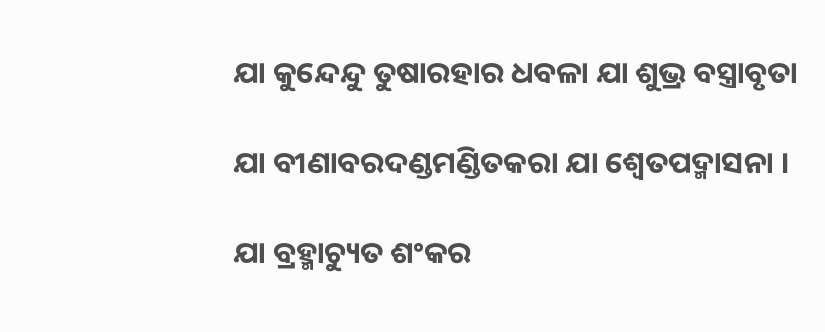ଯା କୁନ୍ଦେନ୍ଦୁ ତୁଷାରହାର ଧବଳା ଯା ଶୁଭ୍ର ବସ୍ତ୍ରାବୃତା

ଯା ବୀଣାବରଦଣ୍ଡମଣ୍ଡିତକରା ଯା ଶ୍ୱେତପଦ୍ମାସନା ।

ଯା ବ୍ରହ୍ମାଚ୍ୟୁତ ଶଂକର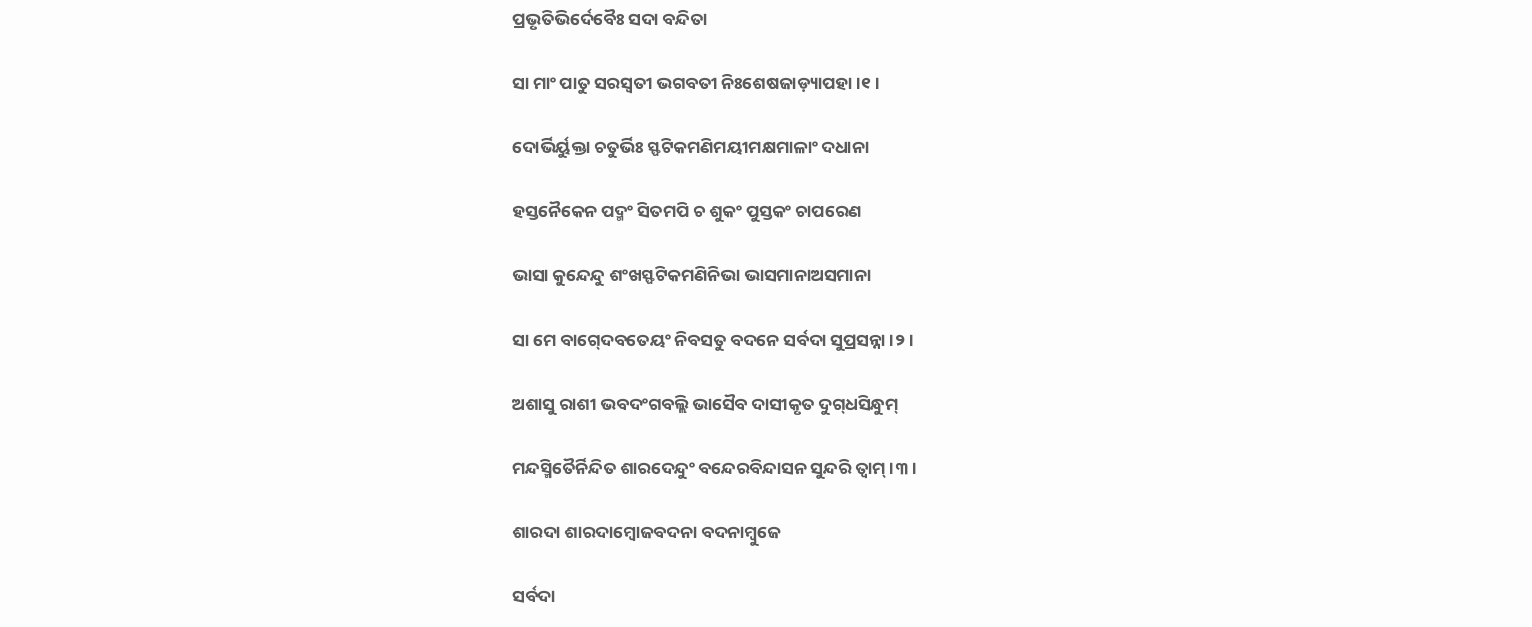ପ୍ରଭୃତିଭିର୍ଦେବୈଃ ସଦା ବନ୍ଦିତା

ସା ମାଂ ପାତୁ ସରସ୍ୱତୀ ଭଗବତୀ ନିଃଶେଷଜାଡ଼୍ୟାପହା ।୧।

ଦୋର୍ଭିର୍ୟୁକ୍ତା ଚତୁର୍ଭିଃ ସ୍ଫଟିକମଣିମୟୀମକ୍ଷମାଳାଂ ଦଧାନା

ହସ୍ତନୈକେନ ପଦ୍ମଂ ସିତମପି ଚ ଶୁକଂ ପୁସ୍ତକଂ ଚାପରେଣ

ଭାସା କୁନ୍ଦେନ୍ଦୁ ଶଂଖସ୍ଫଟିକମଣିନିଭା ଭାସମାନାଅସମାନା

ସା ମେ ବାଗ୍‍ଦେବତେୟଂ ନିବସତୁ ବଦନେ ସର୍ବଦା ସୁପ୍ରସନ୍ନା ।୨।

ଅଶାସୁ ରାଶୀ ଭବଦଂଗବଲ୍ଲି ଭାସୈବ ଦାସୀକୃତ ଦୁଗ୍‍ଧସିନ୍ଧୁମ୍‍

ମନ୍ଦସ୍ମିତୈର୍ନିନ୍ଦିତ ଶାରଦେନ୍ଦୁଂ ବନ୍ଦେରବିନ୍ଦାସନ ସୁନ୍ଦରି ତ୍ୱାମ୍‍ ।୩।

ଶାରଦା ଶାରଦାମ୍ୱୋଜବଦନା ବଦନାମ୍ୱୁଜେ

ସର୍ବଦା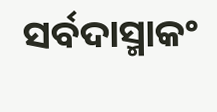ସର୍ବଦାସ୍ମାକଂ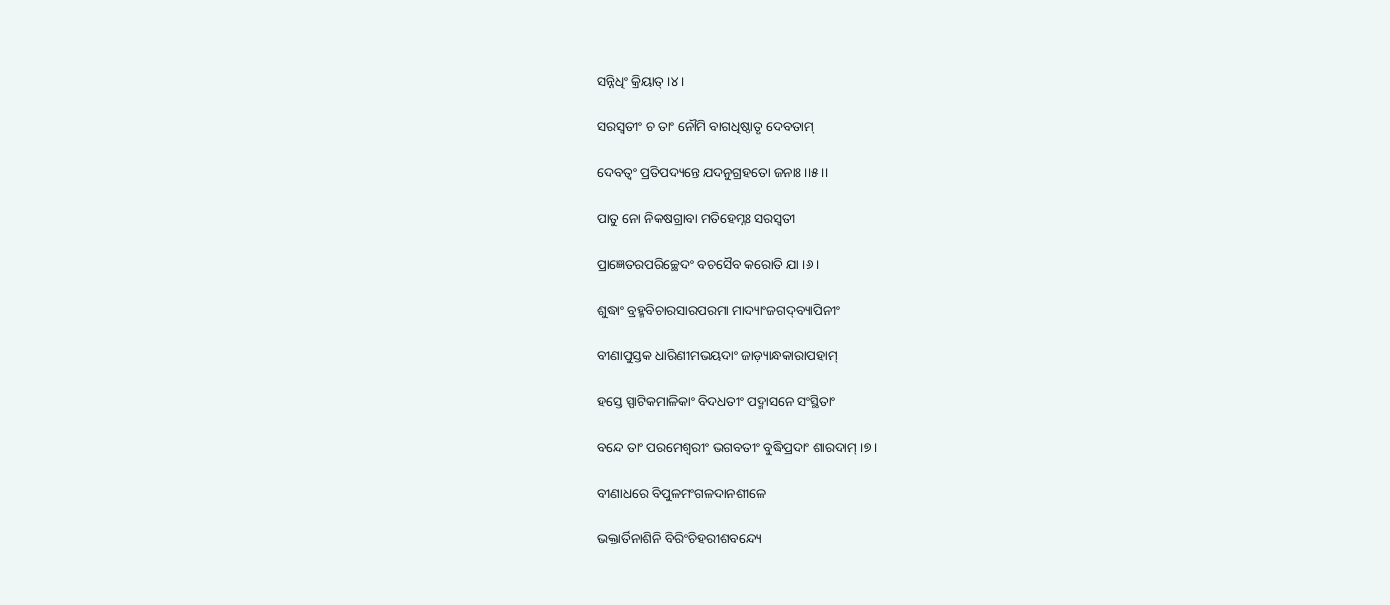ସନ୍ନିଧିଂ କ୍ରିୟାତ୍‍ ।୪।

ସରସ୍ୱତୀଂ ଚ ତାଂ ନୌମି ବାଗଧିଷ୍ଠାତୃ ଦେବତାମ୍‍

ଦେବତ୍ୱଂ ପ୍ରତିପଦ୍ୟନ୍ତେ ଯଦନୁଗ୍ରହତୋ ଜନାଃ ।।୫।।

ପାତୁ ନୋ ନିକଷଗ୍ରାବା ମତିହେମ୍ନଃ ସରସ୍ୱତୀ

ପ୍ରାଜ୍ଞେତରପରିଚ୍ଛେଦଂ ବଚସୈବ କରୋତି ଯା ।୬।

ଶୁଦ୍ଧାଂ ବ୍ରହ୍ମବିଚାରସାରପରମା ମାଦ୍ୟାଂଜଗଦ୍‍ବ୍ୟାପିନୀଂ

ବୀଣାପୁସ୍ତକ ଧାରିଣୀମଭୟଦାଂ ଜାଡ଼୍ୟାନ୍ଧକାରାପହାମ୍‍

ହସ୍ତେ ସ୍ପାଟିକମାଳିକାଂ ବିଦଧତୀଂ ପଦ୍ମାସନେ ସଂସ୍ଥିତାଂ

ବନ୍ଦେ ତାଂ ପରମେଶ୍ୱରୀଂ ଭଗବତୀଂ ବୁଦ୍ଧିପ୍ରଦାଂ ଶାରଦାମ୍‍ ।୭।

ବୀଣାଧରେ ବିପୁଳମଂଗଳଦାନଶୀଳେ

ଭକ୍ତାର୍ତିନାଶିନି ବିରିଂଚିହରୀଶବନ୍ଦ୍ୟେ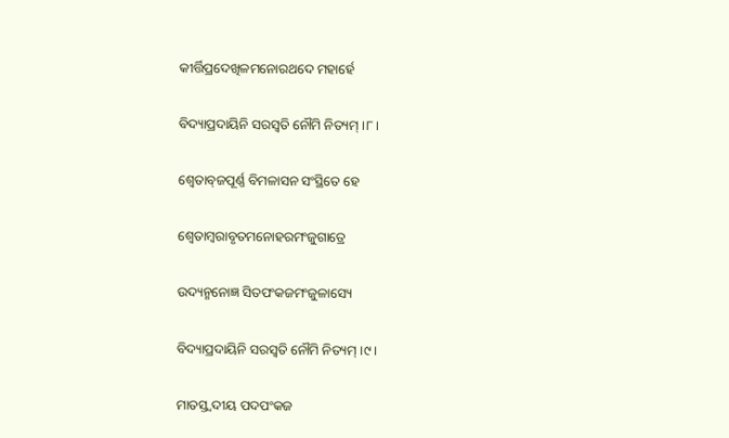କୀର୍ତ୍ତିପ୍ରଦେଖିଳମନୋରଥଦେ ମହାର୍ହେ

ବିଦ୍ୟାପ୍ରଦାୟିନି ସରସ୍ୱତି ନୌମି ନିତ୍ୟମ୍‍ ।୮।

ଶ୍ୱେତାବ୍‍ଜପୂର୍ଣ୍ଣ ବିମଳାସନ ସଂସ୍ଥିତେ ହେ

ଶ୍ୱେତାମ୍ୱରାବୃତମନୋହରମଂଜୁଗାତ୍ରେ

ଉଦ୍ୟନ୍ମନୋଜ୍ଞ ସିତପଂକଜମଂଜୁଳାସ୍ୟେ

ବିଦ୍ୟାପ୍ରଦାୟିନି ସରସ୍ୱତି ନୌମି ନିତ୍ୟମ୍‍ ।୯।

ମାତସ୍ତ୍ୱଦୀୟ ପଦପଂକଜ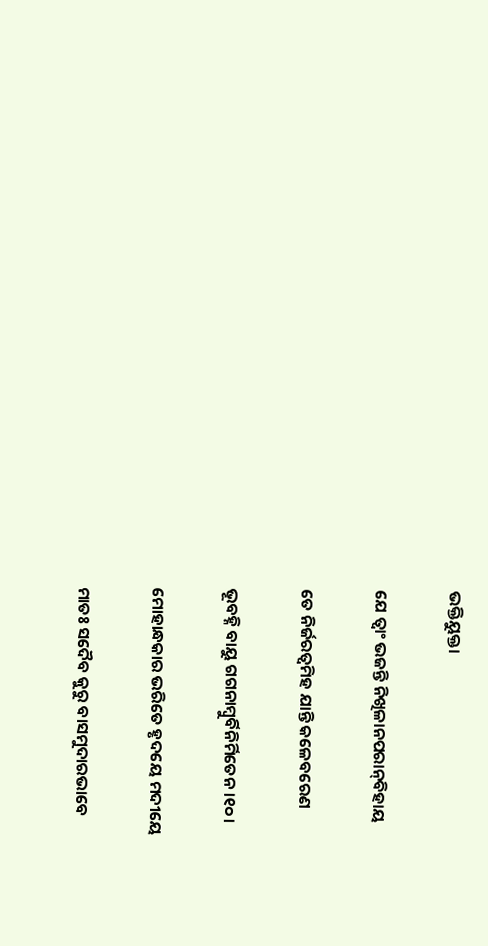ଭକ୍ତିୟୁକ୍ତା

ଯେ ତ୍ୱାଂ ଭଜନ୍ତି ନିଖିଳାନପରାନ୍‍ବିହାୟ

ତେ ନିର୍ଜରତ୍ୱମିହ ଯାନ୍ତି କଳେବରେଣ

ଭୂବହ୍ନି ବାୟୁ ଗଗନାମ୍ୱୁର୍ବିନିର୍ମିତେନ ।୧୦।

ମୋହାନ୍ଧକାର ଭରିତେ ହୃଦୟେ ମଦୀୟେ

ମାତଃ ସଦୈବ କୁରୁ ବାସମୁଦାରଭାବେ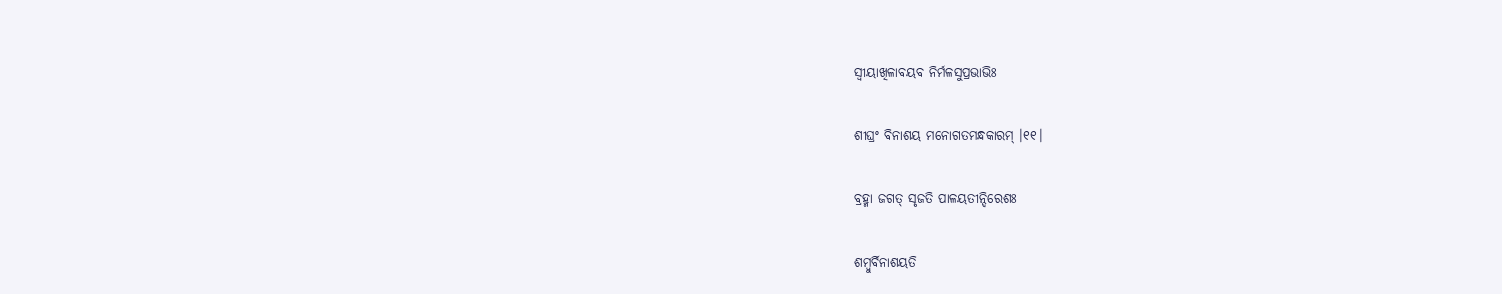ସ୍ୱୀୟାଖିଳାବୟବ ନିର୍ମଳସୁପ୍ରଭାଭିଃ

ଶୀଘ୍ରଂ ବିନାଶୟ ମନୋଗତମନ୍ଧକାରମ୍‍ ।୧୧।

ବ୍ରହ୍ମା ଜଗତ୍‍ ସୃଜତି ପାଳୟତୀନ୍ଦିରେଶଃ

ଶମ୍ୱୁର୍ବିନାଶୟତି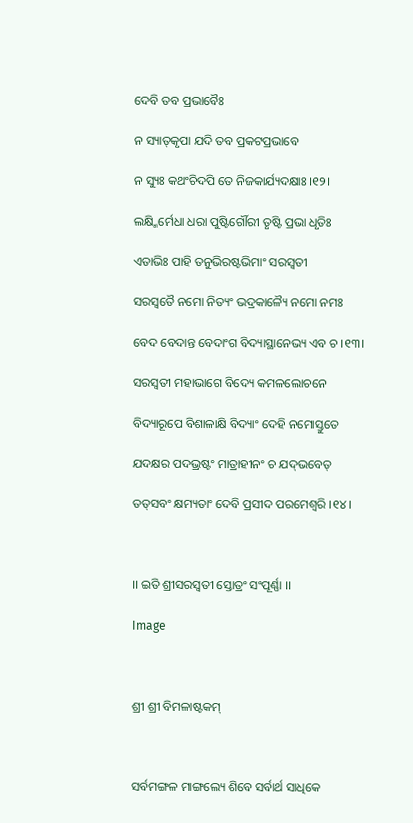ଦେବି ତବ ପ୍ରଭାବୈଃ

ନ ସ୍ୟାତ୍‍କୃପା ଯଦି ତବ ପ୍ରକଟପ୍ରଭାବେ

ନ ସ୍ୟୁଃ କଥଂଚିଦପି ତେ ନିଜକାର୍ଯ୍ୟଦକ୍ଷାଃ ।୧୨।

ଲକ୍ଷ୍ମିର୍ମେଧା ଧରା ପୁଷ୍ଟିର୍ଗୌରୀ ତୃଷ୍ଟି ପ୍ରଭା ଧୃତିଃ

ଏତାଭିଃ ପାହି ତନୁଭିରଷ୍ଟଭିମାଂ ସରସ୍ୱତୀ

ସରସ୍ୱତୈ ନମୋ ନିତ୍ୟଂ ଭଦ୍ରକାଳ୍ୟୈ ନମୋ ନମଃ

ବେଦ ବେଦାନ୍ତ ବେଦାଂଗ ବିଦ୍ୟାସ୍ଥାନେଭ୍ୟ ଏବ ଚ ।୧୩।

ସରସ୍ଵତୀ ମହାଭାଗେ ବିଦ୍ୟେ କମଳଲୋଚନେ

ବିଦ୍ୟାରୂପେ ବିଶାଳାକ୍ଷି ବିଦ୍ୟାଂ ଦେହି ନମୋସ୍ତୁତେ

ଯଦକ୍ଷର ପଦଭ୍ରଷ୍ଟଂ ମାତ୍ରାହୀନଂ ଚ ଯଦ୍‍ଭବେତ୍‍

ତତ୍‍ସବଂ କ୍ଷମ୍ୟତାଂ ଦେବି ପ୍ରସୀଦ ପରମେଶ୍ୱରି ।୧୪।



।। ଇତି ଶ୍ରୀସରସ୍ୱତୀ ସ୍ତୋତ୍ରଂ ସଂପୂର୍ଣ୍ଣା ।।

Image



ଶ୍ରୀ ଶ୍ରୀ ବିମଳାଷ୍ଟକମ୍‍



ସର୍ବମଙ୍ଗଳ ମାଙ୍ଗଲ୍ୟେ ଶିବେ ସର୍ବାର୍ଥ ସାଧିକେ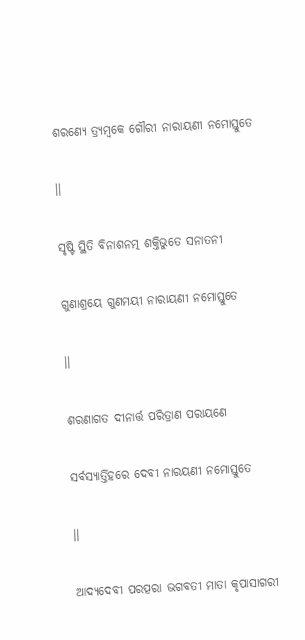ଶରଣ୍ୟେ ତ୍ର୍ୟମ୍ୱକେ ଗୌରୀ ନାରାୟଣୀ ନମୋସ୍ତୁତେ

।।

ସୃଷ୍ଟି ସ୍ଥିତି ବିନାଶନତ୍ମ ଶକ୍ତିଭୁତେ ସନାତନୀ

ଗୁଣାଶ୍ରୟେ ଗୁଣମୟୀ ନାରାୟଣୀ ନମୋସ୍ତୁତେ

।।

ଶରଣାଗତ ଦୀନାର୍ତ୍ତ ପରିତ୍ରାଣ ପରାୟଣେ

ସର୍ବସ୍ୟାର୍ତ୍ତିହରେ ଦେବୀ ନାରୟଣୀ ନମୋସ୍ତୁତେ

।।

ଆଦ୍ୟଦେବୀ ପରତ୍ପରା ଭଗବତୀ ମାତା କୃପାସାଗରୀ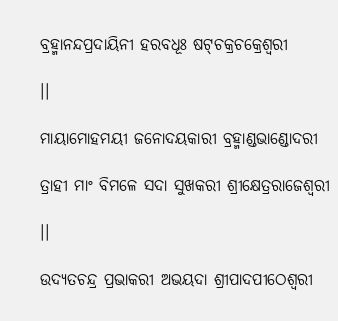ବ୍ରହ୍ମାନନ୍ଦପ୍ରଦାୟିନୀ ହରବଧୂଃ ଷଟ୍‍ଚକ୍ରଚକ୍ରେଶ୍ୱରୀ

।।

ମାୟାମୋହମୟୀ ଜନୋଦୟକାରୀ ବ୍ରହ୍ମାଣ୍ଡଭାଣ୍ଡୋଦରୀ

ତ୍ରାହୀ ମାଂ ବିମଳେ ସଦା ସୁଖକରୀ ଶ୍ରୀକ୍ଷେତ୍ରରାଜେଶ୍ୱରୀ

।।

ଉଦ୍ୟତଚନ୍ଦ୍ର ପ୍ରଭାକରୀ ଅଭୟଦା ଶ୍ରୀପାଦପୀଠେଶ୍ୱରୀ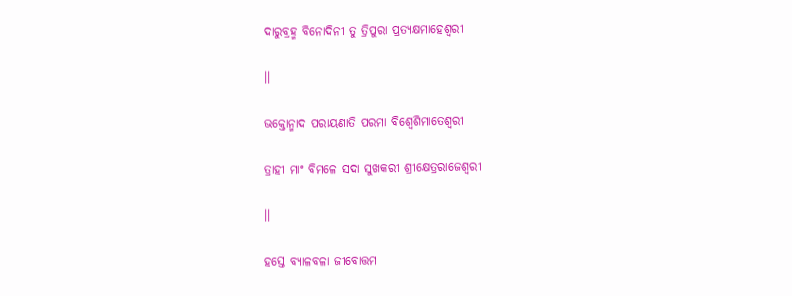ଦାରୁବ୍ରହ୍ମ ବିନୋଦିନୀ ତୁ ତ୍ରିପୁରା ପ୍ରତ୍ୟକ୍ଷମାହେଶ୍ୱରୀ

।।

ଭକ୍ତୋନ୍ମାଦ ପରାୟଣାତି ପରମା ବିଶ୍ୱେଶିମାତେଶ୍ୱରୀ

ତ୍ରାହୀ ମାଂ ବିମଳେ ସଦା ସୁଖକରୀ ଶ୍ରୀକ୍ଷେତ୍ରରାଜେଶ୍ୱରୀ

।।

ହସ୍ତେ ବ୍ୟାଳବଳା ଜୀବୋତ୍ତମ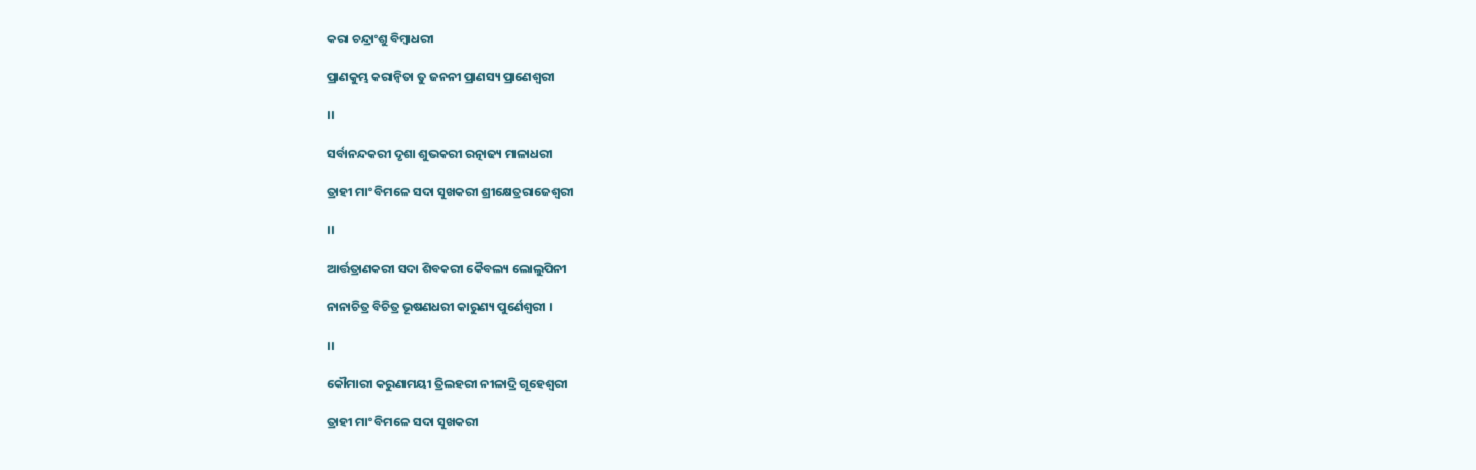କରା ଚନ୍ଦ୍ରାଂଶୁ ବିମ୍ୱାଧରୀ

ପ୍ରାଣକୁମ୍ଭ କରାନ୍ୱିତା ତୁ ଜନନୀ ପ୍ରାଣସ୍ୟ ପ୍ରାଣେଶ୍ୱରୀ

।।

ସର୍ବାନନ୍ଦକରୀ ଦୃଶା ଶୁଭକରୀ ରତ୍ନାଢ୍ୟ ମାଳାଧରୀ

ତ୍ରାହୀ ମାଂ ବିମଳେ ସଦା ସୁଖକରୀ ଶ୍ରୀକ୍ଷେତ୍ରରାଜେଶ୍ୱରୀ

।।

ଆର୍ତ୍ତତ୍ରାଣକରୀ ସଦା ଶିବକରୀ କୈବଲ୍ୟ ଲୋଲୁପିନୀ

ନାନାଚିତ୍ର ବିଚିତ୍ର ଭୂଷଣଧରୀ କାରୁଣ୍ୟ ପୁର୍ଣେଶ୍ୱରୀ ।

।।

କୌମାରୀ କରୁଣାମୟୀ ତ୍ରିଲହରୀ ନୀଳାଦ୍ରି ଗୂହେଶ୍ୱରୀ

ତ୍ରାହୀ ମାଂ ବିମଳେ ସଦା ସୁଖକରୀ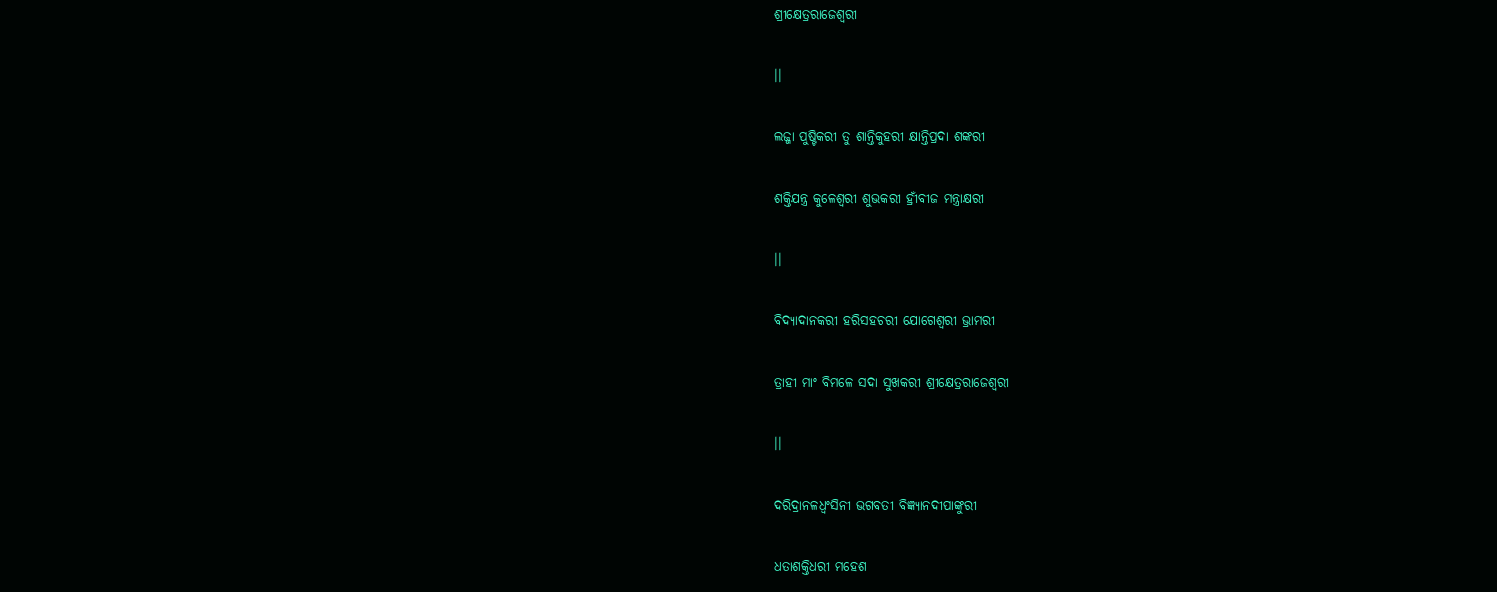ଶ୍ରୀକ୍ଷେତ୍ରରାଜେଶ୍ୱରୀ

।।

ଲଜ୍ଜା ପୁଷ୍ଟିକରୀ ତୁ ଶାନ୍ତିକୁହରୀ କ୍ଷାନ୍ତିପ୍ରଦା ଶଙ୍କରୀ

ଶକ୍ତିଯନ୍ତ୍ର କୁଳେଶ୍ୱରୀ ଶୁଭକରୀ ହ୍ରୀଁବୀଜ ମନ୍ତ୍ରାକ୍ଷରୀ

।।

ବିଦ୍ୟାଦାନକରୀ ହରିସହଚରୀ ଯୋଗେଶ୍ୱରୀ ଭ୍ରାମରୀ

ତ୍ରାହୀ ମାଂ ବିମଳେ ସଦା ସୁଖକରୀ ଶ୍ରୀକ୍ଷେତ୍ରରାଜେଶ୍ୱରୀ

।।

ଦରିଦ୍ରାନଳଧ୍ୱଂସିନୀ ଭଗବତୀ ବିଜ୍ଞ୍ୟାନଦୀପାଙ୍କୁରୀ

ଧତାଶକ୍ତିଧରୀ ମହେଶ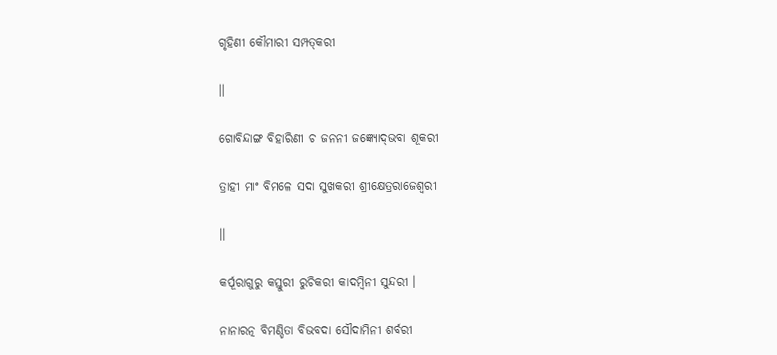ଗୃହିଣୀ କୌମାରୀ ସମ୍ପତ୍‍କରୀ

।।

ଗୋବିନ୍ଦାଙ୍ଗ ବିହାରିଣୀ ଚ ଜନନୀ ଜଜ୍ଞ୍ୟୋଦ୍‍ଭବା ଶୂକରୀ

ତ୍ରାହୀ ମାଂ ବିମଳେ ସଦା ସୁଖକରୀ ଶ୍ରୀକ୍ଷେତ୍ରରାଜେଶ୍ୱରୀ

।।

କର୍ପୂରାଗୁରୁ କସ୍ତୁରୀ ରୁଚିକରୀ କାଦମ୍ୱିନୀ ସୁନ୍ଦରୀ ।

ନାନାରତ୍ନ ବିମଣ୍ଡିତା ବିଭବଦା ସୌଦାମିନୀ ଶର୍ବରୀ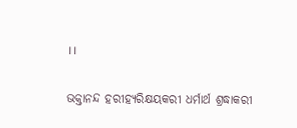।।

ଭକ୍ତାନନ୍ଦ ହରୀହ୍ୟରିକ୍ଷୟକରୀ ଧର୍ମାର୍ଥ ଶ୍ରଦ୍ଧାକରୀ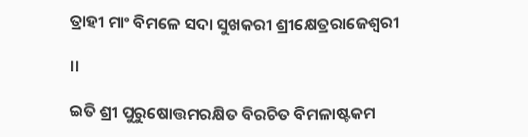ତ୍ରାହୀ ମାଂ ବିମଳେ ସଦା ସୁଖକରୀ ଶ୍ରୀକ୍ଷେତ୍ରରାଜେଶ୍ୱରୀ

।।

ଇତି ଶ୍ରୀ ପୁରୁଷୋତ୍ତମରକ୍ଷିତ ବିରଚିତ ବିମଳାଷ୍ଟକମ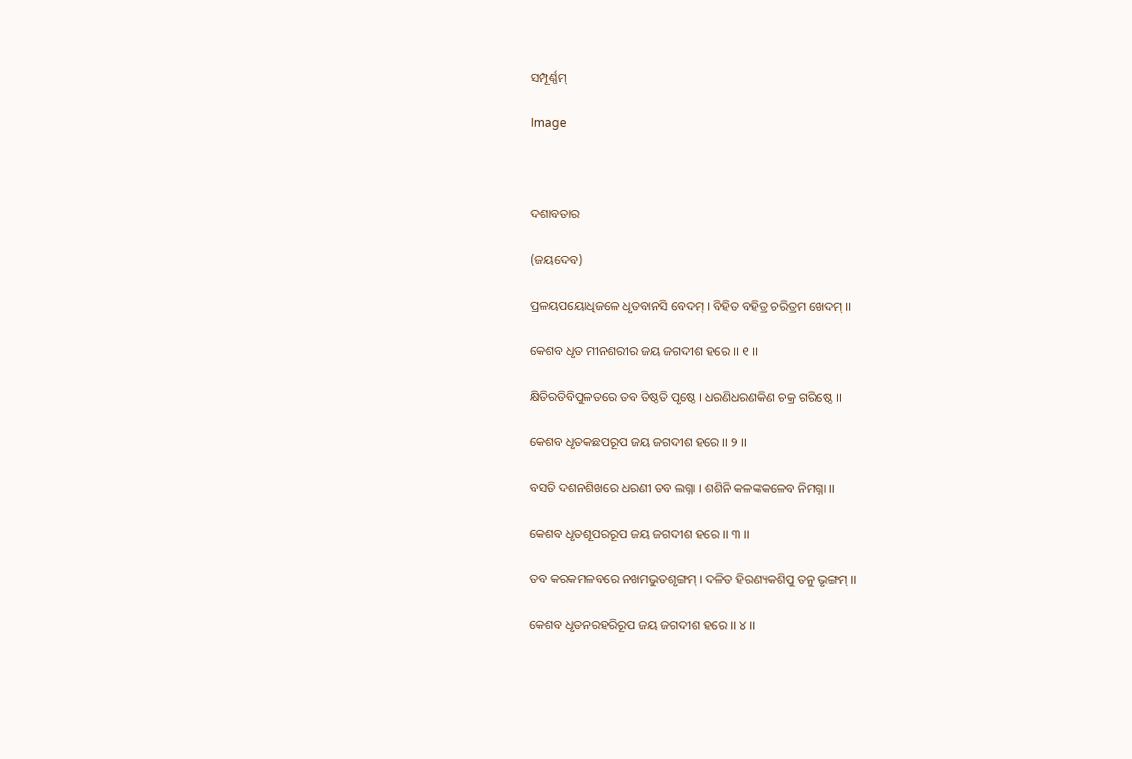ସମ୍ପୂର୍ଣ୍ଣମ୍‍

Image



ଦଶାବତାର

(ଜୟଦେବ)

ପ୍ରଳୟପୟୋଧିଜଳେ ଧୃତବାନସି ବେଦମ୍‍ । ବିହିତ ବହିତ୍ର ଚରିତ୍ରମ ଖେଦମ୍‍ ।।

କେଶବ ଧୃତ ମୀନଶରୀର ଜୟ ଜଗଦୀଶ ହରେ ।। ୧ ।।

କ୍ଷିତିରତିବିପୁଳତରେ ତବ ତିଷ୍ଠତି ପୃଷ୍ଠେ । ଧରଣିଧରଣକିଣ ଚକ୍ର ଗରିଷ୍ଠେ ।।

କେଶବ ଧୃତକଛପରୂପ ଜୟ ଜଗଦୀଶ ହରେ ।। ୨ ।।

ବସତି ଦଶନଶିଖରେ ଧରଣୀ ତବ ଲଗ୍ନା । ଶଶିନି କଳଙ୍କକଳେବ ନିମଗ୍ନା ।।

କେଶବ ଧୃତଶୂପରରୂପ ଜୟ ଜଗଦୀଶ ହରେ ।। ୩ ।।

ତବ କରକମଳବରେ ନଖମଭୁତଶୃଙ୍ଗମ୍‍ । ଦଳିତ ହିରଣ୍ୟକଶିପୁ ତନୁ ଭୃଙ୍ଗମ୍‍ ।।

କେଶବ ଧୃତନରହରିରୂପ ଜୟ ଜଗଦୀଶ ହରେ ।। ୪ ।।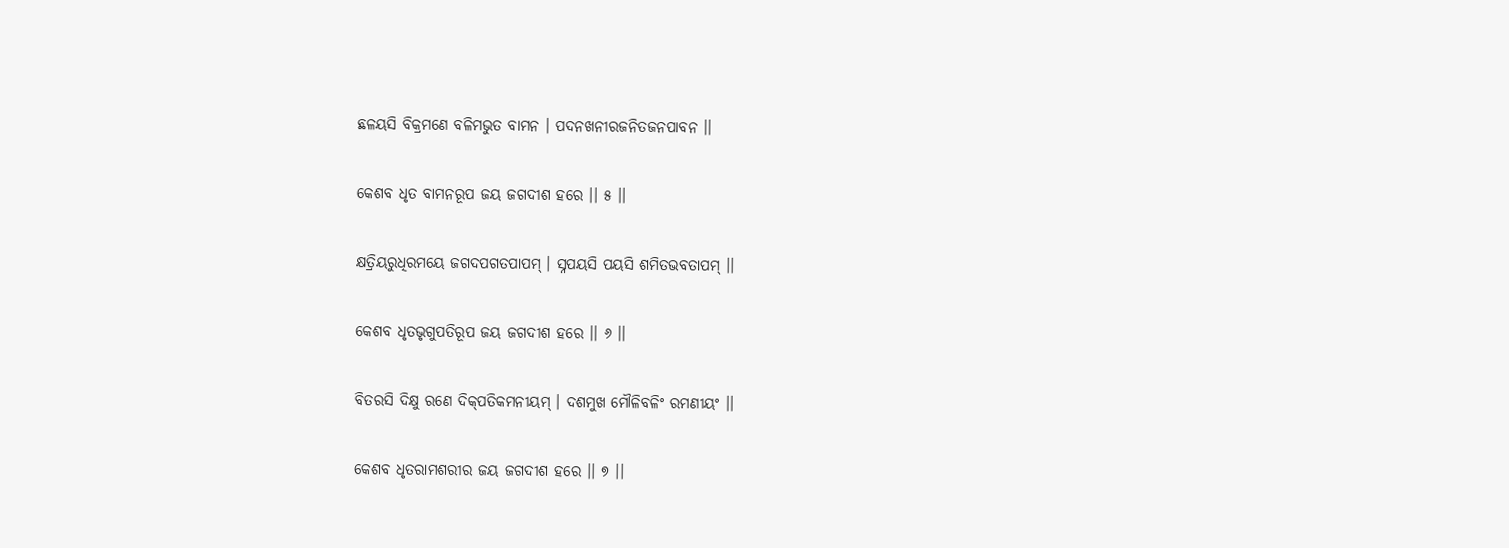ଛଳୟସି ବିକ୍ରମଣେ ବଳିମଭୁତ ବାମନ । ପଦନଖନୀରଜନିତଜନପାବନ ।।

କେଶବ ଧୃତ ବାମନରୂପ ଜୟ ଜଗଦୀଶ ହରେ ।। ୫ ।।

କ୍ଷତ୍ରିୟରୁଧିରମୟେ ଜଗଦପଗତପାପମ୍‍ । ସ୍ନପୟସି ପୟସି ଶମିତଭବତାପମ୍‍ ।।

କେଶବ ଧୃତଭୃଗୁପତିରୂପ ଜୟ ଜଗଦୀଶ ହରେ ।। ୬ ।।

ବିତରସି ଦିକ୍ଷୁ ରଣେ ଦିକ୍‍ପତିକମନୀୟମ୍‍ । ଦଶମୁଖ ମୌଳିବଳିଂ ରମଣୀୟଂ ।।

କେଶବ ଧୃତରାମଶରୀର ଜୟ ଜଗଦୀଶ ହରେ ।। ୭ ।।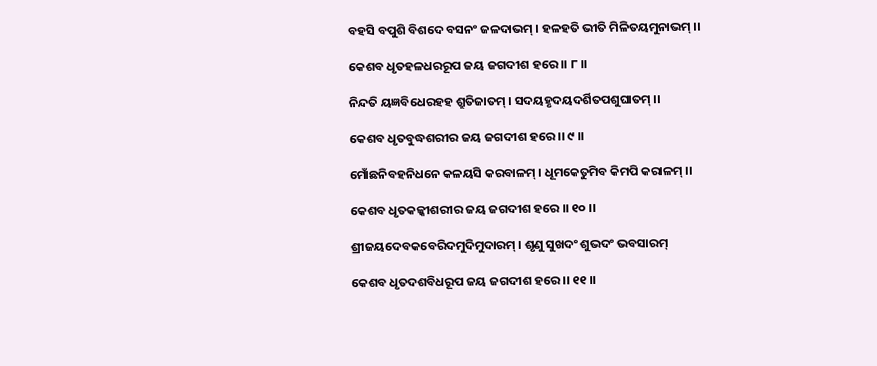ବହସି ବପୁଶି ବିଶଦେ ବସନଂ ଜଳଦାଭମ୍‍ । ହଳହତି ଭୀତି ମିଳିତୟମୁନାଭମ୍‍ ।।

କେଶବ ଧୃତହଳଧରରୂପ ଜୟ ଜଗଦୀଶ ହରେ ।। ୮ ।।

ନିନ୍ଦତି ୟଜ୍ଞବିଧେରହହ ଶ୍ରୁତିଜାତମ୍‍ । ସଦୟହୃଦୟଦର୍ଶିତପଶୁଘାତମ୍‍ ।।

କେଶବ ଧୃତବୁଦ୍ଧଶରୀର ଜୟ ଜଗଦୀଶ ହରେ ।। ୯ ।।

ମୋଁଛନିବହନିଧନେ କଳୟସି କରବାଳମ୍‍ । ଧୂମକେତୁମିବ କିମପି କରାଳମ୍‍ ।।

କେଶବ ଧୃତକଳ୍କୀଶରୀର ଜୟ ଜଗଦୀଶ ହରେ ।। ୧୦ ।।

ଶ୍ରୀଜୟଦେବକବେରିଦମୁଦିମୁଦାରମ୍‍ । ଶୃଣୁ ସୁଖଦଂ ଶୁଭଦଂ ଭବସାରମ୍‍

କେଶବ ଧୃତଦଶବିଧରୂପ ଜୟ ଜଗଦୀଶ ହରେ ।। ୧୧ ।।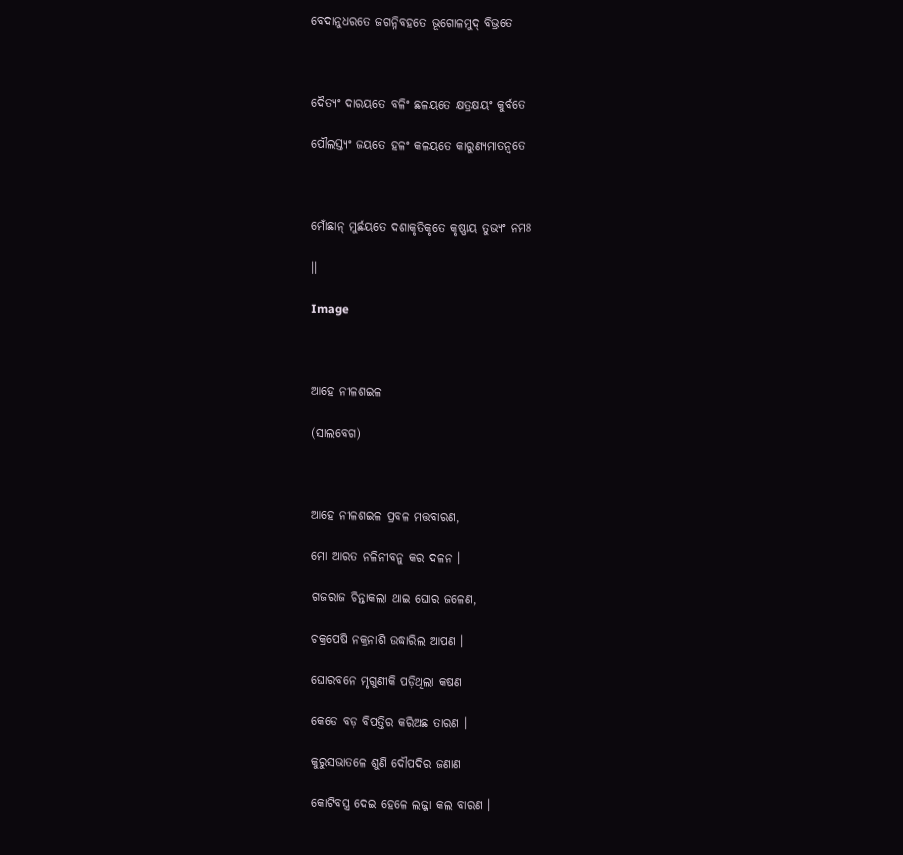ବେଦାନୁଧରତେ ଜଗନ୍ନିବହତେ ଭୂଗୋଳମୁଦ୍‍ ବିଭ୍ରତେ



ଦୈତ୍ୟଂ ଦାରୟତେ ବଳିଂ ଛଳୟତେ କ୍ଷତ୍ରକ୍ଷୟଂ କୁର୍ବତେ

ପୌଲସ୍ତ୍ୟଂ ଜୟତେ ହଳଂ କଳୟତେ କାରୁଣ୍ୟମାତନ୍ୱତେ



ମୋଁଛାନ୍‍ ମୁର୍ଛୟତେ ଦଶାକୃତିକୃତେ କୃଷ୍ଣାୟ ତୁଭ୍ୟଂ ନମଃ

।।

Image



ଆହେ ନୀଳଶଇଳ

(ସାଲବେଗ)



ଆହେ ନୀଳଶଇଳ ପ୍ରବଳ ମତ୍ତବାରଣ,

ମୋ ଆରତ ନଳିନୀବନୁ କର ଦଳନ ।

ଗଜରାଜ ଚିନ୍ତାକଲା ଥାଇ ଘୋର ଜଳେଣ,

ଚକ୍ରପେଷି ନକ୍ରନାଶି ଉଦ୍ଧାରିଲ ଆପଣ ।

ଘୋରବନେ ମୃଗୁଣୀକି ପଡ଼ିଥିଲା କଷଣ

କେଡେ ବଡ଼ ବିପତ୍ତିର କରିଅଛ ତାରଣ ।

କୁରୁସଭାତଳେ ଶୁଣି ଦୌପଦିର ଜଣାଣ

କୋଟିବସ୍ତ୍ର ଦେଇ ହେଳେ ଲଜ୍ଜା କଲ ବାରଣ ।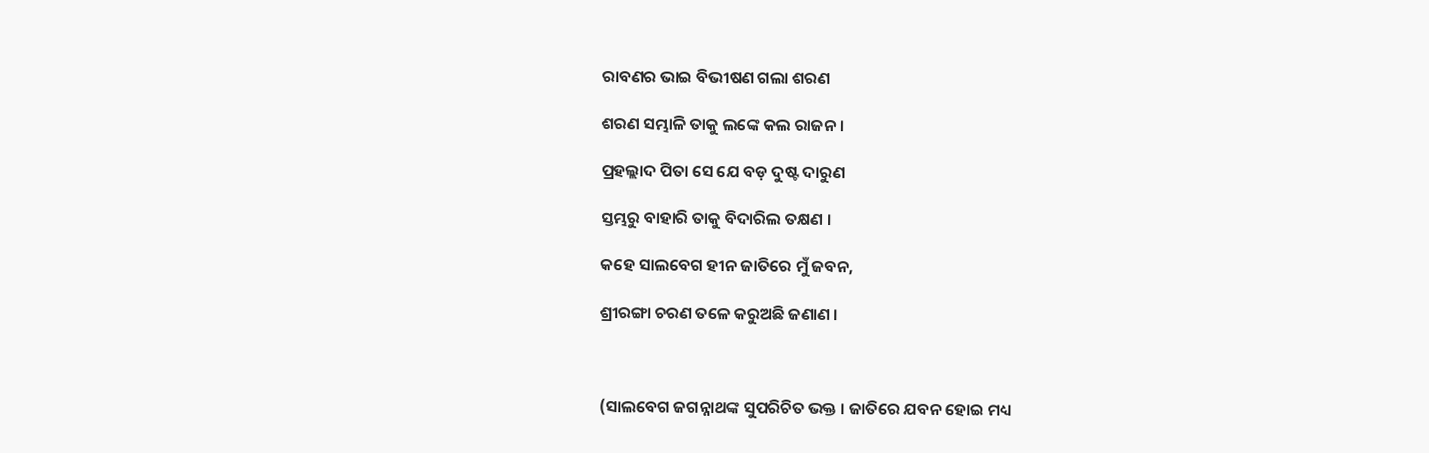ରାବଣର ଭାଇ ବିଭୀଷଣ ଗଲା ଶରଣ

ଶରଣ ସମ୍ଭାଳି ତାକୁ ଲଙ୍କେ କଲ ରାଜନ ।

ପ୍ରହଲ୍ଲାଦ ପିତା ସେ ଯେ ବଡ଼ ଦୁଷ୍ଟ ଦାରୁଣ

ସ୍ତମ୍ଭରୁ ବାହାରି ତାକୁ ବିଦାରିଲ ତକ୍ଷଣ ।

କହେ ସାଲବେଗ ହୀନ ଜାତିରେ ମୁଁ ଜବନ,

ଶ୍ରୀରଙ୍ଗା ଚରଣ ତଳେ କରୁଅଛି ଜଣାଣ ।



(ସାଲବେଗ ଜଗନ୍ନାଥଙ୍କ ସୁପରିଚିତ ଭକ୍ତ । ଜାତିରେ ଯବନ ହୋଇ ମଧ୍ୟ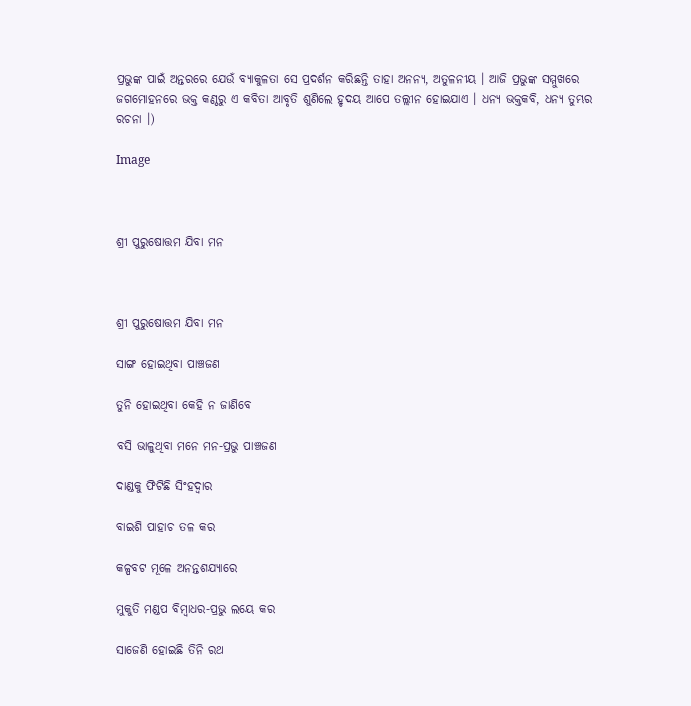ପ୍ରଭୁଙ୍କ ପାଇଁ ଅନ୍ତରରେ ଯେଉଁ ବ୍ୟାକୁଳତା ସେ ପ୍ରଦର୍ଶନ କରିଛନ୍ତି ତାହା ଅନନ୍ୟ, ଅତୁଳନୀୟ । ଆଜି ପ୍ରଭୁଙ୍କ ସମ୍ମୁଖରେ ଜଗମୋହନରେ ଭକ୍ତ କଣ୍ଠରୁ ଏ କବିତା ଆବୃତି ଶୁଣିଲେ ହୃଦୟ ଆପେ ତଲ୍ଲୀନ ହୋଇଯାଏ । ଧନ୍ୟ ଭକ୍ତକବି, ଧନ୍ୟ ତୁମ୍ଭର ରଚନା ।)

Image



ଶ୍ରୀ ପୁରୁଷୋତ୍ତମ ଯିବା ମନ



ଶ୍ରୀ ପୁରୁଷୋତ୍ତମ ଯିବା ମନ

ସାଙ୍ଗ ହୋଇଥିବା ପାଞ୍ଚଜଣ

ତୁନି ହୋଇଥିବା କେହି ନ ଜାଣିବେ

ବସି ଭାଳୁଥିବା ମନେ ମନ-ପ୍ରଭୁ ପାଞ୍ଚଜଣ

ଦାଣ୍ଡକୁ ଫିଟିଛି ସିଂହଦ୍ୱାର

ବାଇଶି ପାହାଚ ତଳ କର

କଳ୍ପବଟ ମୂଳେ ଅନନ୍ତଶଯ୍ୟାରେ

ମୁକୁତି ମଣ୍ଡପ ବିମ୍ୱାଧର-ପ୍ରଭୁ ଲୟେ କର

ସାଜେଣି ହୋଇଛି ତିନି ରଥ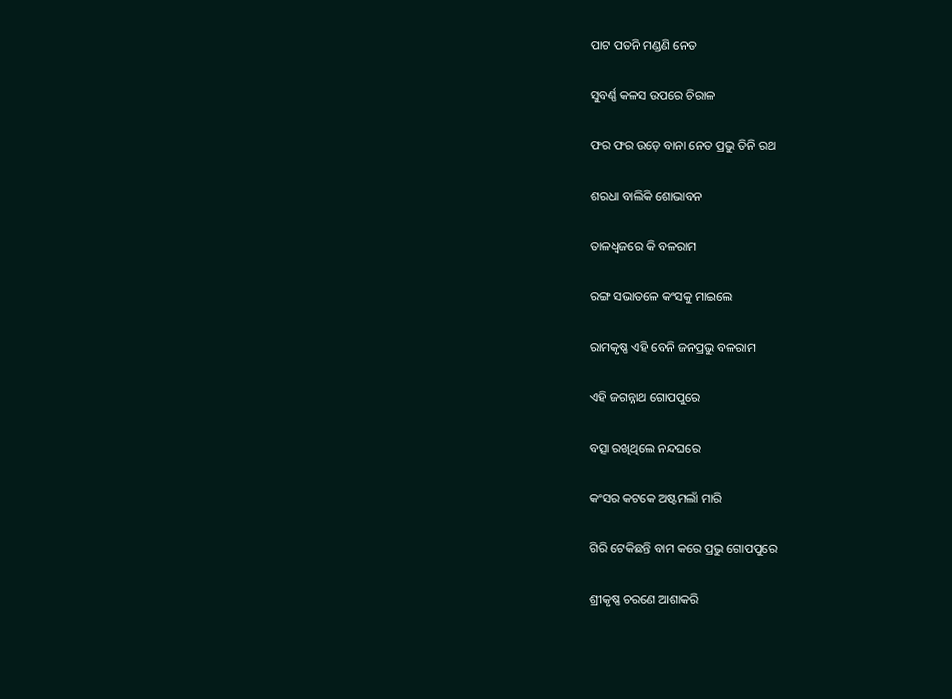ପାଟ ପତନି ମଣ୍ଡଣି ନେତ

ସୁବର୍ଣ୍ଣ କଳସ ଉପରେ ଚିରାଳ

ଫର ଫର ଉଡ଼େ ବାନା ନେତ ପ୍ରଭୁ ତିନି ରଥ

ଶରଧା ବାଲିକି ଶୋଭାବନ

ତାଳଧ୍ୱଜରେ କି ବଳରାମ

ରଙ୍ଗ ସଭାତଳେ କଂସକୁ ମାଇଲେ

ରାମକୃଷ୍ଣ ଏହି ବେନି ଜନପ୍ରଭୁ ବଳରାମ

ଏହି ଜଗନ୍ନାଥ ଗୋପପୁରେ

ବତ୍ସା ରଖିଥିଲେ ନନ୍ଦଘରେ

କଂସର କଟକେ ଅଷ୍ଟମଲାଁ ମାରି

ଗିରି ଟେକିଛନ୍ତି ବାମ କରେ ପ୍ରଭୁ ଗୋପପୁରେ

ଶ୍ରୀକୃଷ୍ଣ ଚରଣେ ଆଶାକରି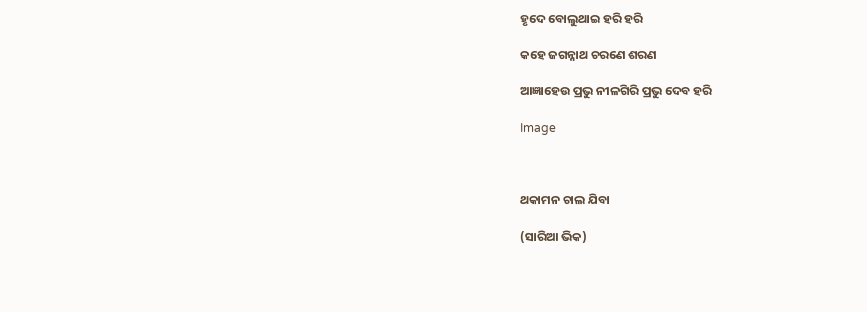ହୃଦେ ବୋଲୁଥାଇ ହରି ହରି

କହେ ଜଗନ୍ନାଥ ଚରଣେ ଶରଣ

ଆଜ୍ଞାହେଉ ପ୍ରଭୁ ନୀଳଗିରି ପ୍ରଭୁ ଦେବ ହରି

Image



ଥକାମନ ଚାଲ ଯିବା

(ସାରିଆ ଭିକ)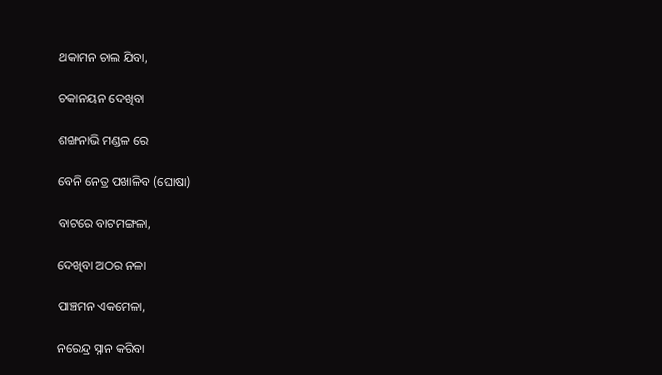ଥକାମନ ଚାଲ ଯିବା,

ଚକାନୟନ ଦେଖିବା

ଶଙ୍ଖନାଭି ମଣ୍ଡଳ ରେ

ବେନି ନେତ୍ର ପଖାଳିବ (ଘୋଷା)

ବାଟରେ ବାଟମଙ୍ଗଳା,

ଦେଖିବା ଅଠର ନଳା

ପାଞ୍ଚମନ ଏକମେଳା,

ନରେନ୍ଦ୍ର ସ୍ନାନ କରିବା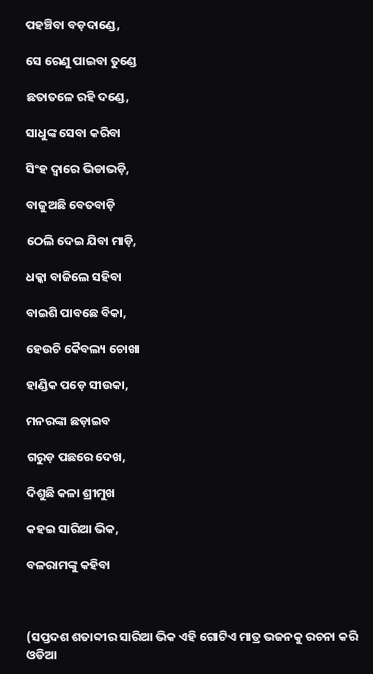ପହଞ୍ଚିବା ବଡ଼ଦାଣ୍ଡେ,

ସେ ରେଣୁ ପାଇବା ତୁଣ୍ଡେ

ଛତାତଳେ ରହି ଦଣ୍ଡେ,

ସାଧୁଙ୍କ ସେବା କରିବା

ସିଂହ ଦ୍ୱାରେ ଭିଡାଭଡ଼ି,

ବାଜୁଅଛି ବେତବାଡ଼ି

ଠେଲି ଦେଇ ଯିବା ମାଡ଼ି,

ଧକ୍କା ବାଜିଲେ ସହିବା

ବାଇଶି ପାବଛେ ବିକା,

ହେଉଚି କୈବଲ୍ୟ ଚୋଖା

ହାଣ୍ଡିକ ପଡ଼େ ସୀଉକା,

ମନରଙ୍କା ଛଡ଼ାଇବ

ଗରୁଡ଼ ପଛରେ ଦେଖ,

ଦିଶୁଛି କଳା ଶ୍ରୀମୁଖ

କହଇ ସାରିଆ ଭିକ,

ବଳରାମଙ୍କୁ କହିବା



(ସପ୍ତଦଶ ଶତାବ୍ଦୀର ସାରିଆ ଭିକ ଏହି ଗୋଟିଏ ମାତ୍ର ଭଜନକୁ ରଚନା କରି ଓଡିଆ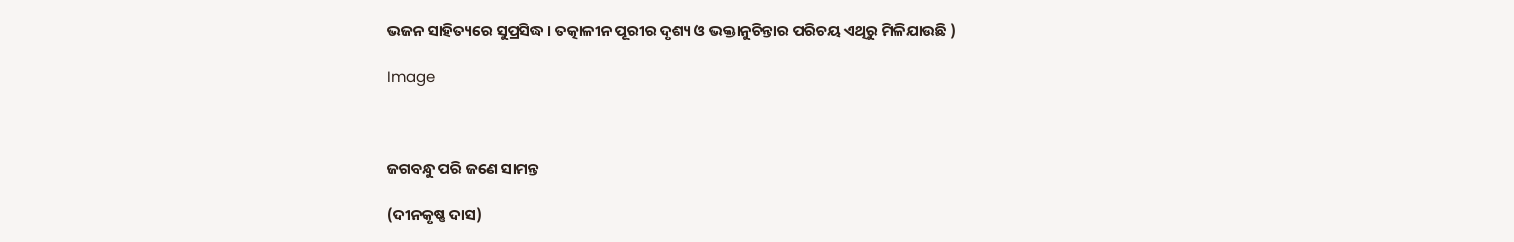ଭଜନ ସାହିତ୍ୟରେ ସୁପ୍ରସିଦ୍ଧ । ତତ୍କାଳୀନ ପୂରୀର ଦୃଶ୍ୟ ଓ ଭକ୍ତାନୁଚିନ୍ତାର ପରିଚୟ ଏଥିରୁ ମିଳିଯାଉଛି )

Image



ଜଗବନ୍ଧୁ ପରି ଜଣେ ସାମନ୍ତ

(ଦୀନକୃଷ୍ଣ ଦାସ)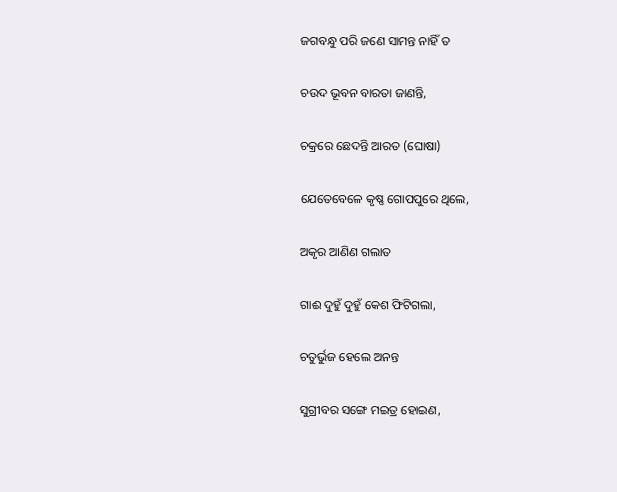ଜଗବନ୍ଧୁ ପରି ଜଣେ ସାମନ୍ତ ନାହିଁ ତ

ଚଉଦ ଭୂବନ ବାରତା ଜାଣନ୍ତି,

ଚକ୍ରରେ ଛେଦନ୍ତି ଆରତ (ଘୋଷା)

ଯେତେବେଳେ କୃଷ୍ଣ ଗୋପପୁରେ ଥିଲେ,

ଅକୃର ଆଣିଣ ଗଲାତ

ଗାଈ ଦୁହୁଁ ଦୁହୁଁ କେଶ ଫିଟିଗଲା,

ଚତୁର୍ଭୁଜ ହେଲେ ଅନନ୍ତ

ସୁଗ୍ରୀବର ସଙ୍ଗେ ମଇତ୍ର ହୋଇଣ,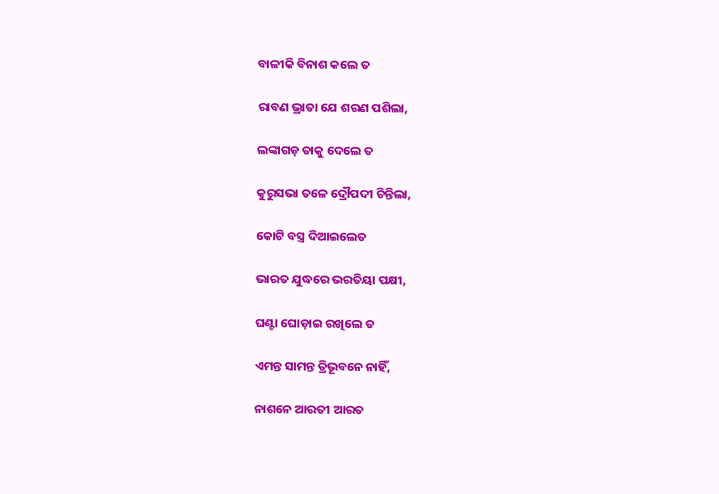ବାଳୀକି ବିନାଶ କଲେ ତ

ରାବଣ ଭ୍ରାତା ଯେ ଶରଣ ପଶିଲା,

ଲଙ୍କାଗଡ଼ ତାକୁ ଦେଲେ ତ

କୁରୁସଭା ତଳେ ଦ୍ରୌପଦୀ ଚିନ୍ତିଲା,

କୋଟି ବସ୍ତ୍ର ଦିଆଇଲେତ

ଭାରତ ଯୁଦ୍ଧରେ ଭରତିୟା ପକ୍ଷୀ,

ଘଣ୍ଟା ଘୋଡ଼ାଇ ରଖିଲେ ତ

ଏମନ୍ତ ସାମନ୍ତ ତ୍ରିଭୂବନେ ନାହିଁ,

ନାଶନେ ଆରତୀ ଆରତ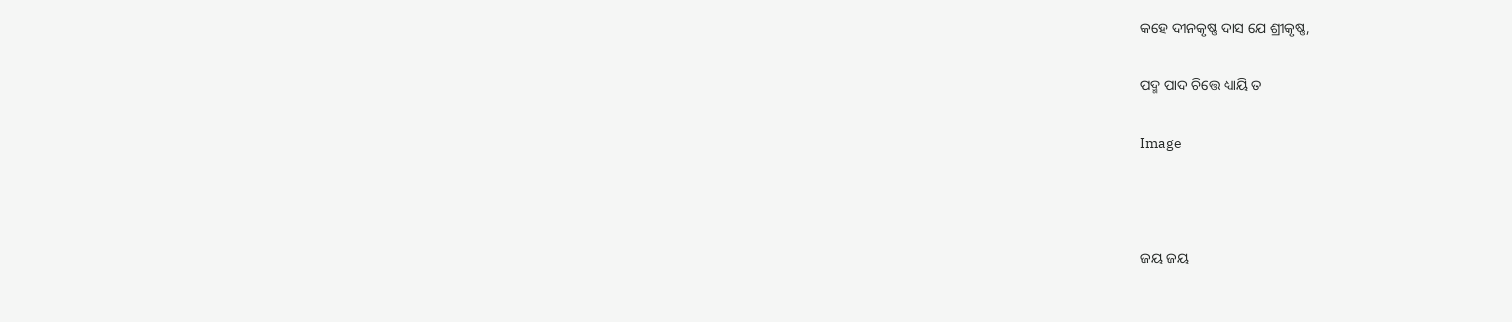କହେ ଦୀନକୃଷ୍ଣ ଦାସ ଯେ ଶ୍ରୀକୃଷ୍ଣ,

ପଦ୍ମ ପାଦ ଚିତ୍ତେ ଧ୍ୟାୟି ତ

Image



ଜୟ ଜୟ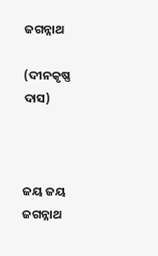ଜଗନ୍ନାଥ

(ଦୀନକୃଷ୍ଣ ଦାସ)



ଜୟ ଜୟ ଜଗନ୍ନାଥ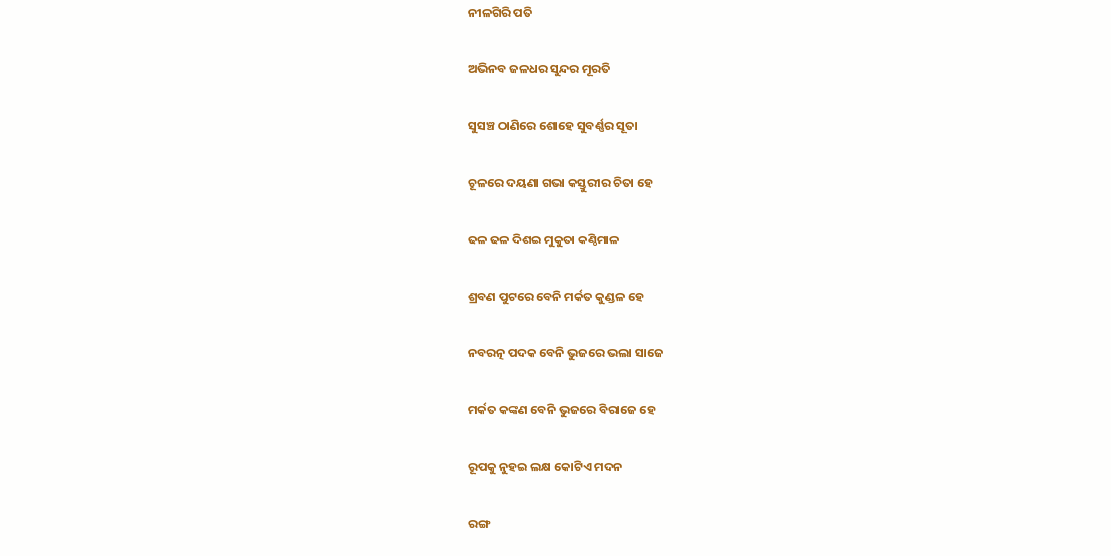ନୀଳଗିରି ପତି

ଅଭିନବ ଜଳଧର ସୁନ୍ଦର ମୂରତି

ସୁସଞ୍ଚ ଠାଣିରେ ଶୋହେ ସୁବର୍ଣ୍ଣର ସୂତା

ଚୂଳରେ ଦୟଣା ଗଭା କସ୍ତୁରୀର ଚିତା ହେ

ଢଳ ଢଳ ଦିଶଇ ମୁକୁତା କଣ୍ଠିମାଳ

ଶ୍ରବଣ ପୁଟରେ ବେନି ମର୍କତ କୁଣ୍ଡଳ ହେ

ନବରତ୍ନ ପଦକ ବେନି ଭୁଜରେ ଭଲା ସାଜେ

ମର୍କତ କଙ୍କଣ ବେନି ଭୁଜରେ ବିରାଜେ ହେ

ରୂପକୁ ନୁହଇ ଲକ୍ଷ କୋଟିଏ ମଦନ

ରଙ୍ଗ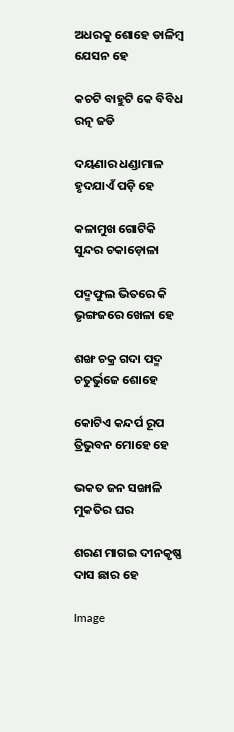ଅଧରକୁ ଶୋହେ ଡାଳିମ୍ୱ ଯେସନ ହେ

କଚଟି ବାହୁଟି କେ ବିବିଧ ରତ୍ନ ଜଡି

ଦୟଣାର ଧଣ୍ଡାମାଳ ହୃଦଯାଏଁ ପଡ଼ି ହେ

କଳାମୁଖ ଗୋଟିକି ସୁନ୍ଦର ଚକାଡ଼ୋଳା

ପଦ୍ମଫୁଲ ଭିତରେ କି ଭୃଙ୍ଗଜରେ ଖେଳା ହେ

ଶଙ୍ଖ ଚକ୍ର ଗଦା ପଦ୍ମ ଚତୁର୍ଭୁଜେ ଶୋହେ

କୋଟିଏ କନ୍ଦର୍ପ ରୂପ ତ୍ରିଭୁବନ ମୋହେ ହେ

ଭକତ ଜନ ସଙ୍ଖାଳି ମୁକତିର ଘର

ଶରଣ ମାଗଇ ଦୀନକୃଷ୍ଣ ଦାସ ଛାର ହେ

Image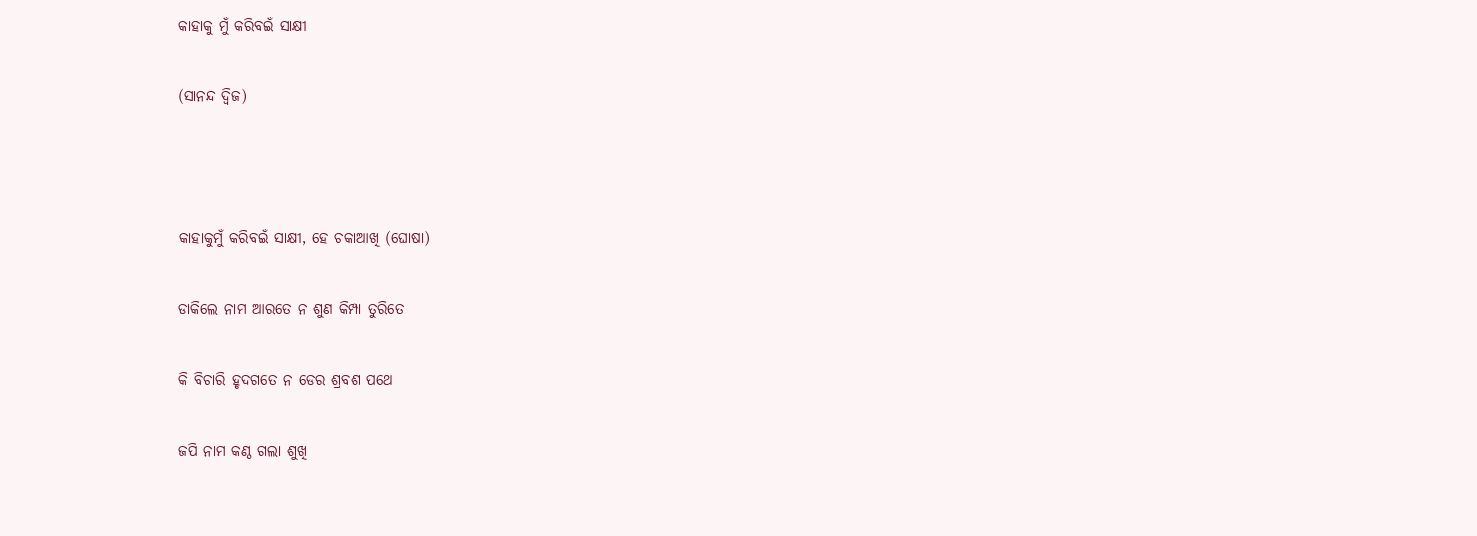କାହାକୁ ମୁଁ କରିବଇଁ ସାକ୍ଷୀ

(ସାନନ୍ଦ ଦ୍ୱିଜ)



କାହାକୁମୁଁ କରିବଇଁ ସାକ୍ଷୀ, ହେ ଚକାଆଖି (ଘୋଷା)

ଡାକିଲେ ନାମ ଆରତେ ନ ଶୁଣ କିମ୍ପା ତୁରିତେ

କି ବିଚାରି ହୃଦଗତେ ନ ଡେର ଶ୍ରବଶ ପଥେ

ଜପି ନାମ କଣ୍ଠ ଗଲା ଶୁଖି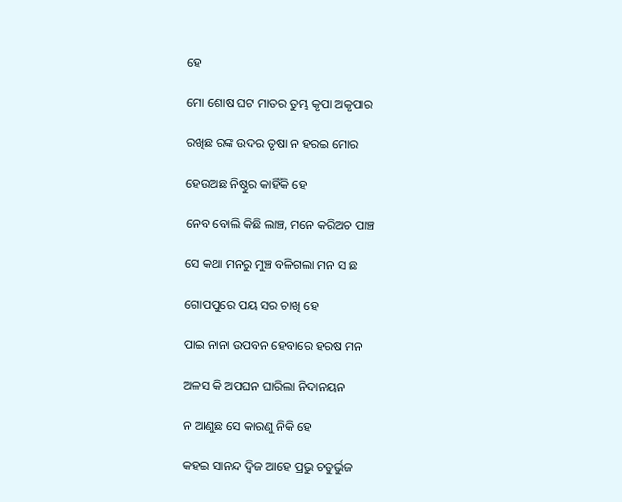ହେ

ମୋ ଶୋଷ ଘଟ ମାତର ତୁମ୍ଭ କୃପା ଅକୃପାର

ରଖିଛ ରଙ୍କ ଉଦର ତୃଷା ନ ହରଇ ମୋର

ହେଉଅଛ ନିଷ୍ଠୁର କାହିଁକି ହେ

ନେବ ବୋଲି କିଛି ଲାଞ୍ଚ, ମନେ କରିଅଚ ପାଞ୍ଚ

ସେ କଥା ମନରୁ ମୁଞ୍ଚ ବଳିଗଲା ମନ ସ ଛ

ଗୋପପୁରେ ପୟ ସର ଚାଖି ହେ

ପାଇ ନାନା ଉପବନ ହେବାରେ ହରଷ ମନ

ଅଳସ କି ଅପଘନ ଘାରିଲା ନିଦାନୟନ

ନ ଆଣୁଛ ସେ କାରଣୁ ନିକି ହେ

କହଇ ସାନନ୍ଦ ଦ୍ୱିଜ ଆହେ ପ୍ରଭୁ ଚତୁର୍ଭୁଜ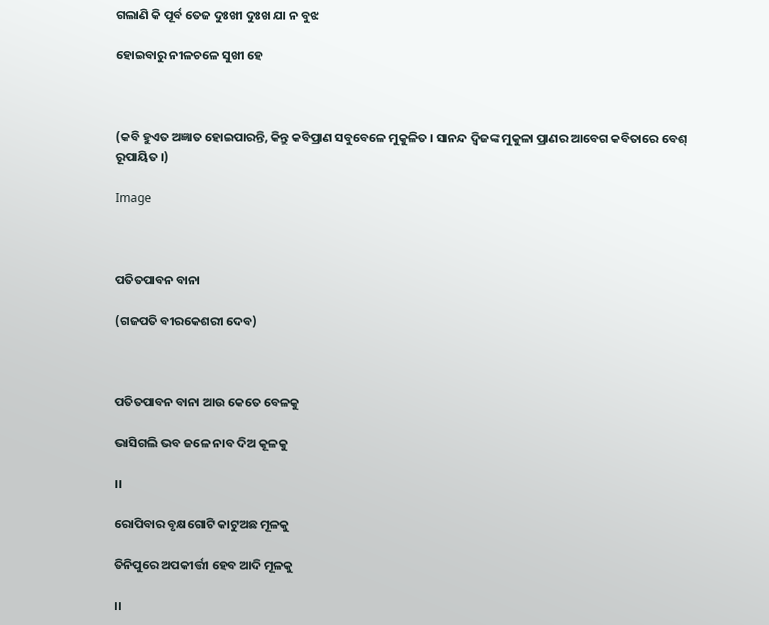ଗଲାଣି କି ପୂର୍ବ ତେଜ ଦୁଃଖୀ ଦୁଃଖ ଯା ନ ବୁଝ

ହୋଇବାରୁ ନୀଳଚଳେ ସୁଖୀ ହେ



(କବି ହୁଏତ ଅଜ୍ଞାତ ହୋଇପାରନ୍ତି, କିନ୍ତୁ କବିପ୍ରାଣ ସବୁବେଳେ ମୁକୁଳିତ । ସାନନ୍ଦ ଦ୍ୱିଜଙ୍କ ମୁକୁଳା ପ୍ରାଣର ଆବେଗ କବିତାରେ ବେଶ୍‍ ରୂପାୟିତ ।)

Image



ପତିତପାବନ ବାନା

(ଗଜପତି ବୀରକେଶରୀ ଦେବ)



ପତିତପାବନ ବାନା ଆଉ କେତେ ବେଳକୁ

ଭାସିଗଲି ଭବ ଜଳେ ନାବ ଦିଅ କୂଳକୁ

।।

ରୋପିବାର ବୃକ୍ଷଗୋଟି କାଟୁଅଛ ମୂଳକୁ

ତିନିପୁରେ ଅପକୀର୍ତ୍ତୀ ହେବ ଆଦି ମୂଳକୁ

।।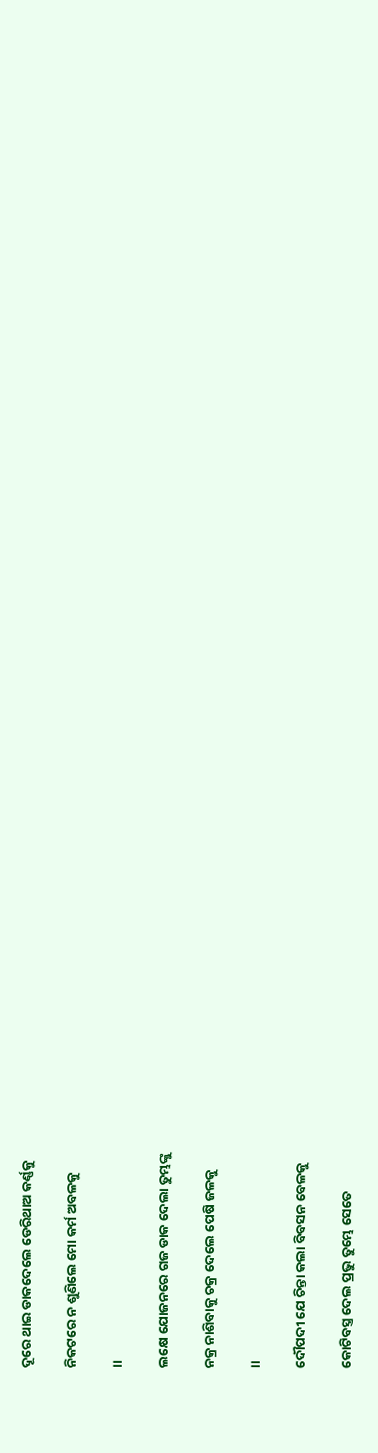ଦୂରେ ଥାଇ ଡାକଦେଲେ ଡେରିଥାଅ କର୍ଣ୍ଣକୁ

ନିକଟରେ ନ ଶୁଣିଲେ ମୋ କର୍ମ ଅବଳକୁ

।।

ଲକ୍ଷେ ଯୋଜନରେ ଗଜ ଡାକ ଦେଲା ତୁମ୍ଭଙ୍କୁ

ନକ୍ର ନାଶିବାକୁ ଚକ୍ର ଦେଲେ ପେଷି ଜଳକୁ

।।

ଦୌପଦୀ ଯେ ଚିନ୍ତା କଲା ବିବସନ ବେଳକୁ

କୋଟିବସ୍ତ୍ର ଦେଲ ପ୍ରଭୁ ତୁମ୍ଭେ ସେତେ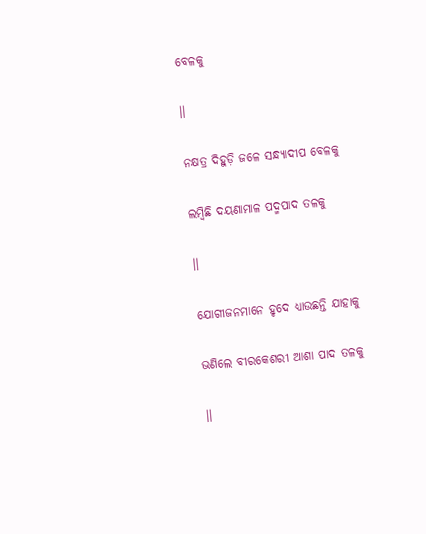ବେଳକୁ

।।

ନକ୍ଷତ୍ର ଦିହୁଡ଼ି ଜଳେ ସନ୍ଧ୍ୟାଦୀପ ବେଳକୁ

ଲମ୍ୱିଛି ଦୟଣାମାଳ ପଦ୍ମପାଦ ତଳକୁ

।।

ଯୋଗୀଜନମାନେ ହୃଦେ ଧ୍ୟାଉଛନ୍ତି ଯାହାକୁ

ଭଣିଲେ ବୀରକେଶରୀ ଆଶା ପାଦ ତଳକୁ

।।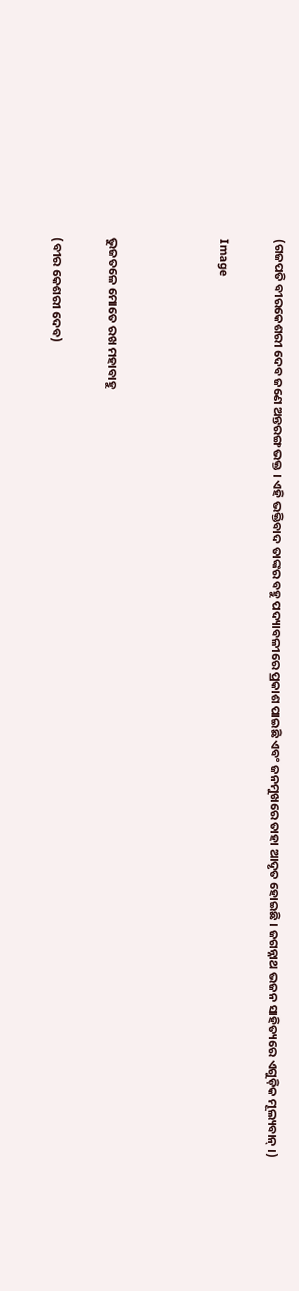(ଗଜପତି ବୀରକେଶରୀ ଦେବ ଜଣେ ଅନ୍ତରଙ୍ଗ ଭକ୍ତ । ଏହି ଭକ୍ତିବାଦ ତାଙ୍କର ବହୁ ପଦ୍ୟାବଳୀରେ ପ୍ରକାଶ ପାଇଛି ଏବଂ ଜନମୁଖରେ ତାହା ଆଦୃତ ହୋଇଛି । ଜଗନ୍ନାଥ ଭଜନ ସାହିତ୍ୟରେ ଏଗୁଡ଼ିକ ମୂଲ୍ୟବାନ୍‍ ।)

Image



ଭୁଜତଳେ ମୋତେ ରଖ ମହାବାହୁ

(ବୀର କେଶରୀ ଦେବ)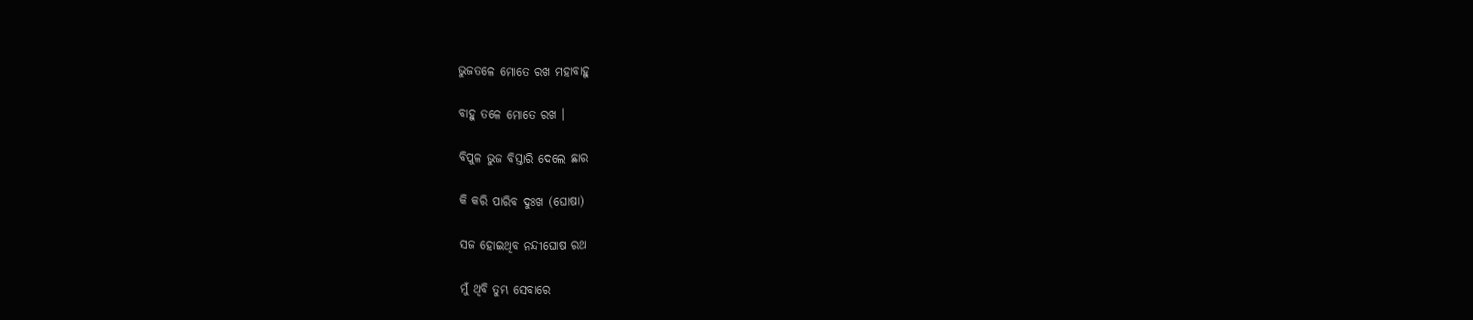ଭୁଜତଳେ ମୋତେ ରଖ ମହାବାହୁ

ବାହୁ ତଳେ ମୋତେ ରଖ ।

ବିପୁଳ ଭୁଜ ବିସ୍ତାରି ଦେଲେ ଛାର

କି କରି ପାରିବ ଦୁଃଖ (ଘୋଷା)

ସଜ ହୋଇଥିବ ନନ୍ଦୀଘୋଷ ରଥ

ମୁଁ ଥିବି ତୁମ୍ଭ ସେବାରେ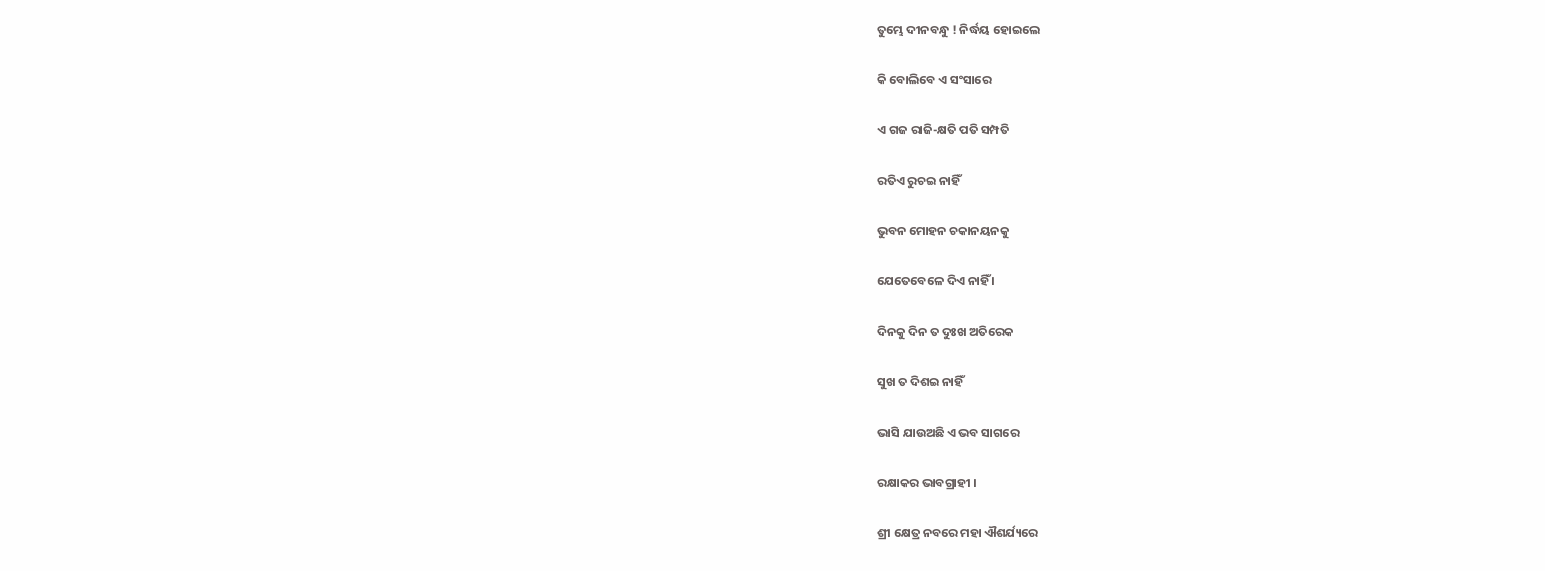ତୁମ୍ଭେ ଦୀନବନ୍ଧୁ ! ନିର୍ଦ୍ଧୟ ହୋଇଲେ

କି ବୋଲିବେ ଏ ସଂସାରେ

ଏ ଗଜ ରାଜି-କ୍ଷତି ପତି ସମ୍ପତି

ରତିଏ ରୁଚଇ ନାହିଁ

ଭୁବନ ମୋହନ ଚକାନୟନକୁ

ଯେତେବେଳେ ଦିଏ ନାହିଁ ।

ଦିନକୁ ଦିନ ତ ଦୁଃଖ ଅତିରେକ

ସୁଖ ତ ଦିଶଇ ନାହିଁ

ଭାସି ଯାଉଅଛି ଏ ଭବ ସାଗରେ

ରକ୍ଷାକର ଭାବଗ୍ରାହୀ ।

ଶ୍ରୀ କ୍ଷେତ୍ର ନବରେ ମହା ଐଶର୍ଯ୍ୟରେ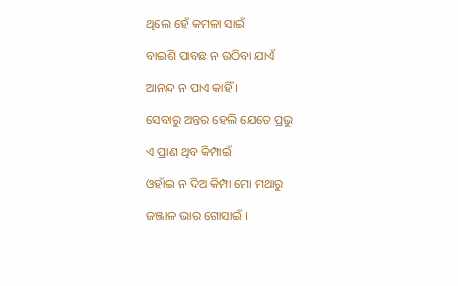ଥିଲେ ହେଁ କମଳା ସାଇଁ

ବାଇଶି ପାବଛ ନ ଉଠିବା ଯାଏଁ

ଆନନ୍ଦ ନ ପାଏ କାହିଁ ।

ସେବାରୁ ଅନ୍ତର ହେଲି ଯେତେ ପ୍ରଭୁ

ଏ ପ୍ରାଣ ଥିବ କିମ୍ପାଇଁ

ଓହାଁଇ ନ ଦିଅ କିମ୍ପା ମୋ ମଥାରୁ

ଜଞ୍ଜାଳ ଭାର ଗୋସାଇଁ ।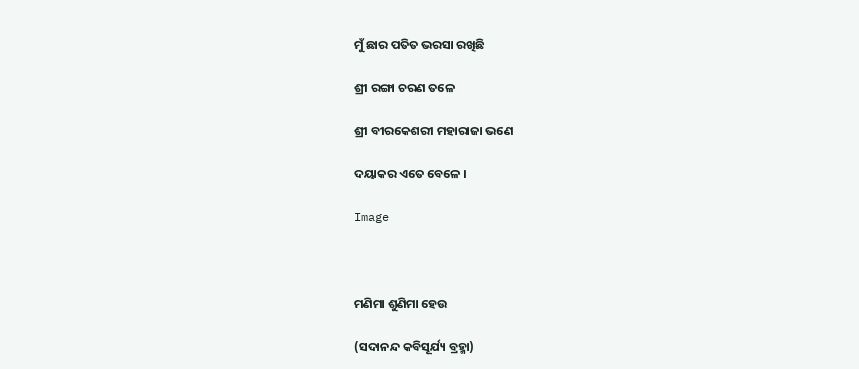ମୁଁ ଛାର ପତିତ ଭରସା ରଖିଛି

ଶ୍ରୀ ରଙ୍ଗା ଚରଣ ତଳେ

ଶ୍ରୀ ବୀରକେଶରୀ ମହାରାଜା ଭଣେ

ଦୟାକର ଏତେ ବେଳେ ।

Image



ମଣିମା ଶୁଣିମା ହେଉ

(ସଦାନନ୍ଦ କବିସୂର୍ଯ୍ୟ ବ୍ରହ୍ମା)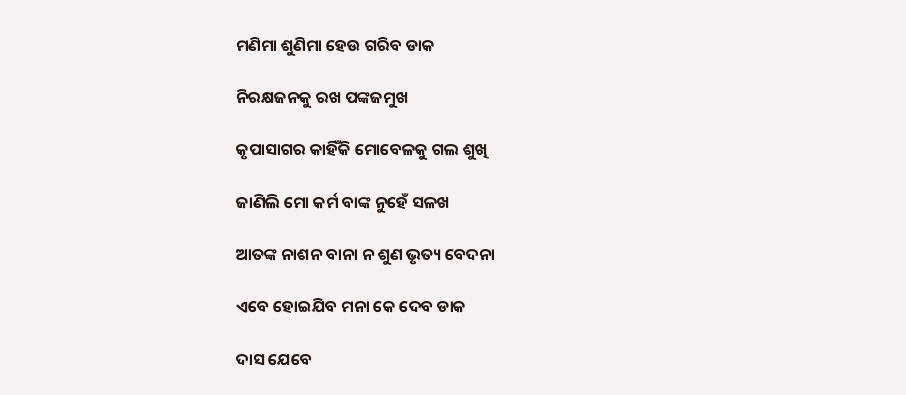ମଣିମା ଶୁଣିମା ହେଉ ଗରିବ ଡାକ

ନିରକ୍ଷଜନକୁ ରଖ ପଙ୍କଜମୁଖ

କୃପାସାଗର କାହିଁକି ମୋବେଳକୁ ଗଲ ଶୁଖି

ଜାଣିଲି ମୋ କର୍ମ ବାଙ୍କ ନୁହେଁ ସଳଖ

ଆତଙ୍କ ନାଶନ ବାନା ନ ଶୁଣ ଭୃତ୍ୟ ବେଦନା

ଏବେ ହୋଇଯିବ ମନା କେ ଦେବ ଡାକ

ଦାସ ଯେବେ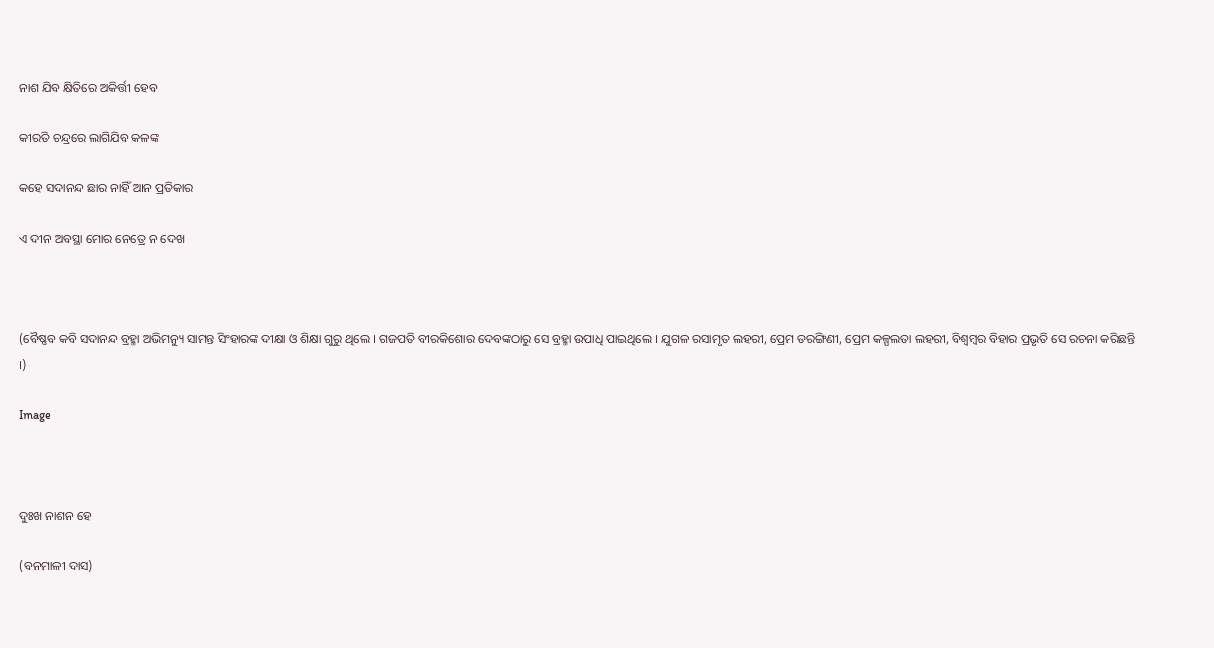ନାଶ ଯିବ କ୍ଷିତିରେ ଅକିର୍ତ୍ତୀ ହେବ

କୀରତି ଚନ୍ଦ୍ରରେ ଲାଗିଯିବ କଳଙ୍କ

କହେ ସଦାନନ୍ଦ ଛାର ନାହିଁ ଆନ ପ୍ରତିକାର

ଏ ଦୀନ ଅବସ୍ଥା ମୋର ନେତ୍ରେ ନ ଦେଖ



(ବୈଷ୍ଣବ କବି ସଦାନନ୍ଦ ବ୍ରହ୍ମା ଅଭିମନ୍ୟୁ ସାମନ୍ତ ସିଂହାରଙ୍କ ଦୀକ୍ଷା ଓ ଶିକ୍ଷା ଗୁରୁ ଥିଲେ । ଗଜପତି ବୀରକିଶୋର ଦେବଙ୍କଠାରୁ ସେ ବ୍ରହ୍ମା ଉପାଧି ପାଇଥିଲେ । ଯୁଗଳ ରସାମୃତ ଲହରୀ, ପ୍ରେମ ତରଙ୍ଗିଣୀ, ପ୍ରେମ କଳ୍ପଲତା ଲହରୀ, ବିଶ୍ୱମ୍ୱର ବିହାର ପ୍ରଭୃତି ସେ ରଚନା କରିଛନ୍ତି ।)

Image



ଦୁଃଖ ନାଶନ ହେ

(ବନମାଳୀ ଦାସ)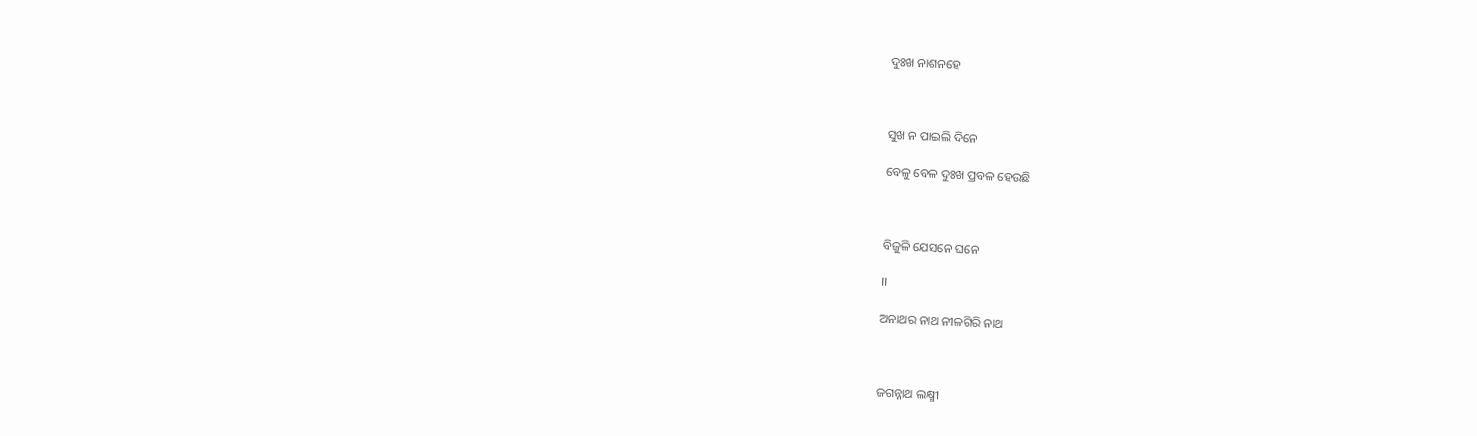ଦୁଃଖ ନାଶନହେ



ସୁଖ ନ ପାଇଲି ଦିନେ

ବେଳୁ ବେଳ ଦୁଃଖ ପ୍ରବଳ ହେଉଛି



ବିଜୁଳି ଯେସନେ ଘନେ

।।

ଅନାଥର ନାଥ ନୀଳଗିରି ନାଥ



ଜଗନ୍ନାଥ ଲକ୍ଷ୍ମୀ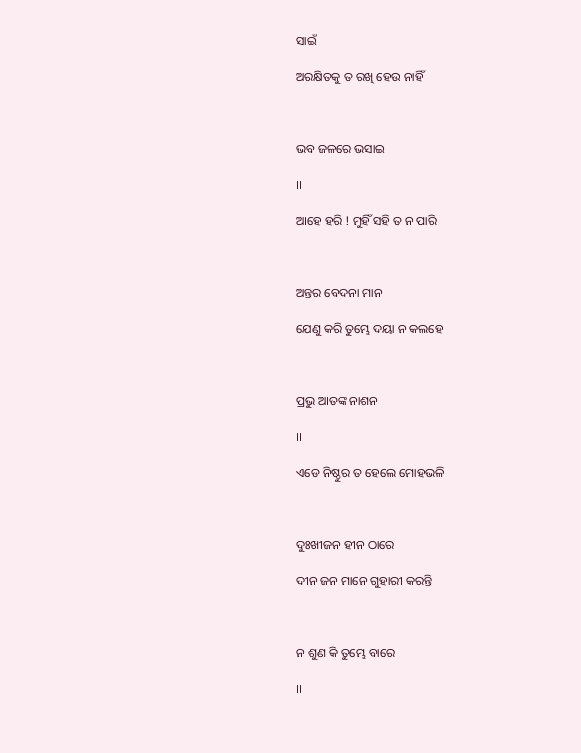ସାଇଁ

ଅରକ୍ଷିତକୁ ତ ରଖି ହେଉ ନାହିଁ



ଭବ ଜଳରେ ଭସାଇ

।।

ଆହେ ହରି ! ମୁହିଁ ସହି ତ ନ ପାରି



ଅନ୍ତର ବେଦନା ମାନ

ଯେଣୁ କରି ତୁମ୍ଭେ ଦୟା ନ କଲହେ



ପ୍ରଭୁ ଆତଙ୍କ ନାଶନ

।।

ଏଡେ ନିଷ୍ଠୁର ତ ହେଲେ ମୋହଭଳି



ଦୁଃଖୀଜନ ହୀନ ଠାରେ

ଦୀନ ଜନ ମାନେ ଗୁହାରୀ କରନ୍ତି



ନ ଶୁଣ କି ତୁମ୍ଭେ ବାରେ

।।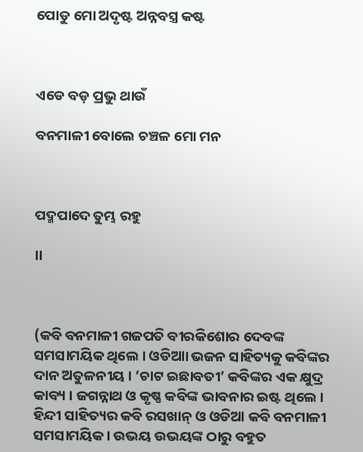ପୋଡୁ ମୋ ଅଦୃଷ୍ଟ ଅନ୍ନବସ୍ତ୍ର କଷ୍ଟ



ଏଡେ ବଡ଼ ପ୍ରଭୁ ଥାଉଁ

ବନମାଳୀ ବୋଲେ ଚଞ୍ଚଳ ମୋ ମନ



ପଦ୍ମପାଦେ ତୁମ୍ଭ ରହୁ

।।



(କବି ବନମାଳୀ ଗଜପତି ବୀରକିଶୋର ଦେବଙ୍କ ସମସାମୟିକ ଥିଲେ । ଓଡିଆା ଭଜନ ସାହିତ୍ୟକୁ କବିଙ୍କର ଦାନ ଅତୁଳନୀୟ । ‘ଚାଟ ଇଛାବତୀ’ କବିଙ୍କର ଏକ କ୍ଷୁଦ୍ର କାବ୍ୟ । ଜଗନ୍ନାଥ ଓ କୃଷ୍ଣ କବିଙ୍କ ଭାବନାର ଇଷ୍ଟ ଥିଲେ । ହିନ୍ଦୀ ସାହିତ୍ୟର କବି ରସଖାନ୍ ଓ ଓଡିଆ କବି ବନମାଳୀ ସମସାମୟିକ । ଉଭୟ ଉଭୟଙ୍କ ଠାରୁ ବହୁତ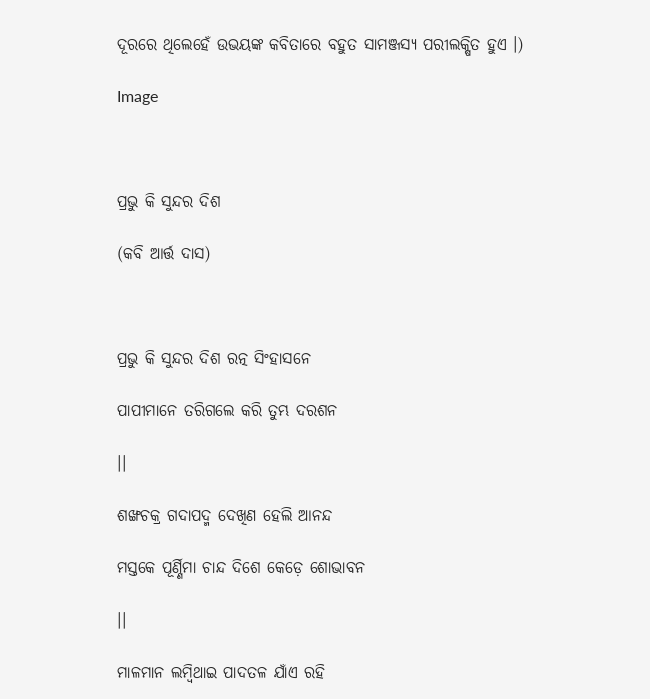ଦୂରରେ ଥିଲେହେଁ ଉଭୟଙ୍କ କବିତାରେ ବହୁତ ସାମଞ୍ଜସ୍ୟ ପରୀଲକ୍ଷିତ ହୁଏ ।)

Image



ପ୍ରଭୁ କି ସୁନ୍ଦର ଦିଶ

(କବି ଆର୍ତ୍ତ ଦାସ)



ପ୍ରଭୁ କି ସୁନ୍ଦର ଦିଶ ରତ୍ନ ସିଂହାସନେ

ପାପୀମାନେ ତରିଗଲେ କରି ତୁମ୍ଭ ଦରଶନ

।।

ଶଙ୍ଖଚକ୍ର ଗଦାପଦ୍ମ ଦେଖିଣ ହେଲି ଆନନ୍ଦ

ମସ୍ତକେ ପୂର୍ଣ୍ଣିମା ଚାନ୍ଦ ଦିଶେ କେଡ଼େ ଶୋଭାବନ

।।

ମାଳମାନ ଲମ୍ୱିଥାଇ ପାଦତଳ ଯାଁଏ ରହି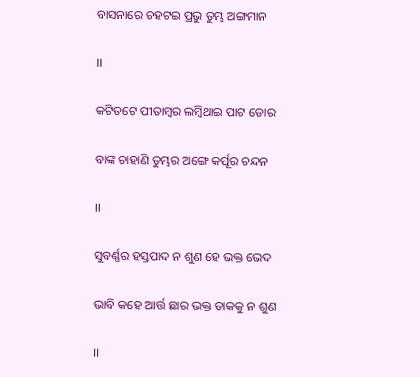ବାସନାରେ ଚହଟଇ ପ୍ରଭୁ ତୁମ୍ଭ ଅଙ୍ଗମାନ

।।

କଟିତଟେ ପୀତାମ୍ୱର ଲମ୍ବିଥାଇ ପାଟ ଡୋର

ବାଙ୍କ ଚାହାଣି ତୁମ୍ଭର ଅଙ୍ଗେ କର୍ପୂର ଚନ୍ଦନ

।।

ସୁବର୍ଣ୍ଣର ହସ୍ତପାଦ ନ ଶୁଣ ହେ ଭକ୍ତ ଭେଦ

ଭାବି କହେ ଆର୍ତ୍ତ ଛାର ଭକ୍ତ ଡାକକୁ ନ ଶୁଣ

।।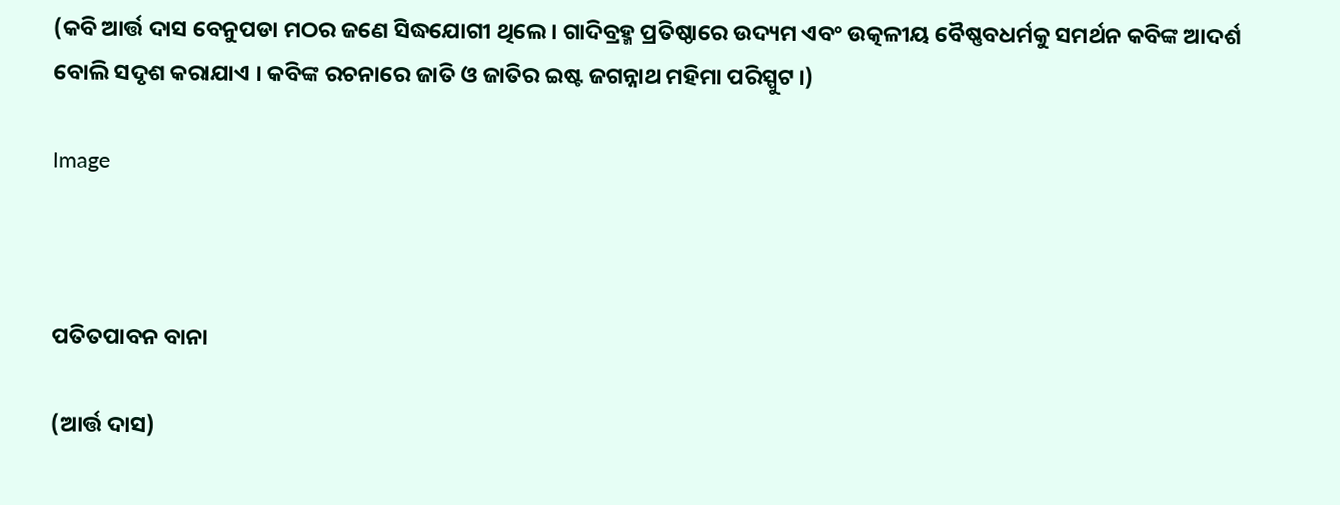(କବି ଆର୍ତ୍ତ ଦାସ ବେନୁପଡା ମଠର ଜଣେ ସିଦ୍ଧଯୋଗୀ ଥିଲେ । ଗାଦିବ୍ରହ୍ମ ପ୍ରତିଷ୍ଠାରେ ଉଦ୍ୟମ ଏବଂ ଉତ୍କଳୀୟ ବୈଷ୍ଣବଧର୍ମକୁ ସମର୍ଥନ କବିଙ୍କ ଆଦର୍ଶ ବୋଲି ସଦୃଶ କରାଯାଏ । କବିଙ୍କ ରଚନାରେ ଜାତି ଓ ଜାତିର ଇଷ୍ଟ ଜଗନ୍ନାଥ ମହିମା ପରିସ୍ପୁଟ ।)

Image



ପତିତପାବନ ବାନା

(ଆର୍ତ୍ତ ଦାସ)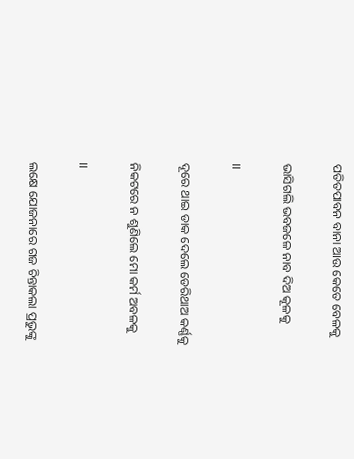ପତିତପାବନ ବାନା ଆଉ କେତେ ବେଳକୁ

ଭାସିଗଲି ଭବଜଳେ ନାବ ଦିଅ କୂଳକୁ

।।

ଦୂରେ ଥାଇ ଡାକ ଦେଲେ ଡେରିଥାଅ କର୍ଣ୍ଣକୁ

ନିକଟରେ ନ ଶୁଣିଲେ ମୋ କର୍ମ ଅବଳକୁ

।।

ଲକ୍ଷେ ଯୋଜନାରେ ଗଜ ଚିନ୍ତାକଲା ପ୍ରଭୁଙ୍କୁ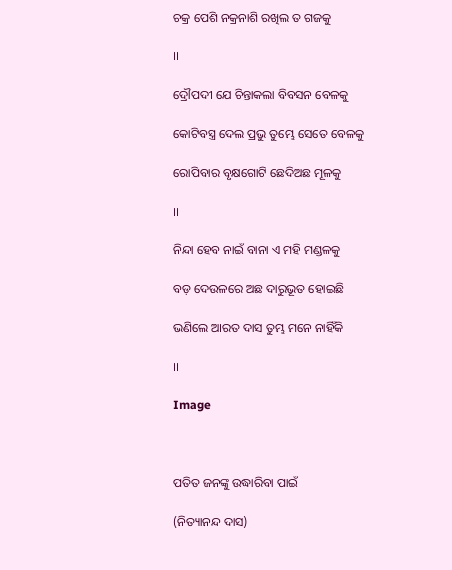ଚକ୍ର ପେଶି ନକ୍ରନାଶି ରଖିଲ ତ ଗଜକୁ

।।

ଦ୍ରୌପଦୀ ଯେ ଚିନ୍ତାକଲା ବିବସନ ବେଳକୁ

କୋଟିବସ୍ତ୍ର ଦେଲ ପ୍ରଭୁ ତୁମ୍ଭେ ସେତେ ବେଳକୁ

ରୋପିବାର ବୃକ୍ଷଗୋଟି ଛେଦିଅଛ ମୂଳକୁ

।।

ନିନ୍ଦା ହେବ ନାଇଁ ବାନା ଏ ମହି ମଣ୍ଡଳକୁ

ବଡ଼ ଦେଉଳରେ ଅଛ ଦାରୁଭୂତ ହୋଇଛି

ଭଣିଲେ ଆରତ ଦାସ ତୁମ୍ଭ ମନେ ନାହିଁକି

।।

Image



ପତିତ ଜନଙ୍କୁ ଉଦ୍ଧାରିବା ପାଇଁ

(ନିତ୍ୟାନନ୍ଦ ଦାସ)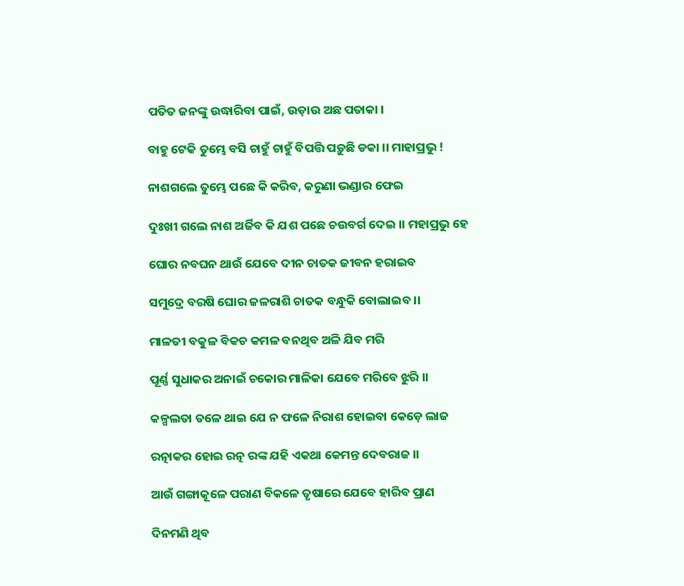ପତିତ ଜନଙ୍କୁ ଉଦ୍ଧାରିବା ପାଇଁ, ଉଡ଼ାଉ ଅଛ ପତାକା ।

ବାହୁ ଟେକି ତୁମ୍ଭେ ବସି ଚାହୁଁ ଚାହୁଁ ବିପତ୍ତି ପଡ଼ୁଛି ଡକା ।। ମାହାପ୍ରଭୁ !

ନାଶଗଲେ ତୁମ୍ଭେ ପଛେ କି କରିବ, କରୁଣା ଭଣ୍ଡାର ଫେଇ

ଦୁଃଖୀ ଗଲେ ନାଶ ଅର୍ଜିବ କି ଯଶ ପଛେ ଚଉବର୍ଗ ଦେଇ ।। ମହାପ୍ରଭୁ ହେ

ଘୋର ନବଘନ ଥାଉଁ ଯେବେ ଦୀନ ଚାତକ ଜୀବନ ହରାଇବ

ସମୁଦ୍ରେ ବରଷି ଘୋର ଜଳରାଶି ଚାତକ ବନ୍ଧୁକି ବୋଲାଇବ ।।

ମାଳତୀ ବକୁଳ ବିକଚ କମଳ ବନଥିବ ଅଳି ଯିବ ମରି

ପୂର୍ଣ୍ଣ ସୁଧାକର ଅନାଇଁ ଚକୋର ମାଳିକା ଯେବେ ମରିବେ ଝୁରି ।।

କଳ୍ପଲତା ତଳେ ଥାଇ ଯେ ନ ଫଳେ ନିରାଶ ହୋଇବା କେଡ଼େ ଲାଜ

ରତ୍ନାକର ହୋଇ ରତ୍ନ ରଙ୍କ ଯହି ଏକଥା କେମନ୍ତ ଦେବରାଜ ।।

ଆଉଁ ଗଙ୍ଗାକୂଳେ ପରାଣ ବିକଳେ ତୃଷାରେ ଯେବେ ହାରିବ ପ୍ରାଣ

ଦିନମଣି ଥିବ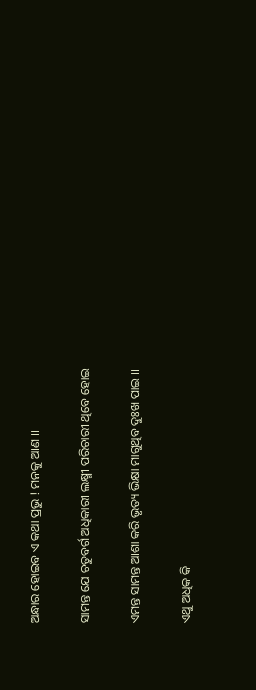ଅନ୍ଧାର ହୋଇବ ଏ କଥା ପ୍ରଭୁ ! ମନକୁ ଆଣ ।।

ସାମନ୍ତ ଯେ ଚତୁବର୍ଗ ଅଧିକାରୀ ଲକ୍ଷ୍ମୀ ପରିଚାରୀ ଥିବେ ହୋଇ

ଏମନ୍ତ ସାମନ୍ତ ଆଶା କରି ଭୃତ୍ୟ ଭିକ୍ଷା ମାଗୁଥିବ ଦୁଃଖ ପାଇ ।।

ଏଥୁ ଅଧିକ କି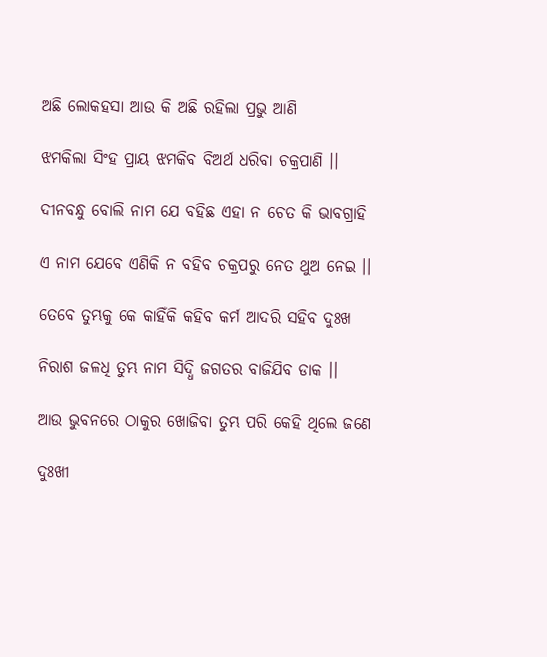ଅଛି ଲୋକହସା ଆଉ କି ଅଛି ରହିଲା ପ୍ରଭୁ ଆଣି

ଝମକିଲା ସିଂହ ପ୍ରାୟ ଝମକିବ ବିଅର୍ଥ ଧରିବା ଚକ୍ରପାଣି ।।

ଦୀନବନ୍ଧୁ ବୋଲି ନାମ ଯେ ବହିଛ ଏହା ନ ଚେତ କି ଭାବଗ୍ରାହି

ଏ ନାମ ଯେବେ ଏଣିକି ନ ବହିବ ଚକ୍ରପରୁ ନେତ ଥୁଅ ନେଇ ।।

ତେବେ ତୁମ୍ଭକୁ କେ କାହିଁକି କହିବ କର୍ମ ଆଦରି ସହିବ ଦୁଃଖ

ନିରାଶ ଜଳଧି ତୁମ୍ଭ ନାମ ସିଦ୍ଧି ଜଗତର ବାଜିଯିବ ଡାକ ।।

ଆଉ ଭୁବନରେ ଠାକୁର ଖୋଜିବା ତୁମ୍ଭ ପରି କେହି ଥିଲେ ଜଣେ

ଦୁଃଖୀ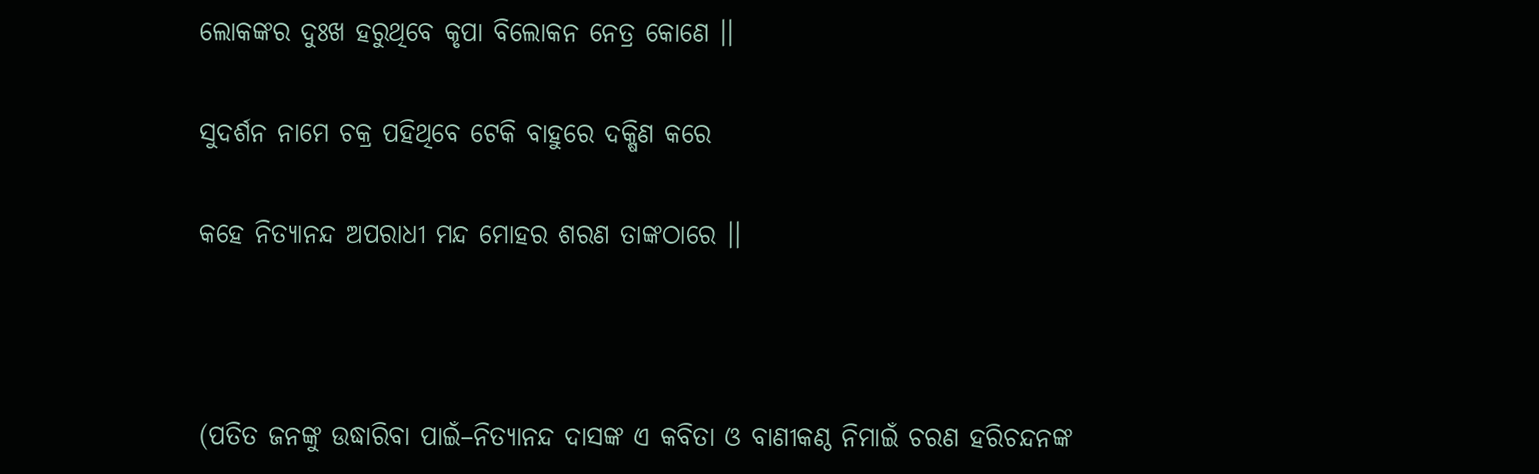ଲୋକଙ୍କର ଦୁଃଖ ହରୁଥିବେ କୃପା ବିଲୋକନ ନେତ୍ର କୋଣେ ।।

ସୁଦର୍ଶନ ନାମେ ଚକ୍ର ପହିଥିବେ ଟେକି ବାହୁରେ ଦକ୍ଷିଣ କରେ

କହେ ନିତ୍ୟାନନ୍ଦ ଅପରାଧୀ ମନ୍ଦ ମୋହର ଶରଣ ତାଙ୍କଠାରେ ।।



(ପତିତ ଜନଙ୍କୁ ଉଦ୍ଧାରିବା ପାଇଁ–ନିତ୍ୟାନନ୍ଦ ଦାସଙ୍କ ଏ କବିତା ଓ ବାଣୀକଣ୍ଠ ନିମାଇଁ ଚରଣ ହରିଚନ୍ଦନଙ୍କ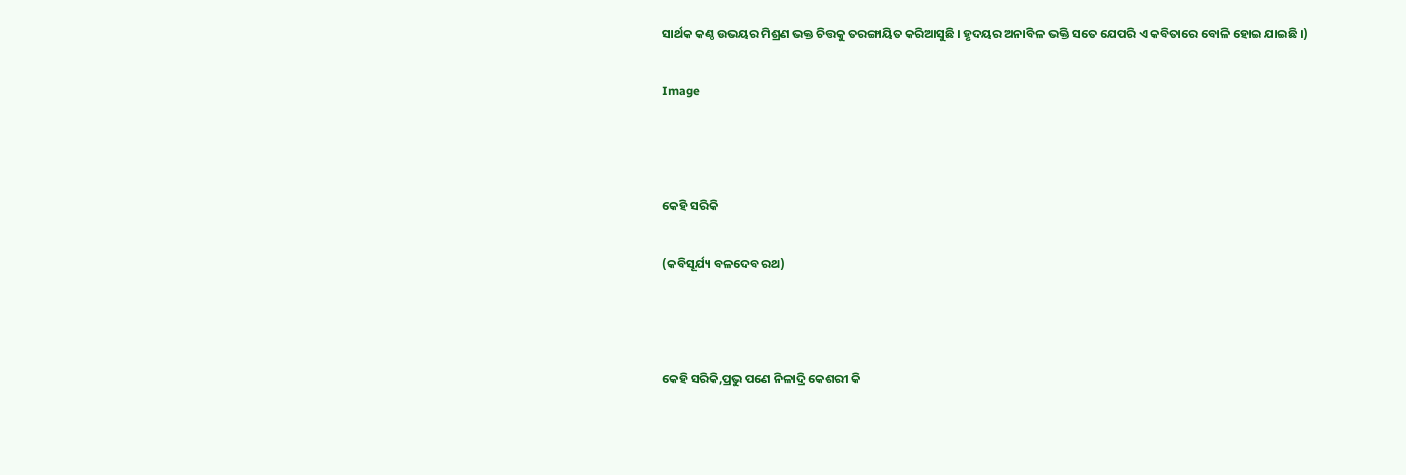ସାର୍ଥକ କଣ୍ଠ ଉଭୟର ମିଶ୍ରଣ ଭକ୍ତ ଚିତ୍ତକୁ ତରଙ୍ଗାୟିତ କରିଆସୁଛି । ହୃଦୟର ଅନାବିଳ ଭକ୍ତି ସତେ ଯେପରି ଏ କବିତାରେ ବୋଳି ହୋଇ ଯାଇଛି ।)

Image



କେହି ସରିକି

(କବିସୂର୍ଯ୍ୟ ବଳଦେବ ରଥ)



କେହି ସରିକି,ପ୍ରଭୁ ପଣେ ନିଳାଦ୍ରି କେଶରୀ କି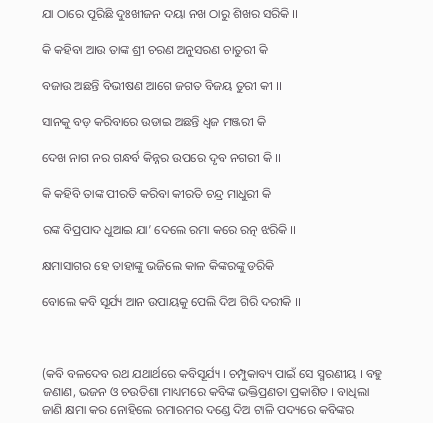ଯା ଠାରେ ପୂରିଛି ଦୁଃଖୀଜନ ଦୟା ନଖ ଠାରୁ ଶିଖର ସରିକି ।।

କି କହିବା ଆଉ ତାଙ୍କ ଶ୍ରୀ ଚରଣ ଅନୁସରଣ ଚାତୁରୀ କି

ବଜାଉ ଅଛନ୍ତି ବିଭୀଷଣ ଆଗେ ଜଗତ ବିଜୟ ତୁରୀ କୀ ।।

ସାନକୁ ବଡ଼ କରିବାରେ ଉଡାଇ ଅଛନ୍ତି ଧ୍ୱଜ ମଞ୍ଜରୀ କି

ଦେଖ ନାଗ ନର ଗନ୍ଧର୍ବ କିନ୍ନର ଉପରେ ଦୃବ ନଗରୀ କି ।।

କି କହିବି ତାଙ୍କ ପୀରତି କରିବା କୀରତି ଚନ୍ଦ୍ର ମାଧୁରୀ କି

ରଙ୍କ ବିପ୍ରପାଦ ଧୁଆଇ ଯା’ ଦେଲେ ରମା କରେ ରତ୍ନ ଝରିକି ।।

କ୍ଷମାସାଗର ହେ ତାହାଙ୍କୁ ଭଜିଲେ କାଳ କିଙ୍କରଙ୍କୁ ଡରିକି

ବୋଲେ କବି ସୂର୍ଯ୍ୟ ଆନ ଉପାୟକୁ ପେଲି ଦିଅ ଗିରି ଦରୀକି ।।



(କବି ବଳଦେବ ରଥ ଯଥାର୍ଥରେ କବିସୂର୍ଯ୍ୟ । ଚମ୍ପୁକାବ୍ୟ ପାଇଁ ସେ ସ୍ମରଣୀୟ । ବହୁ ଜଣାଣ, ଭଜନ ଓ ଚଉତିଶା ମାଧ୍ୟମରେ କବିଙ୍କ ଭକ୍ତିପ୍ରଣତା ପ୍ରକାଶିତ । ବାଧିଲା ଜାଣି କ୍ଷମା କର ନୋହିଲେ ରମାରମର ଦଣ୍ଡେ ଦିଅ ଟାଳି ପଦ୍ୟରେ କବିଙ୍କର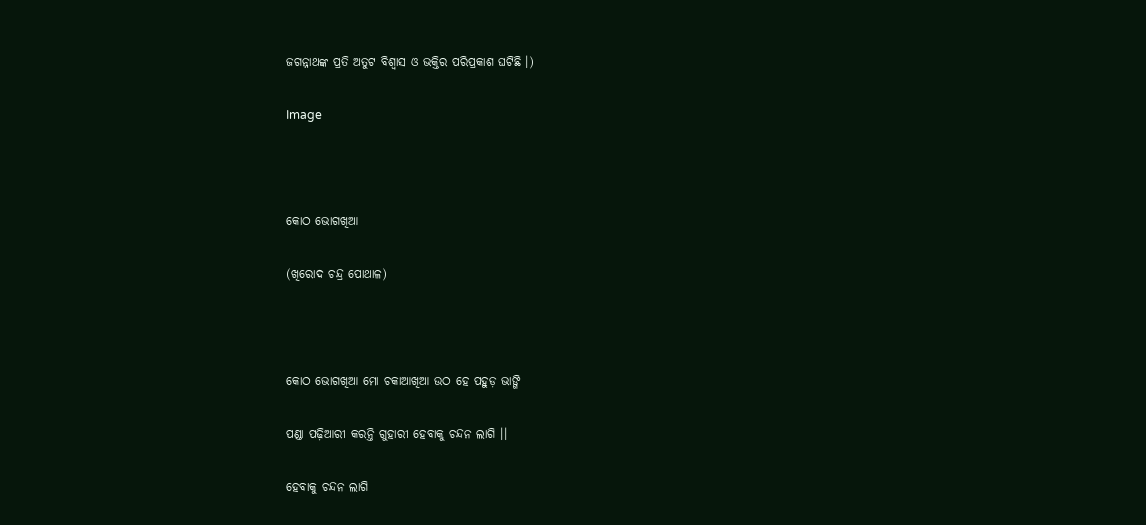ଜଗନ୍ନାଥଙ୍କ ପ୍ରତି ଅତୁଟ ବିଶ୍ୱାସ ଓ ଭକ୍ତିର ପରିପ୍ରକାଶ ଘଟିଛି ।)

Image



କୋଠ ଭୋଗଖିଆ

(ଖିରୋଦ ଚନ୍ଦ୍ର ପୋଥାଳ)



କୋଠ ଭୋଗଖିଆ ମୋ ଚକାଆଖିଆ ଉଠ ହେ ପହୁଡ଼ ଭାଙ୍ଗି

ପଣ୍ଡା ପଢ଼ିଆରୀ କରନ୍ତି ଗୁହାରୀ ହେବାକୁ ଚନ୍ଦନ ଲାଗି ।।

ହେବାକୁ ଚନ୍ଦନ ଲାଗି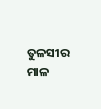ତୁଳସୀର ମାଳ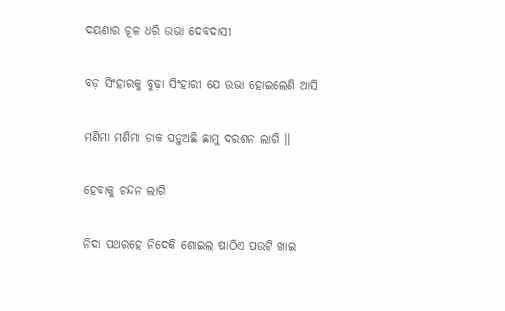ଦୟଣାର ଚୂଳ ଧରି ଉଭା ଦେବଦାସୀ

ବଡ଼ ସିଂହାରକୁ ବୁଢ଼ା ସିଂହାରୀ ଯେ ଉଭା ହୋଇଲେଣି ଆସି

ମଣିମା ମଣିମା ଡାକ ପଡ଼ୁଅଛି ଛାମୁ ଦରଶନ ଲାଗି ।।

ହେବାକୁ ଚନ୍ଦନ ଲାଗି

ନିଦା ପଥରହେ ନିଦେକି ଶୋଇଲ ଷାଠିଏ ପଉଟି ଖାଇ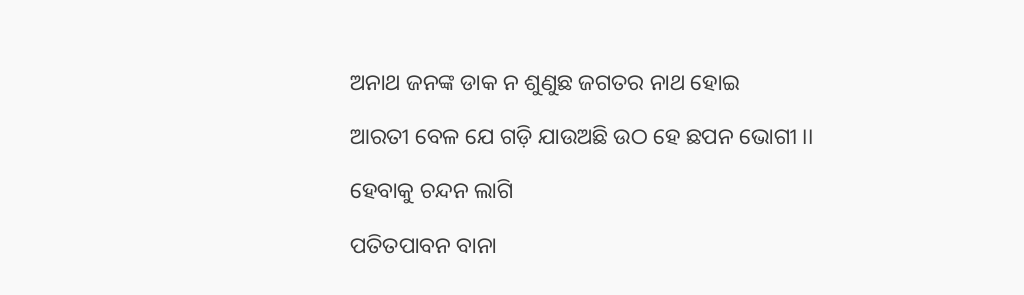ଅନାଥ ଜନଙ୍କ ଡାକ ନ ଶୁଣୁଛ ଜଗତର ନାଥ ହୋଇ

ଆରତୀ ବେଳ ଯେ ଗଡ଼ି ଯାଉଅଛି ଉଠ ହେ ଛପନ ଭୋଗୀ ।।

ହେବାକୁ ଚନ୍ଦନ ଲାଗି

ପତିତପାବନ ବାନା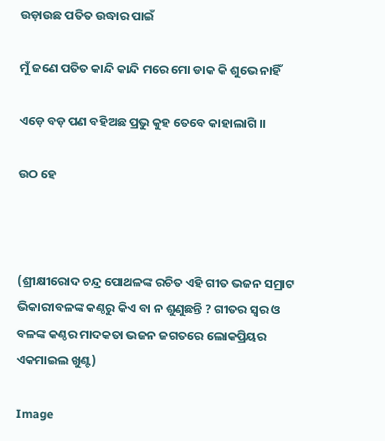ଉଡ଼ାଉଛ ପତିତ ଉଦ୍ଧାର ପାଇଁ

ମୁଁ ଜଣେ ପତିତ କାନ୍ଦି କାନ୍ଦି ମରେ ମୋ ଡାକ କି ଶୁଭେ ନାହିଁ

ଏଡ଼େ ବଡ଼ ପଣ ବହିଅଛ ପ୍ରଭୁ କୁହ ତେବେ କାହାଲାଗି ।।

ଉଠ ହେ



(ଶ୍ରୀକ୍ଷୀରୋଦ ଚନ୍ଦ୍ର ପୋଥଳଙ୍କ ରଚିତ ଏହି ଗୀତ ଭଜନ ସମ୍ରାଟ ଭିକାରୀବଳଙ୍କ କଣ୍ଠରୁ କିଏ ବା ନ ଶୁଣୁଛନ୍ତି ? ଗୀତର ସ୍ୱର ଓ ବଳଙ୍କ କଣ୍ଠର ମାଦକତା ଭଜନ ଜଗତରେ ଲୋକପ୍ରିୟର ଏକମାଇଲ ଖୁଣ୍ଟ)

Image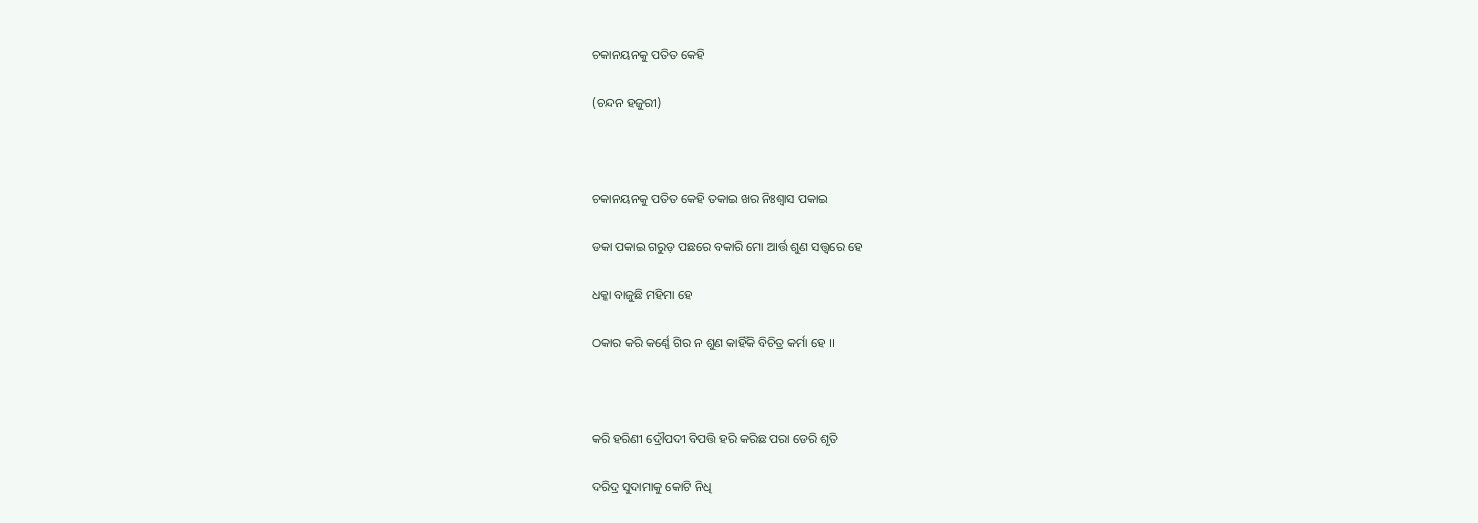ଚକାନୟନକୁ ପତିତ କେହି

(ଚନ୍ଦନ ହଜୁରୀ)



ଚକାନୟନକୁ ପତିତ କେହି ତକାଇ ଖର ନିଃଶ୍ୱାସ ପକାଇ

ଡକା ପକାଇ ଗରୁଡ଼ ପଛରେ ବକାରି ମୋ ଆର୍ତ୍ତ ଶୁଣ ସତ୍ତ୍ୱରେ ହେ

ଧକ୍କା ବାଜୁଛି ମହିମା ହେ

ଠକାର କରି କର୍ଣ୍ଣେ ଗିର ନ ଶୁଣ କାହିଁକି ବିଚିତ୍ର କର୍ମା ହେ ।।



କରି ହରିଣୀ ଦ୍ରୌପଦୀ ବିପତ୍ତି ହରି କରିଛ ପରା ଡେରି ଶୃତି

ଦରିଦ୍ର ସୁଦାମାକୁ କୋଟି ନିଧି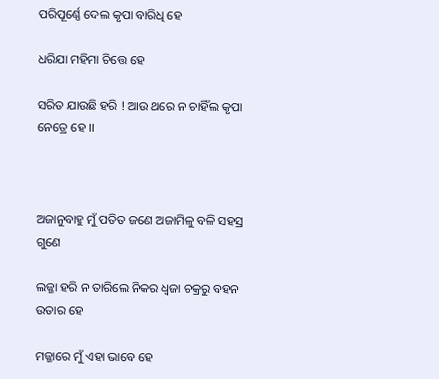ପରିପୂର୍ଣ୍ଣେ ଦେଲ କୃପା ବାରିଧି ହେ

ଧରିଯା ମହିମା ଚିତ୍ତେ ହେ

ସରିତ ଯାଉଛି ହରି ! ଆଉ ଥରେ ନ ଚାହିଁଲ କୃପା ନେତ୍ରେ ହେ ।।



ଅଜାନୁବାହୁ ମୁଁ ପତିତ ଜଣେ ଅଜାମିଳୁ ବଳି ସହସ୍ର ଗୁଣେ

ଲଜ୍ଜା ହରି ନ ତାରିଲେ ନିକର ଧ୍ୱଜା ଚକ୍ରରୁ ବହନ ଉତାର ହେ

ମଜ୍ଜାରେ ମୁଁ ଏହା ଭାବେ ହେ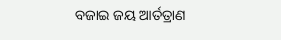ବଜାଇ ଜୟ ଆର୍ତତ୍ରାଣ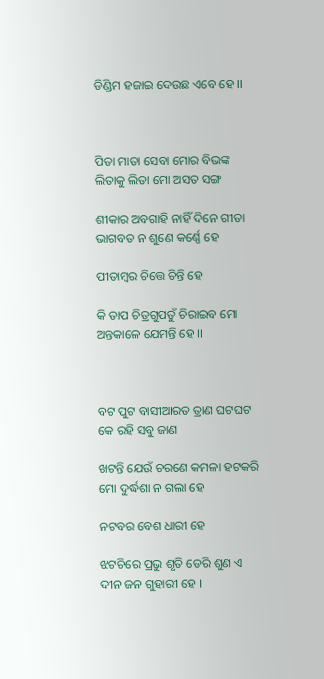ଡିଣ୍ଡିମ ହଜାଇ ଦେଉଛ ଏବେ ହେ ।।



ପିତା ମାତା ସେବା ମୋର ବିଭଙ୍କ ଲିତାକୁ ଲିତା ମୋ ଅସତ ସଙ୍ଗ

ଶୀକାର ଅବଗାହି ନାହିଁ ଦିନେ ଗୀତା ଭାଗବତ ନ ଶୁଣେ କର୍ଣ୍ଣେ ହେ

ପୀତାମ୍ୱର ଚିତ୍ତେ ଚିନ୍ତି ହେ

କି ତାପ ଚିତ୍ରଗୁପତୁଁ ଚିରାଇବ ମୋ ଅନ୍ତକାଳେ ଯେମନ୍ତି ହେ ।।



ବଟ ପୁଟ ବାସୀଆରତ ତ୍ରାଣ ଘଟଘଟ କେ ରହି ସବୁ ଜାଣ

ଖଟନ୍ତି ଯେଉଁ ଚରଣେ କମଳା ହଟକରି ମୋ ଦୁର୍ଦ୍ଧଶା ନ ଗଲା ହେ

ନଟବର ବେଶ ଧାରୀ ହେ

ଝଟଚିରେ ପ୍ରଭୁ ଶୃତି ଡେରି ଶୁଣ ଏ ଦୀନ ଜନ ଗୁହାରୀ ହେ ।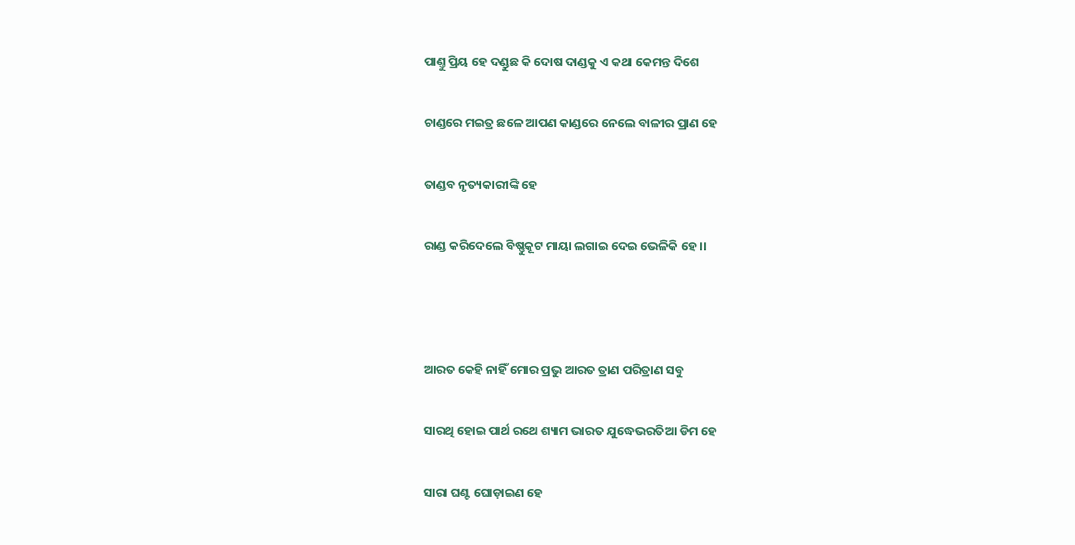ପାଣ୍ତୁ ପ୍ରିୟ ହେ ଦଣ୍ଡୁଛ କି ଦୋଷ ଦାଣ୍ଡକୁ ଏ କଥା କେମନ୍ତ ଦିଶେ

ଚାଣ୍ଡରେ ମଇତ୍ର ଛଳେ ଆପଣ କାଣ୍ଡରେ ନେଲେ ବାଳୀର ପ୍ରାଣ ହେ

ତାଣ୍ଡବ ନୃତ୍ୟକାରୀଙ୍କି ହେ

ରାଣ୍ଡ କରିଦେଲେ ବିଷ୍ଣୁକୂଟ ମାୟା ଲଗାଇ ଦେଇ ଭେଳିକି ହେ ।।



ଆରତ କେହି ନାହିଁ ମୋର ପ୍ରଭୁ ଆରତ ତ୍ରାଣ ପରିତ୍ରାଣ ସବୁ

ସାରଥି ହୋଇ ପାର୍ଥ ରଥେ ଶ୍ୟାମ ଭାରତ ଯୁଦ୍ଧେଭରତିଆ ଡିମ ହେ

ସାରା ଘଣ୍ଟ ଘୋଡ଼ାଇଣ ହେ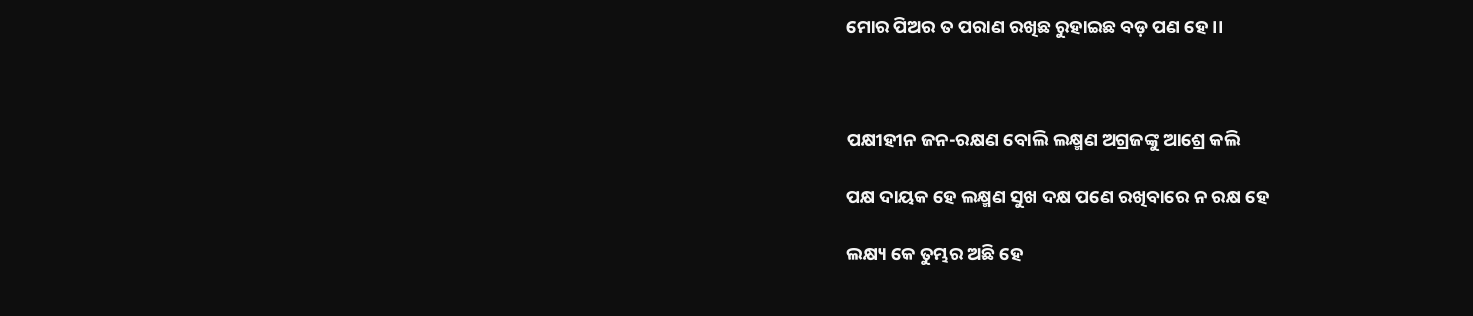ମୋର ପିଅର ତ ପରାଣ ରଖିଛ ରୁହାଇଛ ବଡ଼ ପଣ ହେ ।।



ପକ୍ଷୀହୀନ ଜନ-ରକ୍ଷଣ ବୋଲି ଲକ୍ଷ୍ମଣ ଅଗ୍ରଜଙ୍କୁ ଆଶ୍ରେ କଲି

ପକ୍ଷ ଦାୟକ ହେ ଲକ୍ଷ୍ମଣ ସୁଖ ଦକ୍ଷ ପଣେ ରଖିବାରେ ନ ରକ୍ଷ ହେ

ଲକ୍ଷ୍ୟ କେ ତୁମ୍ଭର ଅଛି ହେ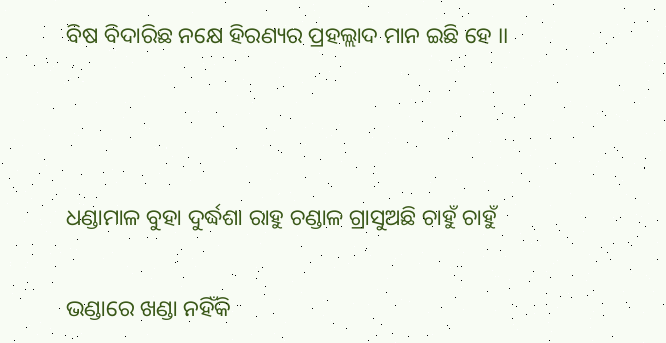ବିଷ ବିଦାରିଛ ନକ୍ଷେ ହିରଣ୍ୟର ପ୍ରହଲ୍ଲାଦ ମାନ ଇଛି ହେ ।।



ଧଣ୍ଡାମାଳ ବୁହା ଦୁର୍ଦ୍ଧଶା ରାହୁ ଚଣ୍ଡାଳ ଗ୍ରାସୁଅଛି ଚାହୁଁ ଚାହୁଁ

ଭଣ୍ଡାରେ ଖଣ୍ଡା ନହିଁକି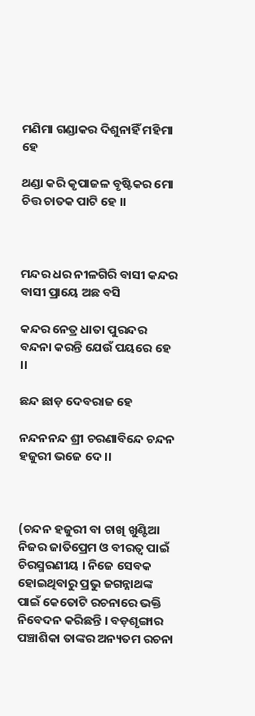ମଣିମା ଗଣ୍ଡାକର ଦିଶୁନାହିଁ ମହିମା ହେ

ଥଣ୍ଡା କରି କୃପାଜଳ ବୃଷ୍ଟିକର ମୋ ଚିତ୍ତ ଚାତକ ପାଟି ହେ ।।



ମନ୍ଦର ଧର ନୀଳଗିରି ବାସୀ କନ୍ଦର ବାସୀ ପ୍ରାୟେ ଅଛ ବସି

କନ୍ଦର ନେତ୍ର ଧାତା ପୁରନ୍ଦର ବନ୍ଦନା କରନ୍ତି ଯେଉଁ ପୟରେ ହେ ।।

ଛନ୍ଦ ଛାଡ଼ ଦେବରାଜ ହେ

ନନ୍ଦନନନ୍ଦ ଶ୍ରୀ ଚରଣାବିନ୍ଦେ ଚନ୍ଦନ ହଜୁରୀ ଭଜେ ଦେ ।।



(ଚନ୍ଦନ ହଜୁରୀ ବା ଚାଖି ଖୁଣ୍ଟିଆ ନିଜର ଜାତିପ୍ରେମ ଓ ବୀରତ୍ୱ ପାଇଁ ଚିରସ୍ମରଣୀୟ । ନିଜେ ସେବକ ହୋଇଥିବାରୁ ପ୍ରଭୁ ଜଗନ୍ନାଥଙ୍କ ପାଇଁ କେତୋଟି ରଚନାରେ ଭକ୍ତି ନିବେଦନ କରିଛନ୍ତି । ବଡ଼ଶୃଙ୍ଗାର ପଞ୍ଚାଶିକା ତାଙ୍କର ଅନ୍ୟତମ ରଚନା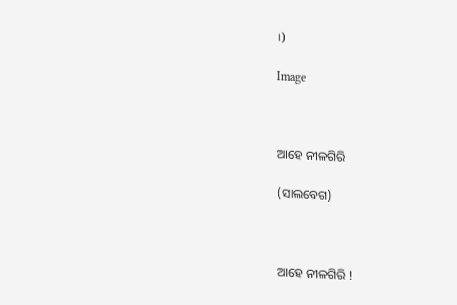।)

Image



ଆହେ ନୀଳଗିରି

(ସାଲବେଗ)



ଆହେ ନୀଳଗିରି !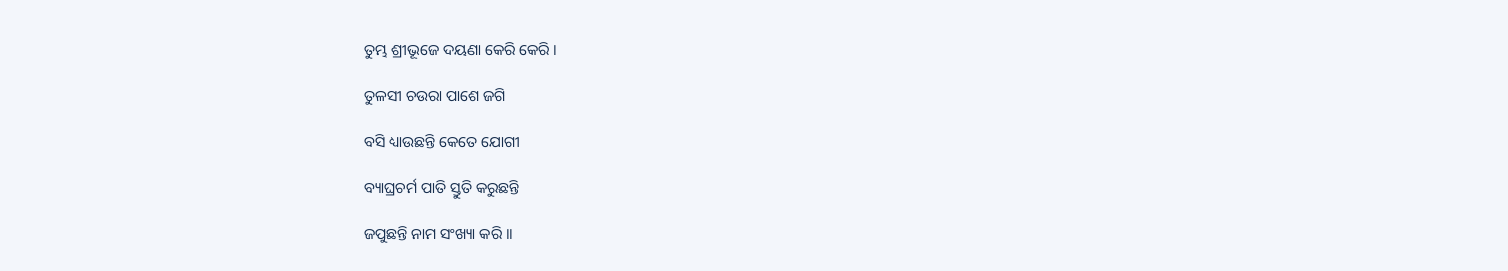ତୁମ୍ଭ ଶ୍ରୀଭୂଜେ ଦୟଣା କେରି କେରି ।

ତୁଳସୀ ଚଉରା ପାଶେ ଜଗି

ବସି ଧ୍ୟାଉଛନ୍ତି କେତେ ଯୋଗୀ

ବ୍ୟାଘ୍ରଚର୍ମ ପାତି ସ୍ତୁତି କରୁଛନ୍ତି

ଜପୁଛନ୍ତି ନାମ ସଂଖ୍ୟା କରି ।।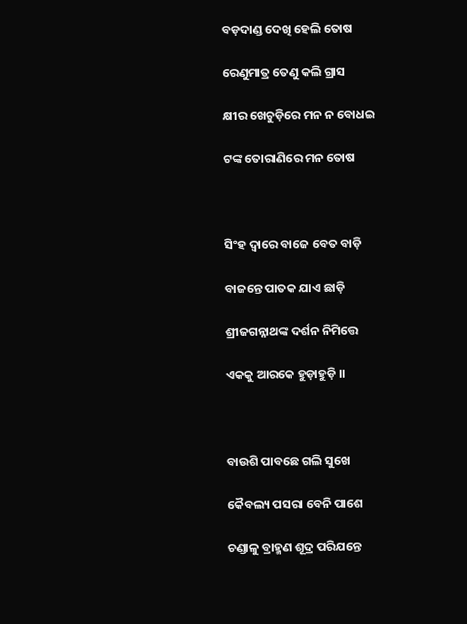ବଡ଼ଦାଣ୍ଡ ଦେଖି ହେଲି ତୋଷ

ରେଣୁମାତ୍ର ତେଣୁ କଲି ଗ୍ରାସ

କ୍ଷୀର ଖେଚୁଡ଼ିରେ ମନ ନ ବୋଧଇ

ଟଙ୍କ ତୋରାଣିରେ ମନ ତୋଷ



ସିଂହ ଦ୍ୱାରେ ବାଜେ ବେତ ବାଡ଼ି

ବାଜନ୍ତେ ପାତକ ଯାଏ ଛାଡ଼ି

ଶ୍ରୀଜଗନ୍ନାଥଙ୍କ ଦର୍ଶନ ନିମିତ୍ତେ

ଏକକୁ ଆରକେ ହୁଡ଼ାହୁଡ଼ି ।।



ବାଉଶି ପାବଛେ ଗଲି ସୁଖେ

କୈବଲ୍ୟ ପସରା ବେନି ପାଶେ

ଚଣ୍ଡାଳୁ ବ୍ରାହ୍ମଣ ଶୂଦ୍ର ପରିଯନ୍ତେ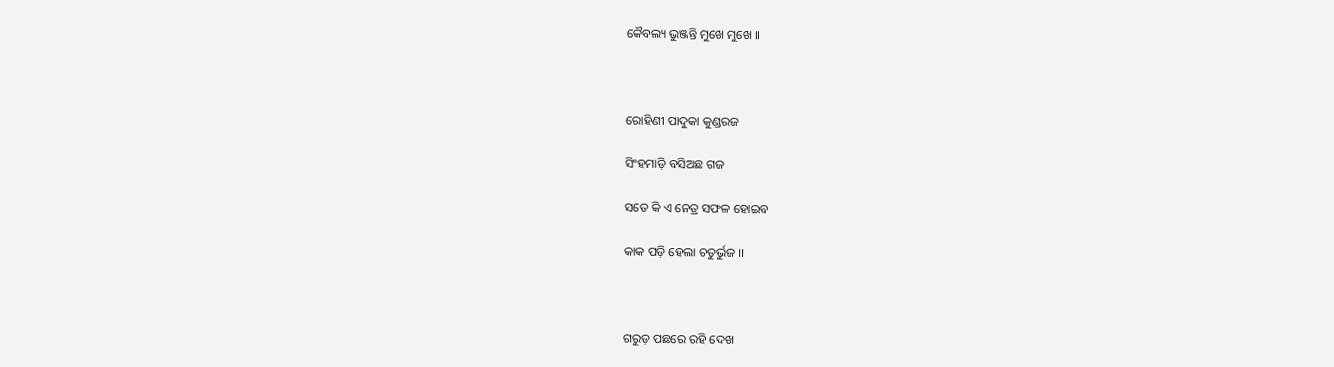କୈବଲ୍ୟ ଭୁଞ୍ଜନ୍ତି ମୁଖେ ମୁଖେ ।।



ରୋହିଣୀ ପାଦୁକା କୁଣ୍ଡରଜ

ସିଂହମାଡ଼ି ବସିଅଛ ଗଜ

ସତେ କି ଏ ନେତ୍ର ସଫଳ ହୋଇବ

କାକ ପଡ଼ି ହେଲା ଚତୁର୍ଭୁଜ ।।



ଗରୁଡ଼ ପଛରେ ରହି ଦେଖ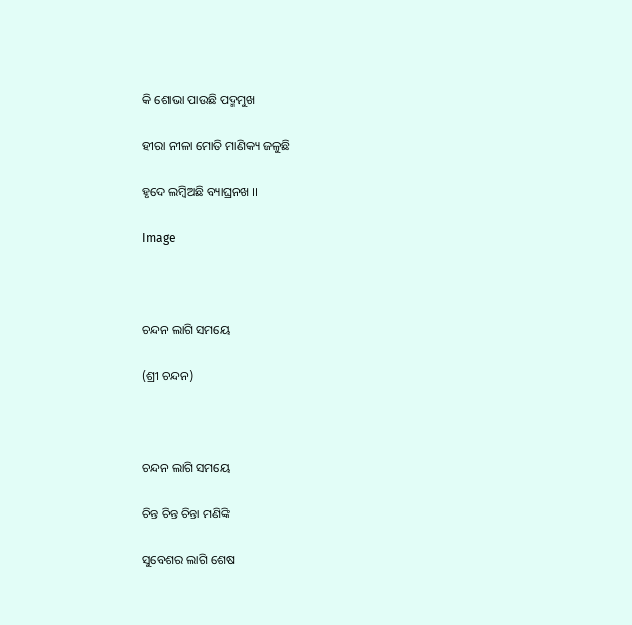କି ଶୋଭା ପାଉଛି ପଦ୍ମମୁଖ

ହୀରା ନୀଳା ମୋତି ମାଣିକ୍ୟ ଜଳୁଛି

ହୃଦେ ଲମ୍ୱିଅଛି ବ୍ୟାଘ୍ରନଖ ।।

Image



ଚନ୍ଦନ ଲାଗି ସମୟେ

(ଶ୍ରୀ ଚନ୍ଦନ)



ଚନ୍ଦନ ଲାଗି ସମୟେ

ଚିନ୍ତ ଚିନ୍ତ ଚିନ୍ତା ମଣିଙ୍କି

ସୁବେଶର ଲାଗି ଶେଷ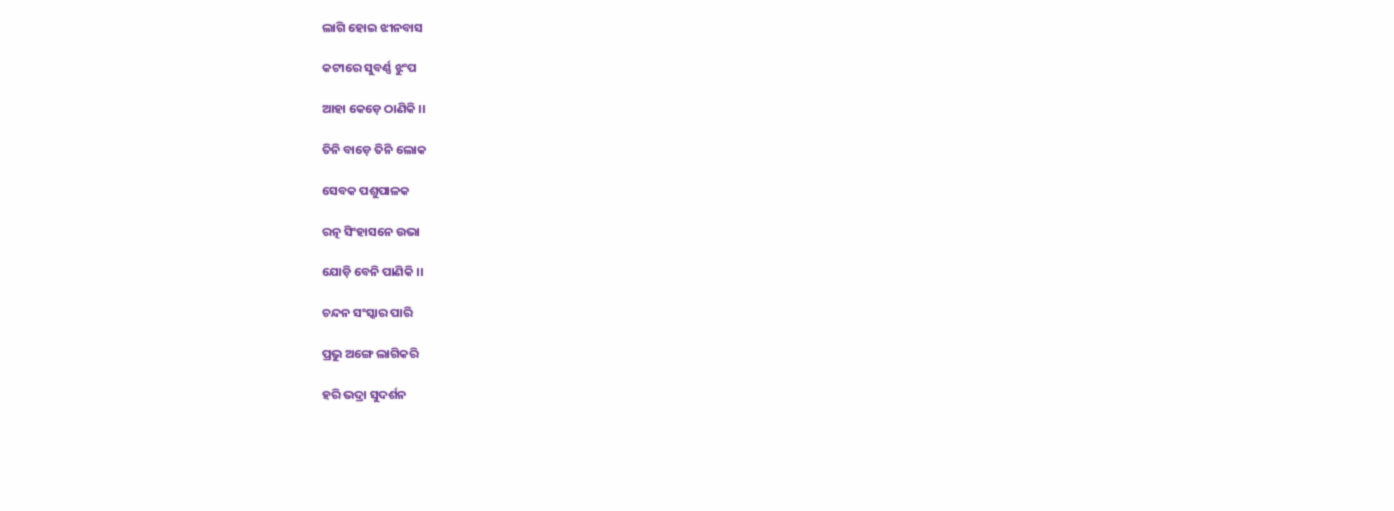ଲାଗି ହୋଇ ଝୀନବାସ

କଟୀରେ ସୁବର୍ଣ୍ଣ ଝୁଂପ

ଆହା କେଡ଼େ ଠାଣିକି ।।

ତିନି ବାଡ଼େ ତିନି ଲୋକ

ସେବକ ପଶୁପାଳକ

ରତ୍ନ ସିଂହାସନେ ଉଭା

ଯୋଡ଼ି ବେନି ପାଣିକି ।।

ଚନ୍ଦନ ସଂସ୍କାର ପାରି

ପ୍ରଭୁ ଅଙ୍ଗେ ଲାଗିକରି

ହରି ଭଦ୍ରା ସୁଦର୍ଶନ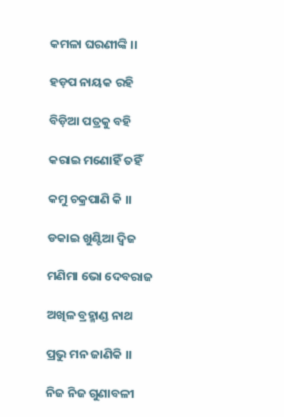କମଳା ଘରଣୀଙ୍କି ।।

ହଡ଼ପ ନାୟକ ରହି

ବିଡ଼ିଆ ପତ୍ରକୁ ବହି

କରାଇ ମଣୋହିଁ ତହିଁ

କମୁ ଚକ୍ରପାଣି କି ।।

ଡକାଇ ଖୁଣ୍ଟିଆ ଦ୍ୱିଜ

ମଣିମା ଭୋ ଦେବରାଜ

ଅଖିଳ ବ୍ରହ୍ମାଣ୍ଡ ନାଥ

ପ୍ରଭୁ ମନ ଜାଣିକି ।।

ନିଜ ନିଜ ଗୁଣାବଳୀ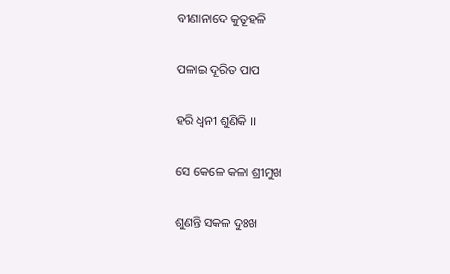ବୀଣାନାଦେ କୁତୂହଳି

ପଳାଇ ଦୂରିତ ପାପ

ହରି ଧ୍ୱନୀ ଶୁଣିକି ।।

ସେ କେଳେ କଳା ଶ୍ରୀମୁଖ

ଶୁଣନ୍ତି ସକଳ ଦୁଃଖ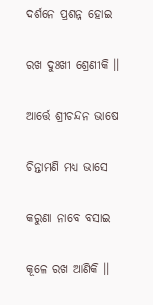ଦର୍ଶନେ ପ୍ରଶନ୍ନ ହୋଇ

ରଖ ଦୁଃଖୀ ଶ୍ରେଣୀକି ।।

ଆର୍ତ୍ତେ ଶ୍ରୀଚନ୍ଦନ ଭାଷେ

ଚିନ୍ତାମଣି ମଧ୍ୟ ଭାସେ

କରୁଣା ନାବେ ବସାଇ

କୂଳେ ରଖ ଆଣିକି ।।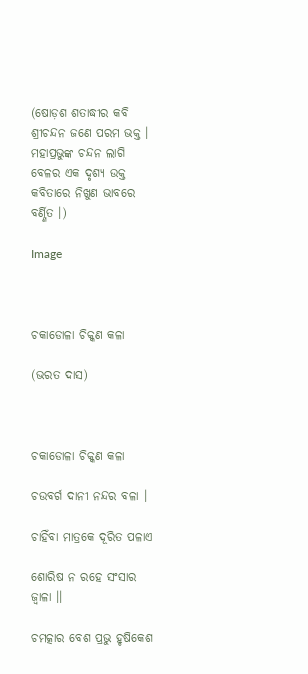(ଷୋଡ଼ଶ ଶତାଦ୍ଧୀର କବି ଶ୍ରୀଚନ୍ଦନ ଜଣେ ପରମ ଭକ୍ତ । ମହାପ୍ରଭୁଙ୍କ ଚନ୍ଦନ ଲାଗି ବେଳର ଏକ ଦୃଶ୍ୟ ଉକ୍ତ କବିତାରେ ନିଖୁଣ ଭାବରେ ବର୍ଣ୍ଣିତ ।)

Image



ଚକାଡୋଳା ଚିକ୍କଣ କଳା

(ଭରତ ଦାସ)



ଚକାଡୋଳା ଚିକ୍କଣ କଳା

ଚଉବର୍ଗ ଦାନୀ ନନ୍ଦର ବଳା ।

ଚାହିଁବା ମାତ୍ରକେ ଦୂରିତ ପଳାଏ

ଶୋରିଷ ନ ରହେ ସଂସାର ଜ୍ୱାଳା ।।

ଚମତ୍କାର ବେଶ ପ୍ରଭୁ ହୃଷିକେଶ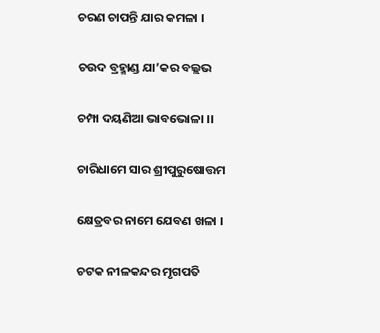ଚରଣ ଚାପନ୍ତି ଯାର କମଳା ।

ଚଉଦ ବ୍ରହ୍ମାଣ୍ଡ ଯା’କର ବଲ୍ଲଭ

ଚମ୍ପା ଦୟଣିଆ ଭାବଭୋଳା ।।

ଚାରିଧାମେ ସାର ଶ୍ରୀପୁରୁଷୋତ୍ତମ

କ୍ଷେତ୍ରବର ନାମେ ଯେବଣ ଖଳା ।

ଚଟକ ନୀଳକନ୍ଦର ମୃଗପତି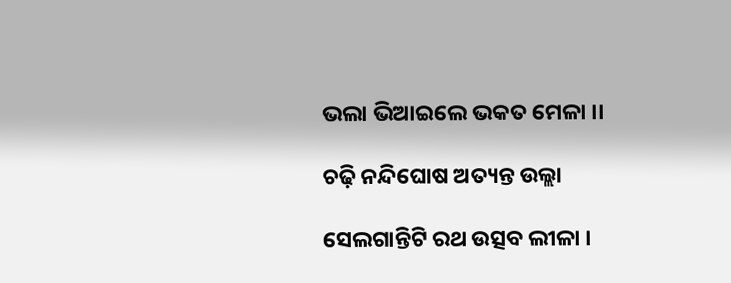ଭଲା ଭିଆଇଲେ ଭକତ ମେଳା ।।

ଚଢ଼ି ନନ୍ଦିଘୋଷ ଅତ୍ୟନ୍ତ ଉଲ୍ଲା

ସେଲଗାନ୍ତିଟି ରଥ ଉତ୍ସବ ଲୀଳା ।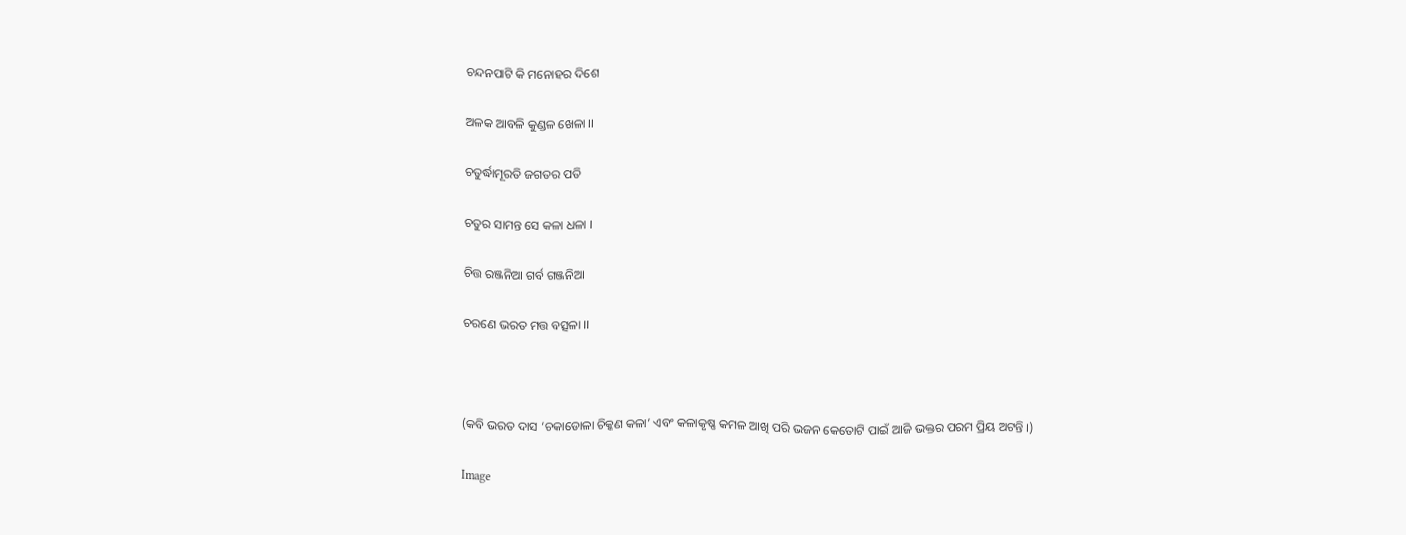ଚନ୍ଦନପାଟି କି ମନୋହର ଦିଶେ

ଅଳକ ଆବଳି କୁଣ୍ଡଳ ଖେଳା ।।

ଚତୁର୍ଦ୍ଧାମୂରତି ଜଗତର ପତି

ଚତୁର ସାମନ୍ତ ସେ କଳା ଧଳା ।

ଚିତ୍ତ ରଞ୍ଜନିଆ ଗର୍ବ ଗଞ୍ଜନିଆ

ଚରଣେ ଭରତ ମତ୍ତ ବତ୍ସଳା ।।



(କବି ଭରତ ଦାସ ‘ଚକାଡୋଳା ଚିକ୍କଣ କଳା’ ଏବଂ କଳାକୃଷ୍ଣ କମଳ ଆଖି ପରି ଭଜନ କେତୋଟି ପାଇଁ ଆଜି ଭକ୍ତର ପରମ ପ୍ରିୟ ଅଟନ୍ତି ।)

Image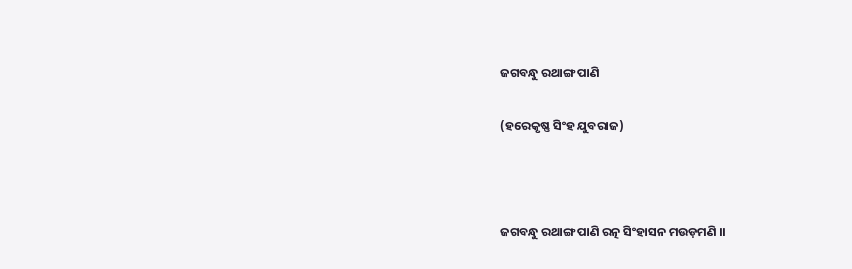ଜଗବନ୍ଧୁ ରଥାଙ୍ଗ ପାଣି

(ହରେକୃଷ୍ଣ ସିଂହ ଯୁବରାଜ)



ଜଗବନ୍ଧୁ ରଥାଙ୍ଗ ପାଣି ରତ୍ନ ସିଂହାସନ ମଉଡ଼ମଣି ।।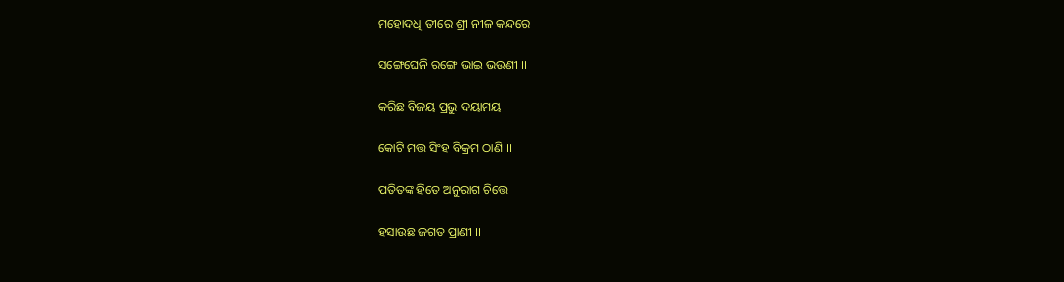ମହୋଦଧି ତୀରେ ଶ୍ରୀ ନୀଳ କନ୍ଦରେ

ସଙ୍ଗେଘେନି ରଙ୍ଗେ ଭାଇ ଭଉଣୀ ।।

କରିଛ ବିଜୟ ପ୍ରଭୁ ଦୟାମୟ

କୋଟି ମତ୍ତ ସିଂହ ବିକ୍ରମ ଠାଣି ।।

ପତିତଙ୍କ ହିତେ ଅନୁରାଗ ଚିତ୍ତେ

ହସାଉଛ ଜଗତ ପ୍ରାଣୀ ।।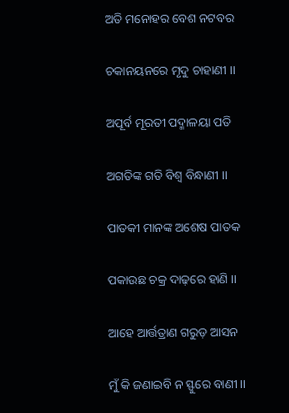ଅତି ମନୋହର ବେଶ ନଟବର

ଚକାନୟନରେ ମୃଦୁ ଚାହାଣୀ ।।

ଅପୂର୍ବ ମୂରତୀ ପଦ୍ମାଳୟା ପତି

ଅଗତିଙ୍କ ଗତି ବିଶ୍ୱ ବିନ୍ଧାଣୀ ।।

ପାତକୀ ମାନଙ୍କ ଅଶେଷ ପାତକ

ପକାଉଛ ଚକ୍ର ଦାଢ଼ରେ ହାଣି ।।

ଆହେ ଆର୍ତ୍ତତ୍ରାଣ ଗରୁଡ଼ ଆସନ

ମୁଁ କି ଜଣାଇବି ନ ସ୍ଫୁରେ ବାଣୀ ।।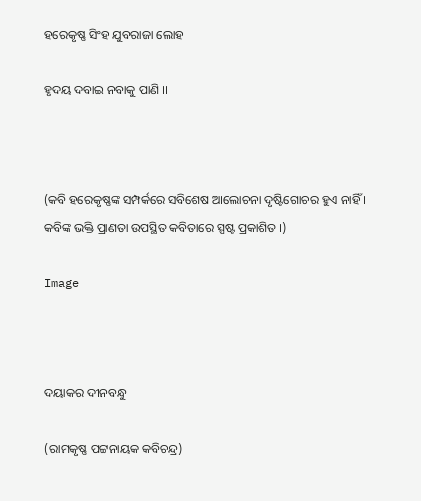ହରେକୃଷ୍ଣ ସିଂହ ଯୁବରାଜା ଲୋହ

ହୃଦୟ ଦବାଇ ନବାକୁ ପାଣି ।।



(କବି ହରେକୃଷ୍ଣଙ୍କ ସମ୍ପର୍କରେ ସବିଶେଷ ଆଲୋଚନା ଦୃଷ୍ଟିଗୋଚର ହୁଏ ନାହିଁ । କବିଙ୍କ ଭକ୍ତି ପ୍ରାଣତା ଉପସ୍ଥିତ କବିତାରେ ସ୍ପଷ୍ଟ ପ୍ରକାଶିତ ।)

Image



ଦୟାକର ଦୀନବନ୍ଧୁ

(ରାମକୃଷ୍ଣ ପଟ୍ଟନାୟକ କବିଚନ୍ଦ୍ର)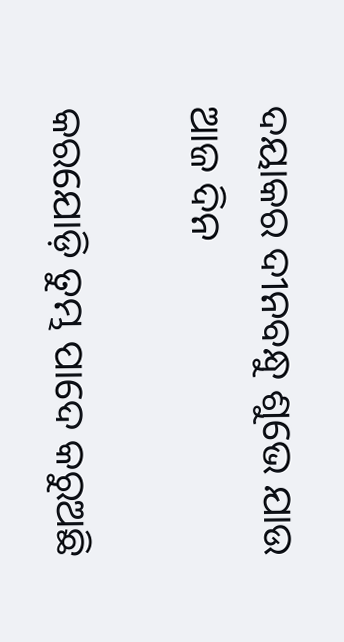ଦୟାକର ଦୀନବନ୍ଧୁ ଶୁଭେ ଯାଉ ଆଜ ଦିନ

କରଯୋଡ଼ି ତୁମ୍ଭ ପାଦେ କରୁଅଛି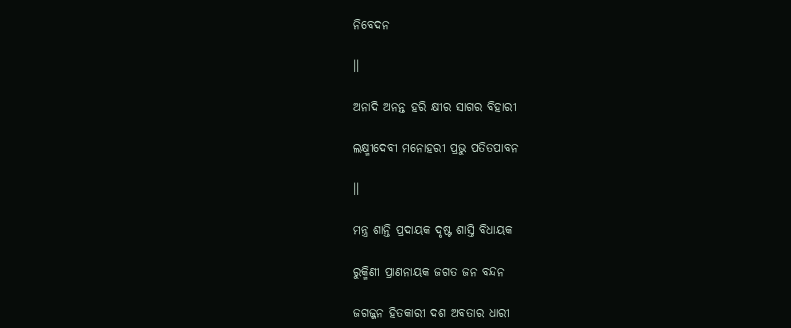ନିବେଦନ

।।

ଅନାଦି ଅନନ୍ତ ହରି କ୍ଷୀର ସାଗର ବିହାରୀ

ଲକ୍ଷ୍ମୀଦେବୀ ମନୋହରୀ ପ୍ରଭୁ ପତିତପାବନ

।।

ମନ୍ତ୍ର ଶାନ୍ତି ପ୍ରଦାୟକ ଦୃଷ୍ଟ ଶାସ୍ତି ବିଧାୟକ

ରୁକ୍ମିଣୀ ପ୍ରାଣନାୟକ ଜଗତ ଜନ ବନ୍ଦନ

ଜଗଜ୍ଜନ ହିତକାରୀ ଦଶ ଅବତାର ଧାରୀ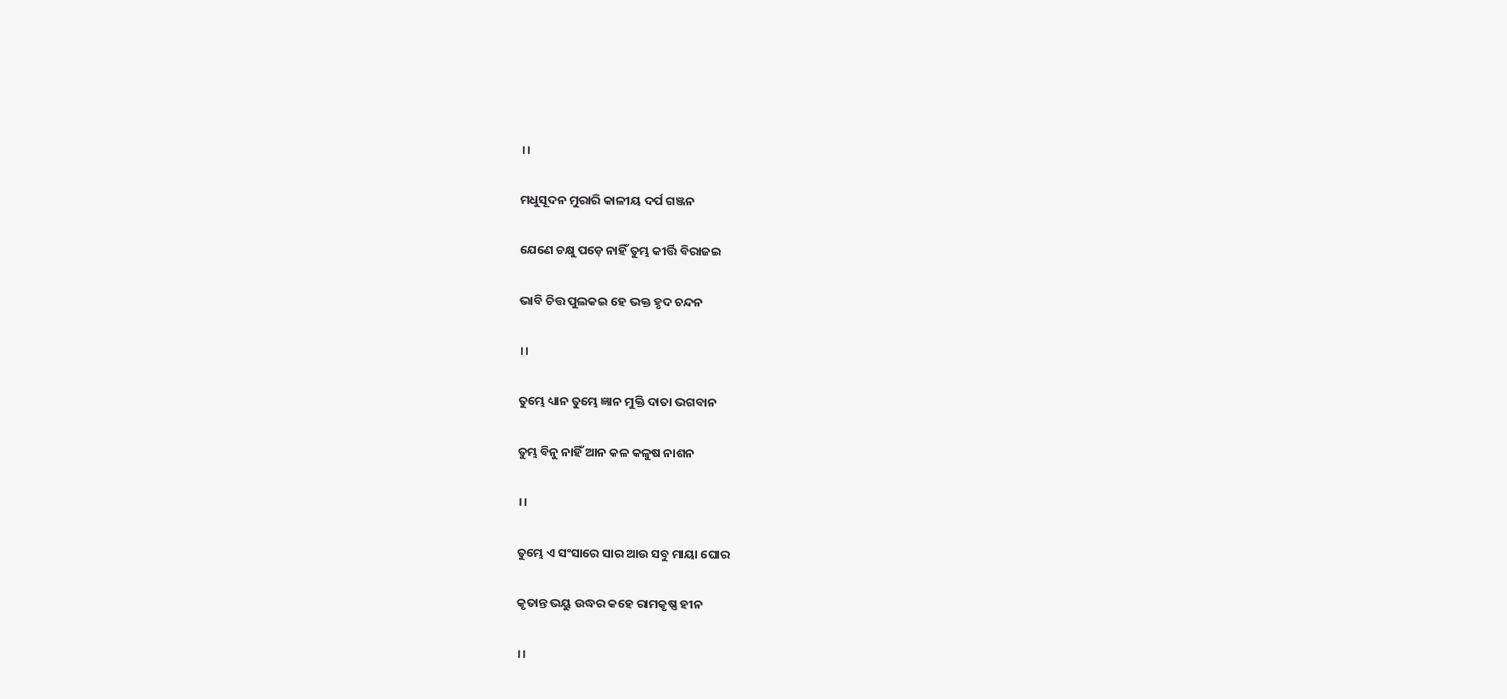।।

ମଧୁସୂଦନ ମୁରାରି କାଳୀୟ ଦର୍ପ ଗଞ୍ଜନ

ଯେଣେ ଚକ୍ଷୁ ପଡ଼େ ନାହିଁ ତୁମ୍ଭ କୀର୍ତ୍ତି ବିରାଜଇ

ଭାବି ଚିତ୍ତ ପୁଲକଇ ହେ ଭକ୍ତ ହୃଦ ଚନ୍ଦନ

।।

ତୁମ୍ଭେ ଧ୍ୟାନ ତୁମ୍ଭେ ଜ୍ଞାନ ମୁକ୍ତି ଦାତା ଭଗବାନ

ତୁମ୍ଭ ବିନୁ ନାହିଁ ଆନ କଳ କଳୁଷ ନାଶନ

।।

ତୁମ୍ଭେ ଏ ସଂସାରେ ସାର ଆଉ ସବୁ ମାୟା ଘୋର

କୃତାନ୍ତ ଭୟୁ ଉଦ୍ଧର କହେ ରାମକୃଷ୍ଣ ହୀନ

।।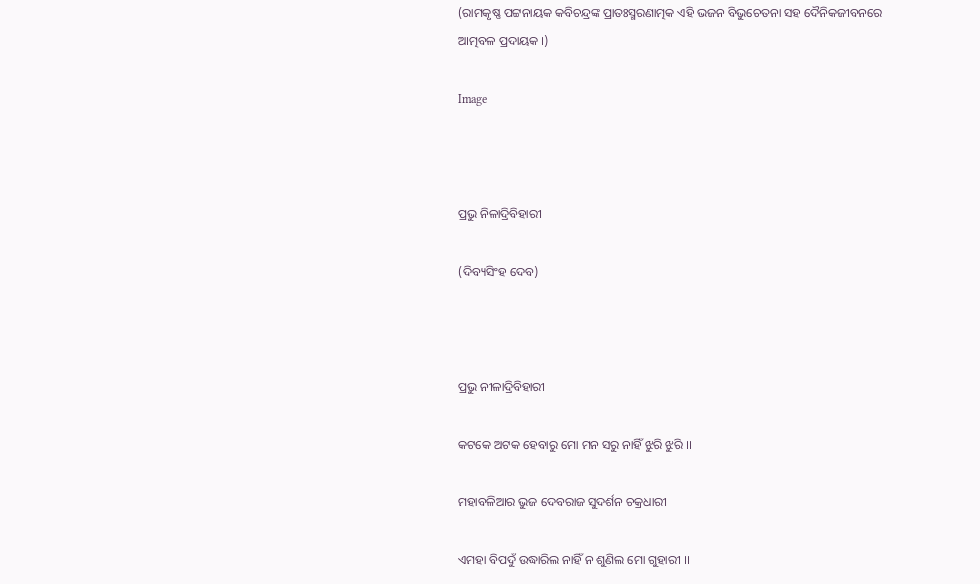(ରାମକୃଷ୍ଣ ପଟ୍ଟନାୟକ କବିଚନ୍ଦ୍ରଙ୍କ ପ୍ରାତଃସ୍ମରଣାତ୍ମକ ଏହି ଭଜନ ବିଭୁଚେତନା ସହ ଦୈନିକଜୀବନରେ ଆତ୍ମବଳ ପ୍ରଦାୟକ ।)

Image



ପ୍ରଭୁ ନିଳାଦ୍ରିବିହାରୀ

(ଦିବ୍ୟସିଂହ ଦେବ)



ପ୍ରଭୁ ନୀଳାଦ୍ରିବିହାରୀ

କଟକେ ଅଟକ ହେବାରୁ ମୋ ମନ ସରୁ ନାହିଁ ଝୁରି ଝୁରି ।।

ମହାବଳିଆର ଭୁଜ ଦେବରାଜ ସୁଦର୍ଶନ ଚକ୍ରଧାରୀ

ଏମହା ବିପଦୁଁ ଉଦ୍ଧାରିଲ ନାହିଁ ନ ଶୁଣିଲ ମୋ ଗୁହାରୀ ।।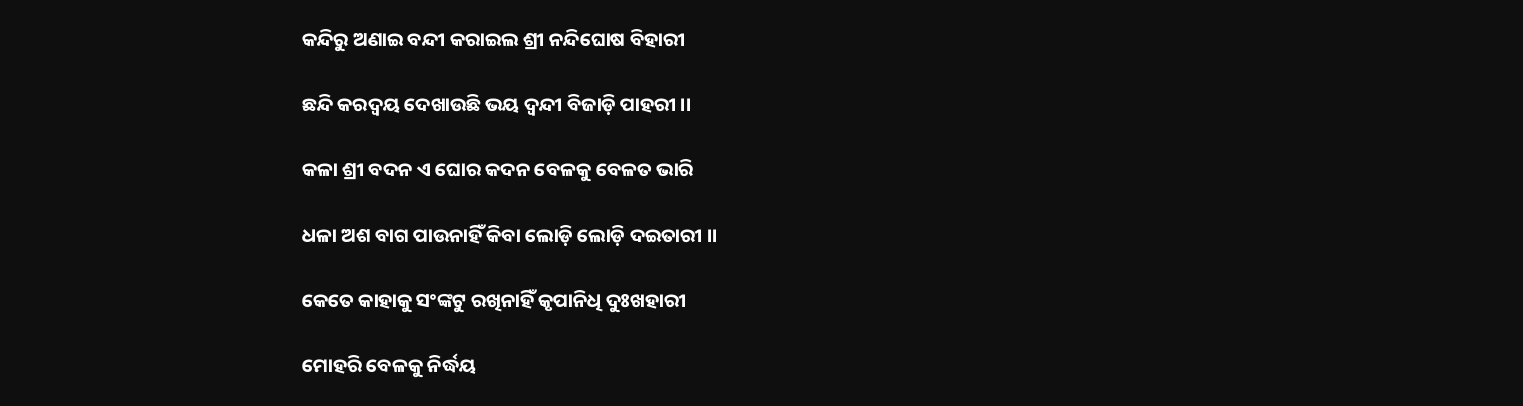କନ୍ଦିରୁ ଅଣାଇ ବନ୍ଦୀ କରାଇଲ ଶ୍ରୀ ନନ୍ଦିଘୋଷ ବିହାରୀ

ଛନ୍ଦି କରଦ୍ୱୟ ଦେଖାଉଛି ଭୟ ଦ୍ୱନ୍ଦୀ ବିଜାଡ଼ି ପାହରୀ ।।

କଳା ଶ୍ରୀ ବଦନ ଏ ଘୋର କଦନ ବେଳକୁ ବେଳତ ଭାରି

ଧଳା ଅଶ ବାଗ ପାଉନାହିଁ କିବା ଲୋଡ଼ି ଲୋଡ଼ି ଦଇତାରୀ ।।

କେତେ କାହାକୁ ସଂଙ୍କଟୁ ରଖିନାହିଁ କୃପାନିଧି ଦୁଃଖହାରୀ

ମୋହରି ବେଳକୁ ନିର୍ଦ୍ଧୟ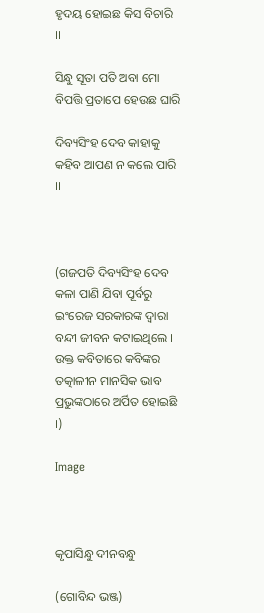ହୃଦୟ ହୋଇଛ କିସ ବିଚାରି ।।

ସିନ୍ଧୁ ସୂତା ପତି ଅବା ମୋ ବିପତ୍ତି ପ୍ରତାପେ ହେଉଛ ଘାରି

ଦିବ୍ୟସିଂହ ଦେବ କାହାକୁ କହିବ ଆପଣ ନ କଲେ ପାରି ।।



(ଗଜପତି ଦିବ୍ୟସିଂହ ଦେବ କଳା ପାଣି ଯିବା ପୂର୍ବରୁ ଇଂରେଜ ସରକାରଙ୍କ ଦ୍ୱାରା ବନ୍ଦୀ ଜୀବନ କଟାଇଥିଲେ । ଉକ୍ତ କବିତାରେ କବିଙ୍କର ତତ୍କାଳୀନ ମାନସିକ ଭାବ ପ୍ରଭୁଙ୍କଠାରେ ଅର୍ପିତ ହୋଇଛି ।)

Image



କୃପାସିନ୍ଧୁ ଦୀନବନ୍ଧୁ

(ଗୋବିନ୍ଦ ଭଞ୍ଜ)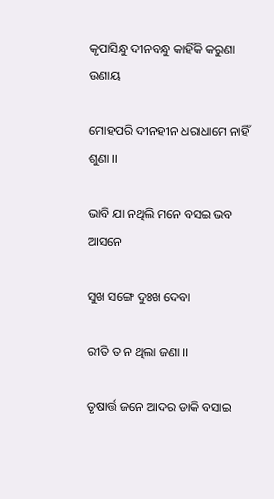କୃପାସିନ୍ଧୁ ଦୀନବନ୍ଧୁ କାହିଁକି କରୁଣା ଉଣାୟ

ମୋହପରି ଦୀନହୀନ ଧରାଧାମେ ନାହିଁ ଶୁଣା ।।

ଭାବି ଯା ନଥିଲି ମନେ ବସଇ ଭବ ଆସନେ

ସୁଖ ସଙ୍ଗେ ଦୁଃଖ ଦେବା

ରୀତି ତ ନ ଥିଲା ଜଣା ।।

ତୃଷାର୍ତ୍ତ ଜନେ ଆଦର ଡାକି ବସାଇ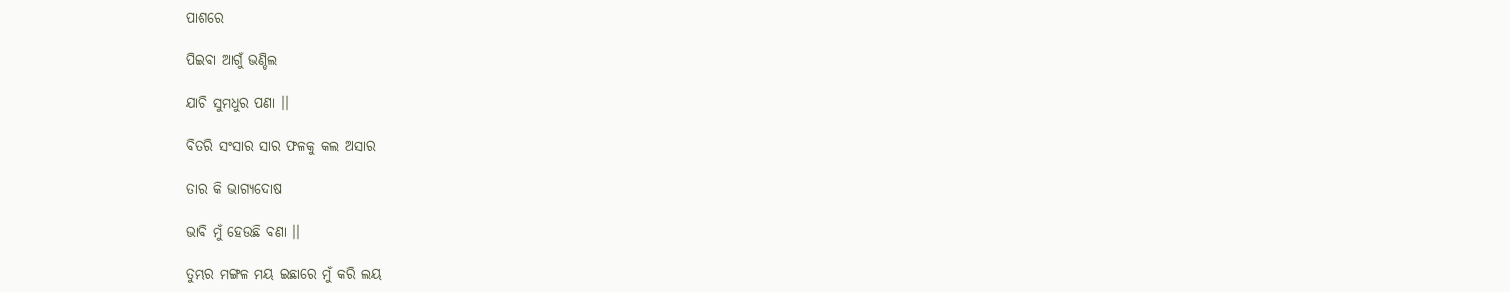ପାଶରେ

ପିଇବା ଆଗୁଁ ଭଣ୍ଡିଲ

ଯାଚି ସୁମଧୁର ପଣା ।।

ବିତରି ସଂସାର ସାର ଫଳକୁ କଲ ଅସାର

ତାର କି ଭାଗ୍ୟଦୋଷ

ଭାବି ମୁଁ ହେଉଛି ବଣା ।।

ତୁମ୍ଭର ମଙ୍ଗଳ ମୟ ଇଛାରେ ମୁଁ କରି ଲୟ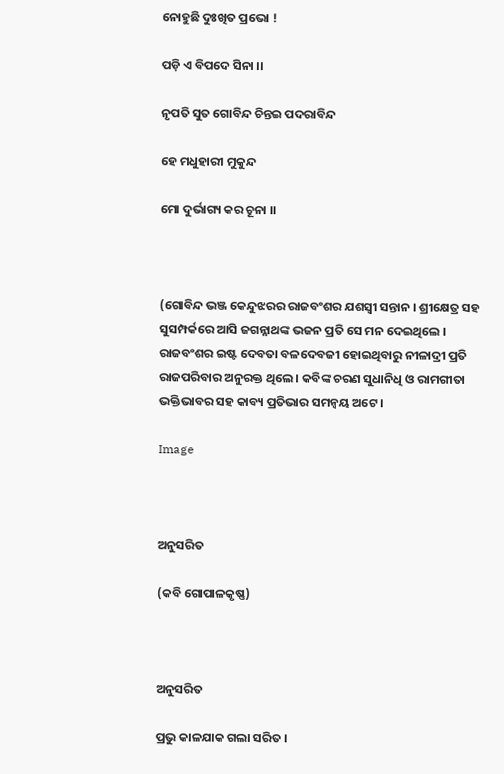ନୋହୁଛି ଦୁଃଖିତ ପ୍ରଭୋ !

ପଡ଼ି ଏ ବିପଦେ ସିନା ।।

ନୃପତି ସୁତ ଗୋବିନ୍ଦ ଚିନ୍ତଇ ପଦରାବିନ୍ଦ

ହେ ମଧୁହାରୀ ମୁକୁନ୍ଦ

ମୋ ଦୁର୍ଭାଗ୍ୟ କର ଚୂନା ।।



(ଗୋବିନ୍ଦ ଭଞ୍ଜ କେନ୍ଦୁଝରର ରାଜବଂଶର ଯଶସ୍ୱୀ ସନ୍ତାନ । ଶ୍ରୀକ୍ଷେତ୍ର ସହ ସୁସମ୍ପର୍କରେ ଆସି ଜଗନ୍ନାଥଙ୍କ ଭଜନ ପ୍ରତି ସେ ମନ ଦେଇଥିଲେ । ରାଜବଂଶର ଇଷ୍ଟ ଦେବତା ବଳଦେବଜୀ ହୋଇଥିବାରୁ ନୀଳାଦ୍ରୀ ପ୍ରତି ରାଜପରିବାର ଅନୁରକ୍ତ ଥିଲେ । କବିଙ୍କ ଚରଣ ସୁଧାନିଧି ଓ ରାମଗୀତା ଭକ୍ତିଭାବର ସହ କାବ୍ୟ ପ୍ରତିଭାର ସମନ୍ୱୟ ଅଟେ ।

Image



ଅନୁସରିତ

(କବି ଗୋପାଳକୃଷ୍ଣ)



ଅନୁସରିତ

ପ୍ରଭୁ କାଳଯାକ ଗଲା ସରିତ ।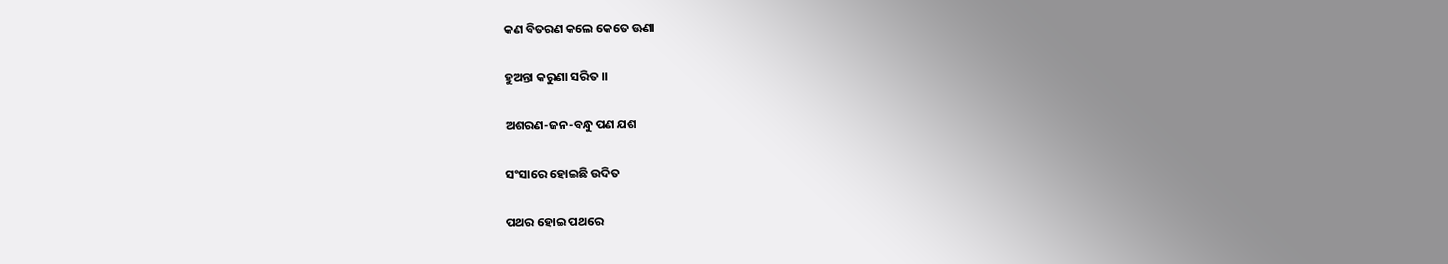କଣ ବିତରଣ କଲେ କେତେ ଊଣା

ହୁଅନ୍ତା କରୁଣା ସରିତ ।।

ଅଶରଣ-ଜନ-ବନ୍ଧୁ ପଣ ଯଶ

ସଂସାରେ ହୋଇଛି ଉଦିତ

ପଥର ହୋଇ ପଥରେ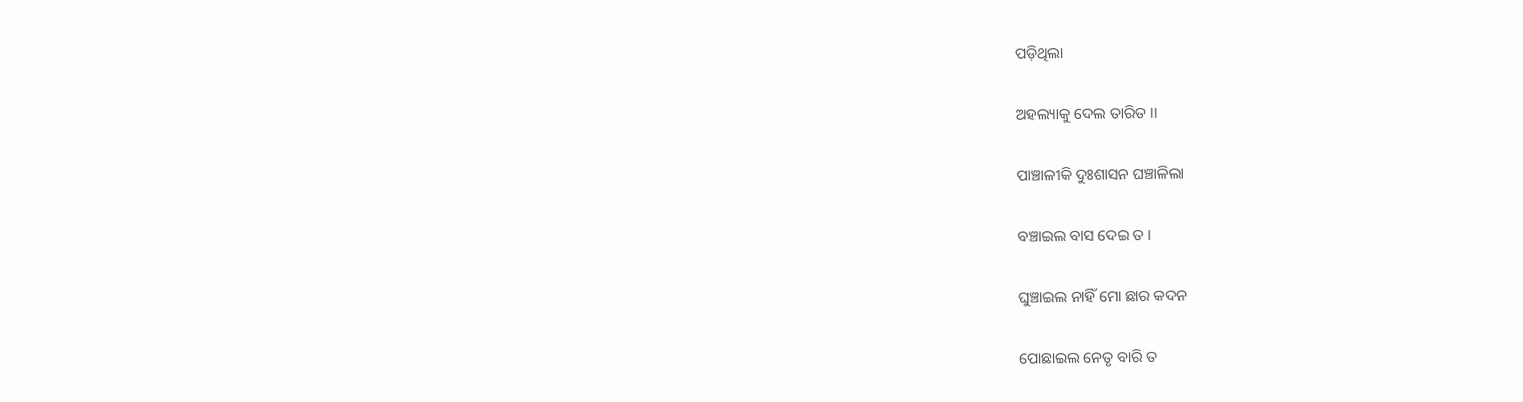ପଡ଼ିଥିଲା

ଅହଲ୍ୟାକୁ ଦେଲ ତାରିତ ।।

ପାଞ୍ଚାଳୀକି ଦୁଃଶାସନ ଘଞ୍ଚାଳିଲା

ବଞ୍ଚାଇଲ ବାସ ଦେଇ ତ ।

ଘୁଞ୍ଚାଇଲ ନାହିଁ ମୋ ଛାର କଦନ

ପୋଛାଇଲ ନେତୃ ବାରି ତ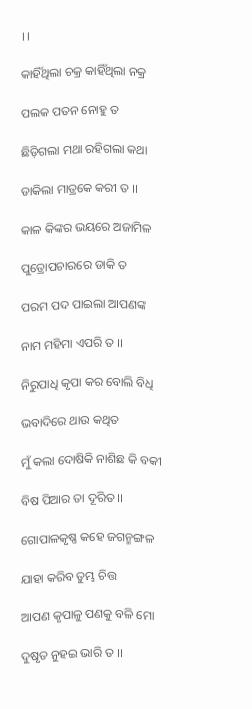।।

କାହିଁଥିଲା ଚକ୍ର କାହିଁଥିଲା ନକ୍ର

ପଲକ ପତନ ନୋହୁ ତ

ଛିଡ଼ିଗଲା ମଥା ରହିଗଲା କଥା

ଡାକିଲା ମାତ୍ରକେ କରୀ ତ ।।

କାଳ କିଙ୍କର ଭୟରେ ଅଜାମିଳ

ପୁତ୍ରୋପଚାରରେ ଡାକି ତ

ପରମ ପଦ ପାଇଲା ଆପଣଙ୍କ

ନାମ ମହିମା ଏପରି ତ ।।

ନିରୁପାଧି କୃପା କର ବୋଲି ବିଧି

ଭବାଦିରେ ଥାଉ କଥିତ

ମୁଁ କଲା ଦୋଷିକି ନାଶିଛ କି ବକୀ

ବିଷ ପିଆର ତା ଦୂରିତ ।।

ଗୋପାଳକୃଷ୍ଣ କହେ ଜଗନ୍ମଙ୍ଗଳ

ଯାହା କରିବ ତୁମ୍ଭ ଚିତ୍ତ

ଆପଣ କୃପାଳୁ ପଣକୁ ବଳି ମୋ

ଦୁଷୃତ ନୁହଇ ଭାରି ତ ।।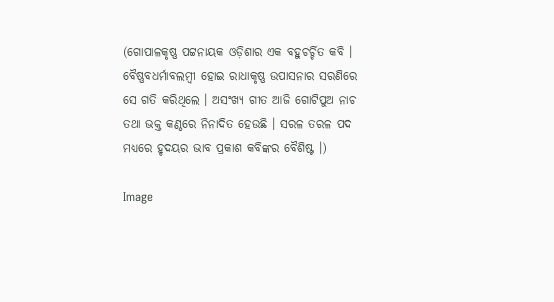(ଗୋପାଳକୃଷ୍ଣ ପଟ୍ଟନାୟକ ଓଡ଼ିଶାର ଏକ ବହୁଚର୍ଚ୍ଚିତ କବି । ବୈଷ୍ଣବଧର୍ମାବଲମ୍ୱୀ ହୋଇ ରାଧାକୃଷ୍ଣ ଉପାସନାର ସରଣିରେ ସେ ଗତି କରିଥିଲେ । ଅସଂଖ୍ୟ ଗୀତ ଆଜି ଗୋଟିପୁଅ ନାଚ ତଥା ଭକ୍ତ କଣ୍ଠରେ ନିନାଦିତ ହେଉଛି । ସରଳ ତରଳ ପଦ ମଧ୍ୟରେ ହୃଦୟର ଭାବ ପ୍ରକାଶ କବିଙ୍କର ବୈଶିଷ୍ଟ ।)

Image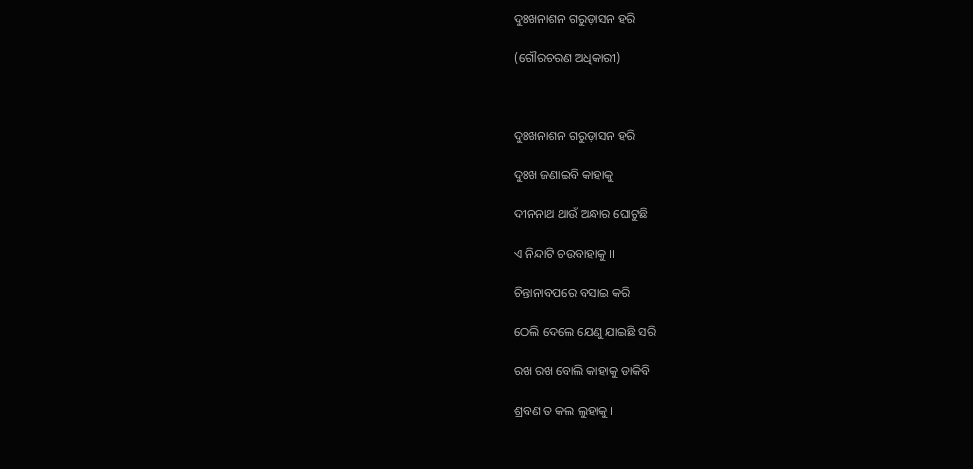ଦୁଃଖନାଶନ ଗରୁଡ଼ାସନ ହରି

(ଗୌରଚରଣ ଅଧିକାରୀ)



ଦୁଃଖନାଶନ ଗରୁଡ଼ାସନ ହରି

ଦୁଃଖ ଜଣାଇବି କାହାକୁ

ଦୀନନାଥ ଥାଉଁ ଅନ୍ଧାର ଘୋଟୁଛି

ଏ ନିନ୍ଦାଟି ଚଉବାହାକୁ ।।

ଚିନ୍ତାନାବପରେ ବସାଇ କରି

ଠେଲି ଦେଲେ ଯେଣୁ ଯାଇଛି ସରି

ରଖ ରଖ ବୋଲି କାହାକୁ ଡାକିବି

ଶ୍ରବଣ ତ କଲ ଲୁହାକୁ ।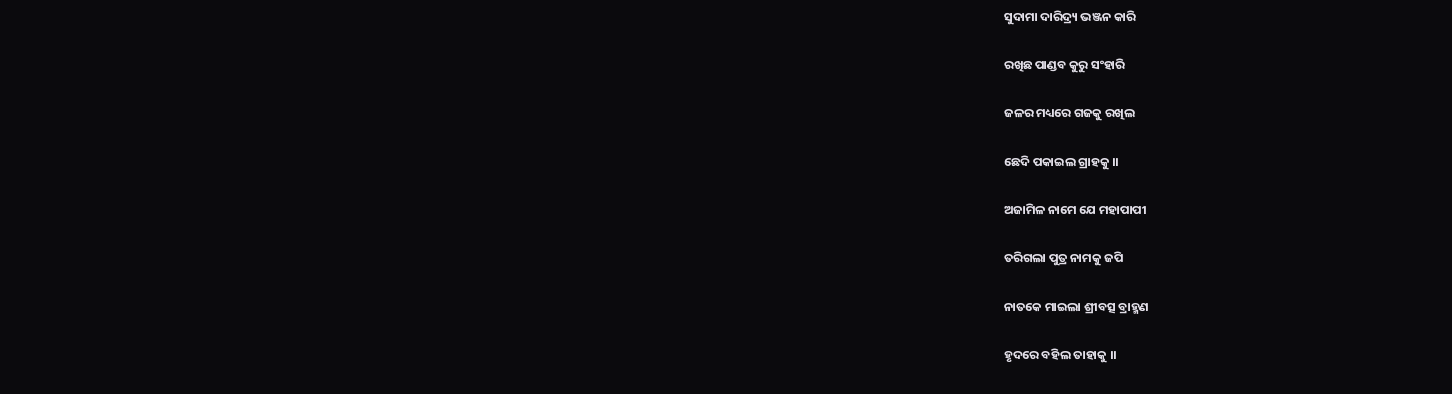ସୁଦାମା ଦାରିଦ୍ର୍ୟ ଭଞ୍ଜନ କାରି

ରଖିଛ ପାଣ୍ଡବ କୁରୁ ସଂହାରି

ଜଳର ମଧ୍ୟରେ ଗଜକୁ ରଖିଲ

ଛେଦି ପକାଇଲ ଗ୍ରାହକୁ ।।

ଅଜାମିଳ ନାମେ ଯେ ମହାପାପୀ

ତରିଗଲା ପୁତ୍ର ନାମକୁ ଜପି

ନାତକେ ମାଇଲା ଶ୍ରୀବତ୍ସ ବ୍ରାହ୍ମଣ

ହୃଦରେ ବହିଲ ତାହାକୁ ।।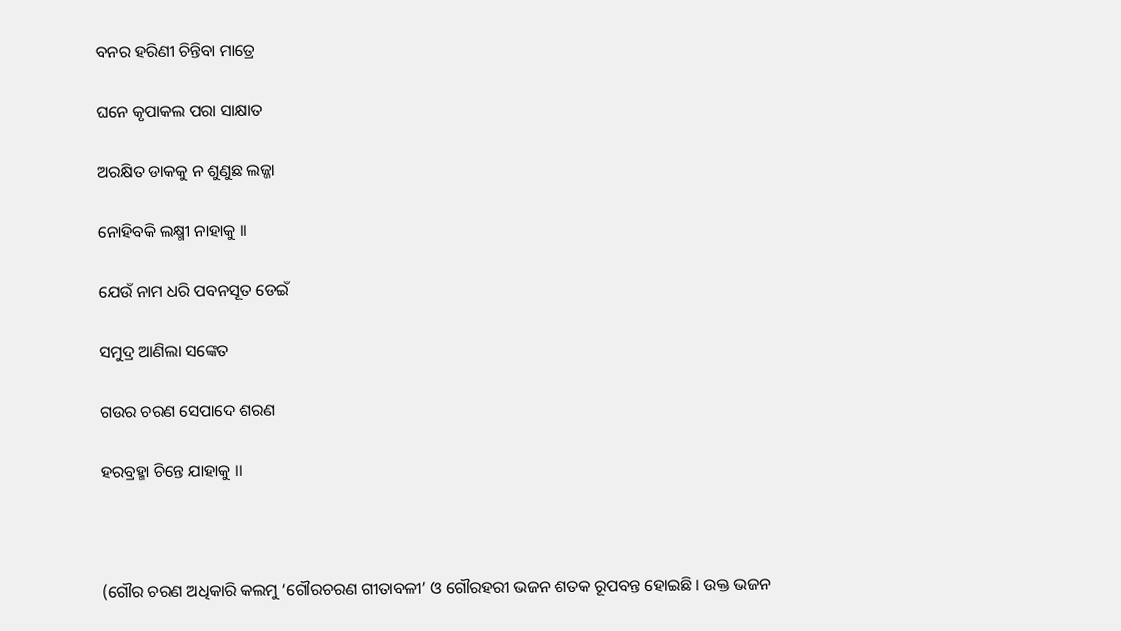ବନର ହରିଣୀ ଚିନ୍ତିବା ମାତ୍ରେ

ଘନେ କୃପାକଲ ପରା ସାକ୍ଷାତ

ଅରକ୍ଷିତ ଡାକକୁ ନ ଶୁଣୁଛ ଲଜ୍ଜା

ନୋହିବକି ଲକ୍ଷ୍ମୀ ନାହାକୁ ।।

ଯେଉଁ ନାମ ଧରି ପବନସୂତ ଡେଇଁ

ସମୁଦ୍ର ଆଣିଲା ସଙ୍କେତ

ଗଉର ଚରଣ ସେପାଦେ ଶରଣ

ହରବ୍ରହ୍ମା ଚିନ୍ତେ ଯାହାକୁ ।।



(ଗୌର ଚରଣ ଅଧିକାରି କଲମୁ ‘ଗୌରଚରଣ ଗୀତାବଳୀ’ ଓ ଗୌରହରୀ ଭଜନ ଶତକ ରୂପବନ୍ତ ହୋଇଛି । ଉକ୍ତ ଭଜନ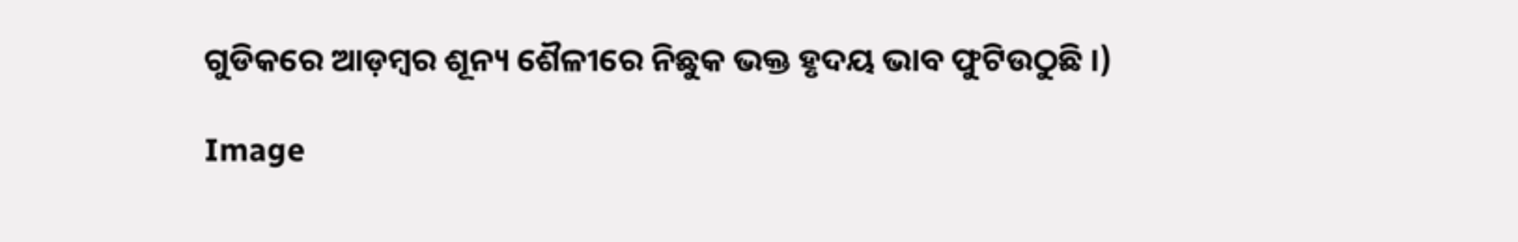ଗୁଡିକରେ ଆଡ଼ମ୍ବର ଶୂନ୍ୟ ଶୈଳୀରେ ନିଛୁକ ଭକ୍ତ ହୃଦୟ ଭାବ ଫୁଟିଉଠୁଛି ।)

Image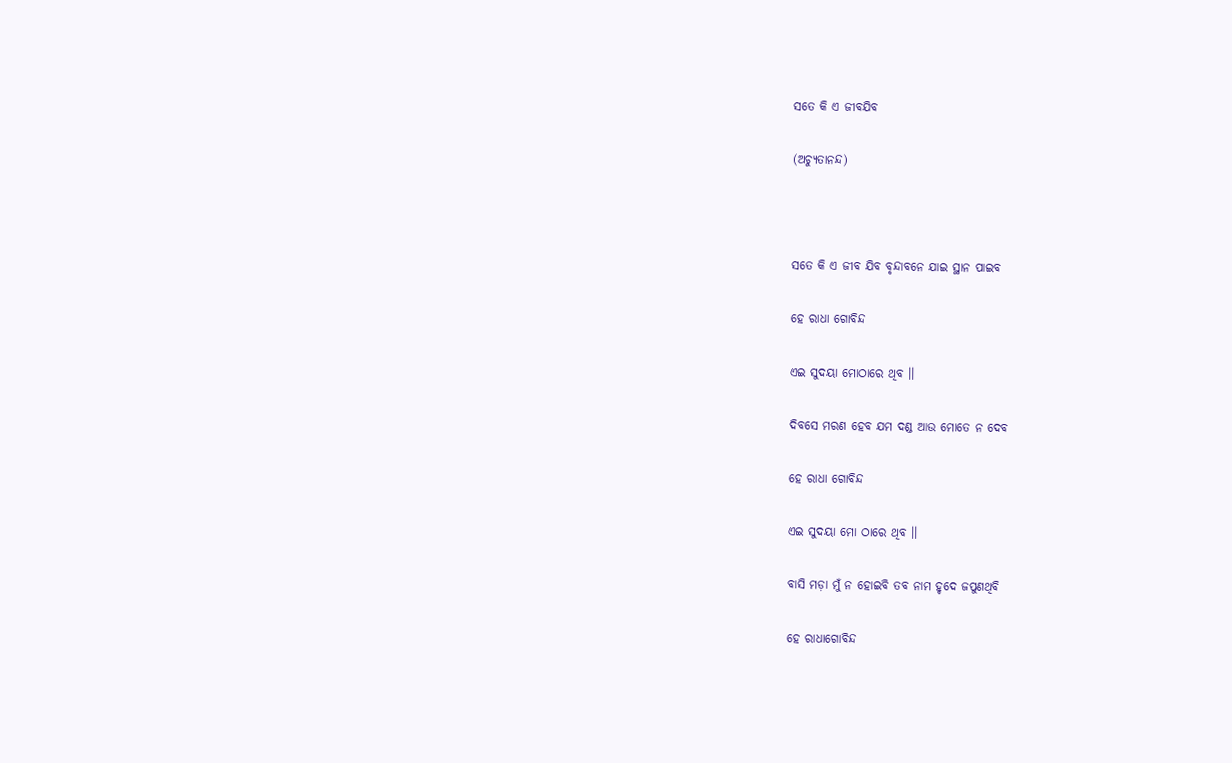ସତେ କି ଏ ଜୀବଯିବ

(ଅଚ୍ୟୁତାନନ୍ଦ)



ସତେ କି ଏ ଜୀବ ଯିବ ବୃନ୍ଦାବନେ ଯାଇ ସ୍ଥାନ ପାଇବ

ହେ ରାଧା ଗୋବିନ୍ଦ

ଏଇ ସୁଦୟା ମୋଠାରେ ଥିବ ।।

ଦିବସେ ମରଣ ହେବ ଯମ ଦଣ୍ଡ ଆଉ ମୋତେ ନ ଦେବ

ହେ ରାଧା ଗୋବିନ୍ଦ

ଏଇ ସୁଦୟା ମୋ ଠାରେ ଥିବ ।।

ବାସି ମଡ଼ା ମୁଁ ନ ହୋଇବି ତବ ନାମ ହୃଦେ ଜପୁଣଥିବି

ହେ ରାଧାଗୋବିନ୍ଦ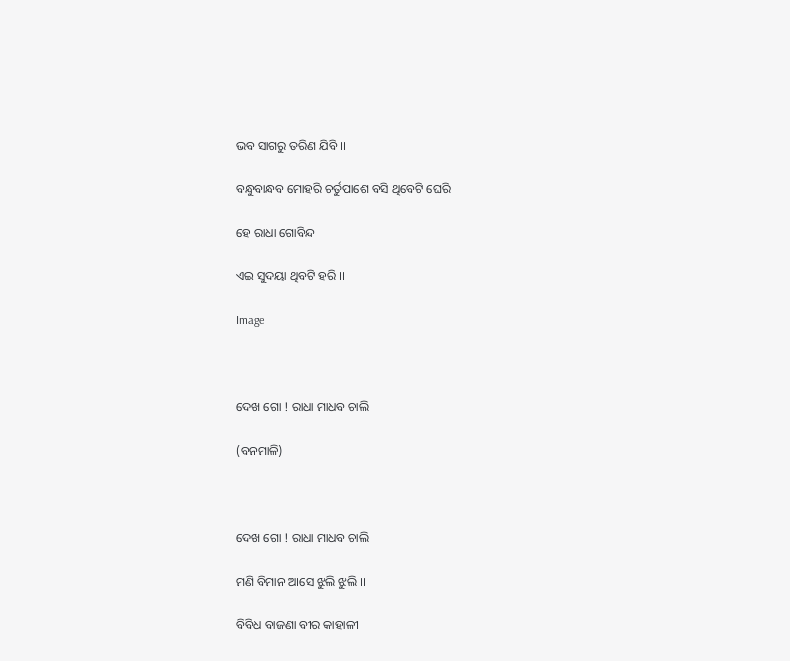ଭବ ସାଗରୁ ତରିଣ ଯିବି ।।

ବନ୍ଧୁବାନ୍ଧବ ମୋହରି ଚର୍ତୁପାଶେ ବସି ଥିବେଟି ଘେରି

ହେ ରାଧା ଗୋବିନ୍ଦ

ଏଇ ସୁଦୟା ଥିବଟି ହରି ।।

Image



ଦେଖ ଗୋ ! ରାଧା ମାଧବ ଚାଲି

(ବନମାଳି)



ଦେଖ ଗୋ ! ରାଧା ମାଧବ ଚାଲି

ମଣି ବିମାନ ଆସେ ଝୁଲି ଝୁଲି ।।

ବିବିଧ ବାଜଣା ବୀର କାହାଳୀ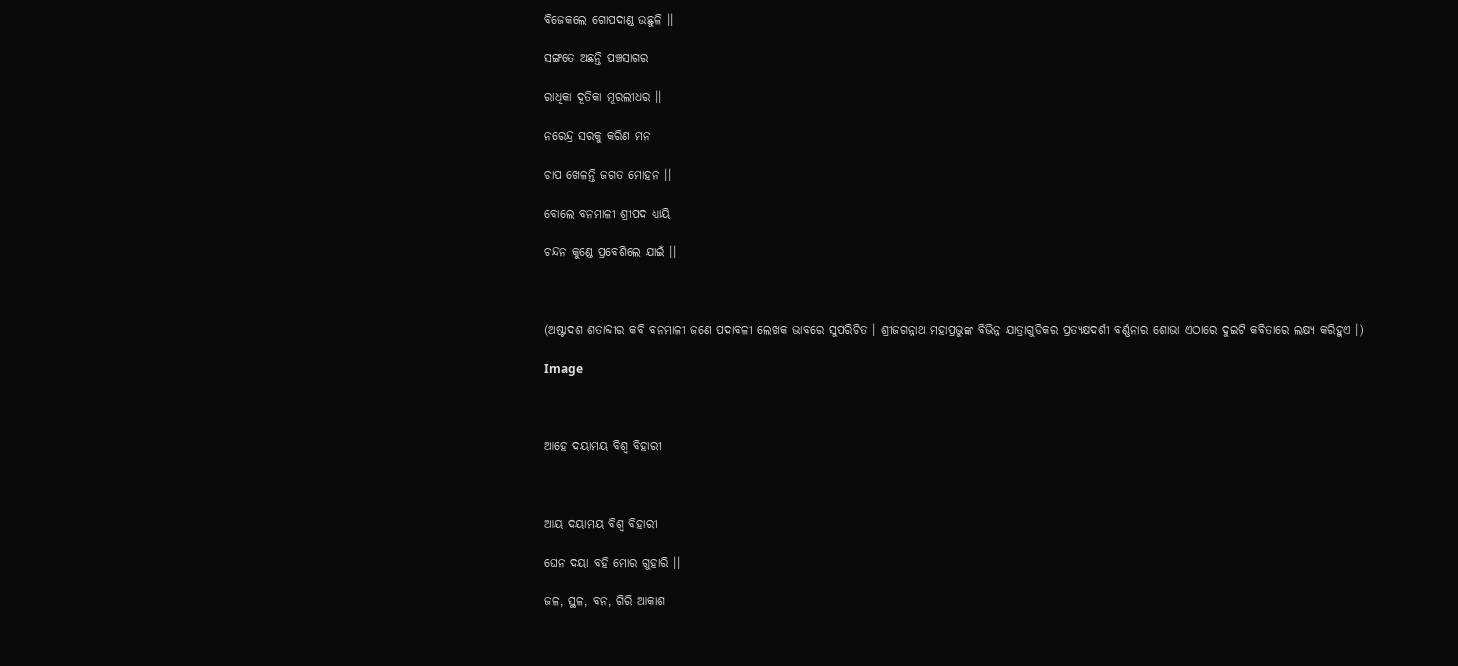ବିଜେକଲେ ଗୋପଦାଣ୍ଡ ଉଛୁଳି ।।

ସଙ୍ଗତେ ଅଛନ୍ତି ପଞ୍ଚସାଗର

ରାଧିକା ଦୂତିକା ମୂରଲୀଧର ।।

ନରେନ୍ଦ୍ର ସରକୁ କରିଣ ମନ

ଚାପ ଖେଳନ୍ତି ଜଗତ ମୋହନ ।।

ବୋଲେ ବନମାଳୀ ଶ୍ରୀପଦ ଧ୍ୟାୟି

ଚନ୍ଦନ କୁଣ୍ଡେ ପ୍ରବେଶିଲେ ଯାଇଁ ।।



(ଅଷ୍ଟାଦଶ ଶତାବ୍ଦୀର କବି ବନମାଳୀ ଜଣେ ପଦାବଳୀ ଲେଖକ ଭାବରେ ସୁପରିଚିତ । ଶ୍ରୀଜଗନ୍ନାଥ ମହାପ୍ରଭୁଙ୍କ ବିଭିନ୍ନ ଯାତ୍ରାଗୁଡିକର ପ୍ରତ୍ୟକ୍ଷଦର୍ଶୀ ବର୍ଣ୍ଣନାର ଶୋଭା ଏଠାରେ ଦୁଇଟି କବିତାରେ ଲକ୍ଷ୍ୟ କରିହୁଏ ।)

Image



ଆହେ ଦୟାମୟ ବିଶ୍ୱ ବିହାରୀ



ଆୟ ଦୟାମୟ ବିଶ୍ୱ ବିହାରୀ

ଘେନ ଦୟା ବହି ମୋର ଗୁହାରି ।।

ଜଳ, ସ୍ଥଳ, ବନ, ଗିରି ଆକାଶ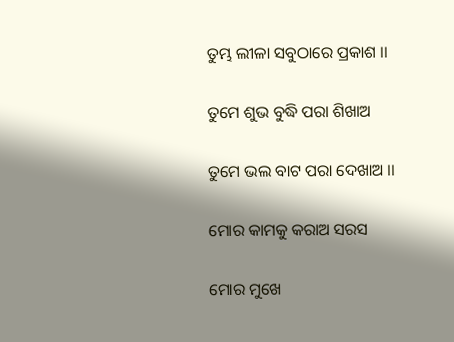ତୁମ୍ଭ ଲୀଳା ସବୁଠାରେ ପ୍ରକାଶ ।।

ତୁମେ ଶୁଭ ବୁଦ୍ଧି ପରା ଶିଖାଅ

ତୁମେ ଭଲ ବାଟ ପରା ଦେଖାଅ ।।

ମୋର କାମକୁ କରାଅ ସରସ

ମୋର ମୁଖେ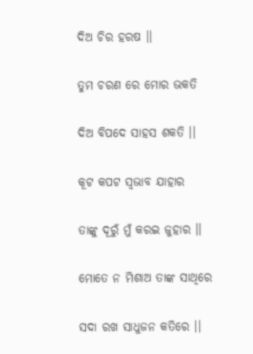ଦିଅ ଚିର ହରଷ ।।

ତୁମ ଚରଣ ରେ ମୋର ଭକତି

ଦିଅ ବିପଦେ ସାହସ ଶକତି ।।

କୂଟ କପଟ ସ୍ୱଭାବ ଯାହାର

ତାଙ୍କୁ ଦୂରୁଁ ମୁଁ କରଇ ଜୁହାର ।।

ମୋତେ ନ ମିଶାଅ ତାଙ୍କ ସାଥିରେ

ସଦା ରଖ ସାଧୁଜନ କତିରେ ।।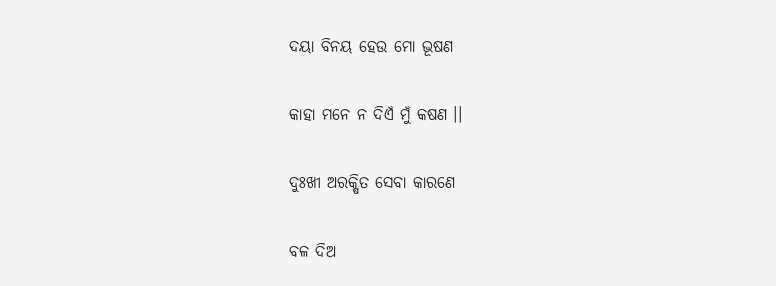ଦୟା ବିନୟ ହେଉ ମୋ ଭୂଷଣ

କାହା ମନେ ନ ଦିଏଁ ମୁଁ କଷଣ ।।

ଦୁଃଖୀ ଅରକ୍ଷିତ ସେବା କାରଣେ

ବଳ ଦିଅ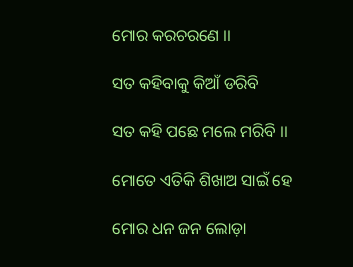ମୋର କରଚରଣେ ।।

ସତ କହିବାକୁ କିଆଁ ଡରିବି

ସତ କହି ପଛେ ମଲେ ମରିବି ।।

ମୋତେ ଏତିକି ଶିଖାଅ ସାଇଁ ହେ

ମୋର ଧନ ଜନ ଲୋଡ଼ା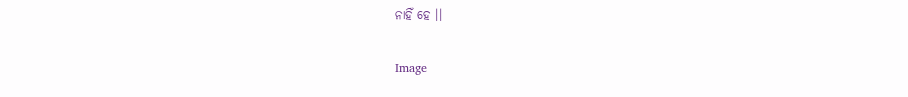ନାହିଁ ହେ ।।

Image